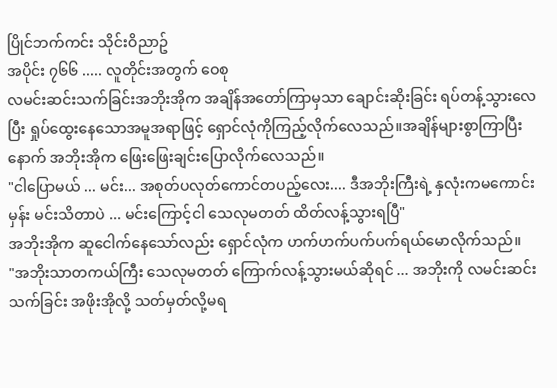ပြိုင်ဘက်ကင်း သိုင်းဝိညာဥ်
အပိုင်း ၇၆၆ ..... လူတိုင်းအတွက် ဝေစု
လမင်းဆင်းသက်ခြင်းအဘိုးအိုက အချိန်အတော်ကြာမှသာ ချောင်းဆိုးခြင်း ရပ်တန့်သွားလေပြီး ရှုပ်ထွေးနေသောအမူအရာဖြင့် ရှောင်လုံကိုကြည့်လိုက်လေသည်။အချိန်များစွာကြာပြီးနောက် အဘိုးအိုက ဖြေးဖြေးချင်းပြောလိုက်လေသည်။
"ငါပြောမယ် ... မင်း... အစုတ်ပလုတ်ကောင်တပည့်လေး.... ဒီအဘိုးကြီးရဲ့ နှလုံးကမကောင်းမှန်း မင်းသိတာပဲ ... မင်းကြောင့်ငါ သေလုမတတ် ထိတ်လန့်သွားရပြီ"
အဘိုးအိုက ဆူငေါက်နေသော်လည်း ရှောင်လုံက ဟက်ဟက်ပက်ပက်ရယ်မောလိုက်သည်။
"အဘိုးသာတကယ်ကြီး သေလုမတတ် ကြောက်လန့်သွားမယ်ဆိုရင် ... အဘိုးကို လမင်းဆင်းသက်ခြင်း အဖိုးအိုလို့ သတ်မှတ်လို့မရ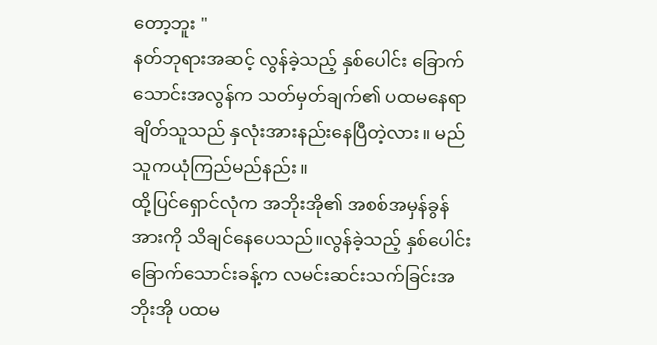တော့ဘူး "
နတ်ဘုရားအဆင့် လွန်ခဲ့သည့် နှစ်ပေါင်း ခြောက်သောင်းအလွန်က သတ်မှတ်ချက်၏ ပထမနေရာချိတ်သူသည် နှလုံးအားနည်းနေပြီတဲ့လား။ မည်သူကယုံကြည်မည်နည်း။
ထို့ပြင်ရှောင်လုံက အဘိုးအို၏ အစစ်အမှန်ခွန်အားကို သိချင်နေပေသည်။လွန်ခဲ့သည့် နှစ်ပေါင်းခြောက်သောင်းခန့်က လမင်းဆင်းသက်ခြင်းအဘိုးအို ပထမ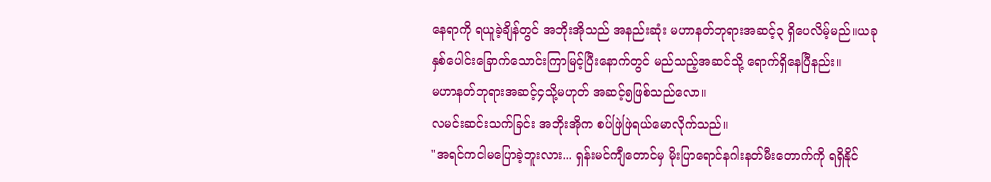နေရာကို ရယူခဲ့ချိန်တွင် အဘိုးအိုသည် အနည်းဆုံး မဟာနတ်ဘုရားအဆင့်၃ ရှိပေလိမ့်မည်။ယခုနှစ်ပေါင်းခြောက်သောင်းကြာမြင့်ပြီးနောက်တွင် မည်သည့်အဆင်သို့ ရောက်ရှိနေပြီနည်း။
မဟာနတ်ဘုရားအဆင့်၄သို့မဟုတ် အဆင့်၅ဖြစ်သည်လော။
လမင်းဆင်းသက်ခြင်း အဘိုးအိုက စပ်ဖြဲဖြဲရယ်မောလိုက်သည်။
"အရင်ကငါမပြောခဲ့ဘူးလား... ရှန်းမင်ကျီတောင်မှ မိုးပြာရောင်နဂါးနတ်မီးတောက်ကို ရရှိနိုင်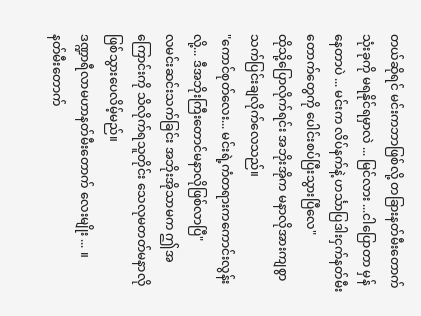တယ်ဆိုရင် မင်းကဘာဖြစ်လို့ တခြားနတ်မီးတောက်သုံးခုကို မရနိုင်ရမှာလဲ ... မြင်လား ...ငါပြောတာ မှန်နေတာပဲ ... မင်းက လိပ်နက်နဲ့ ဟင်္သာပြဒါးငှက်နတ်မီးတောက်တွေကို ပေါင်းစပ်ပြီးသွားပြီလေ"
ထိုသို့ပြောလိုက်ရင်း အဘိုးအိုက မနာလိုအားကျစွာ သက်ပြင်းချလိုက်လေသည်။
"ကောင်စုတ်လေး... မင်းရဲ့ကံတရားကကောင်းလွန်းလို့... ဒီအဘိုးကြီးတောင်မနာလိုဖြစ်လာပြီ"
လမင်းဆင်းသက်ခြင်း အဘိုးအိုသာမက ဤအကြောင်းကို သိလိုက်ရသူတိုင်း သေလုမတတ်မနာလိုဖြစ်သွားပေလိမ့်မည်။
ဒဏ္ဍာရီလာမဟာနတ်မီးတောက် လေးမျိုး ... ။
နတ်မီးတောက်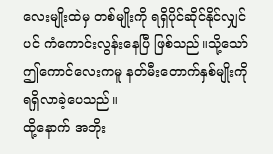လေးမျိုးထဲမှ တစ်မျိုးကို ရရှိပိုင်ဆိုင်နိုင်လျှင်ပင် ကံကောင်းလွန်းနေပြီ ဖြစ်သည်။သို့သော် ဤကောင်လေးကမူ နတ်မီးတောက်နှစ်မျိုးကို ရရှိလာခဲ့ပေသည်။
ထို့နောက် အဘိုး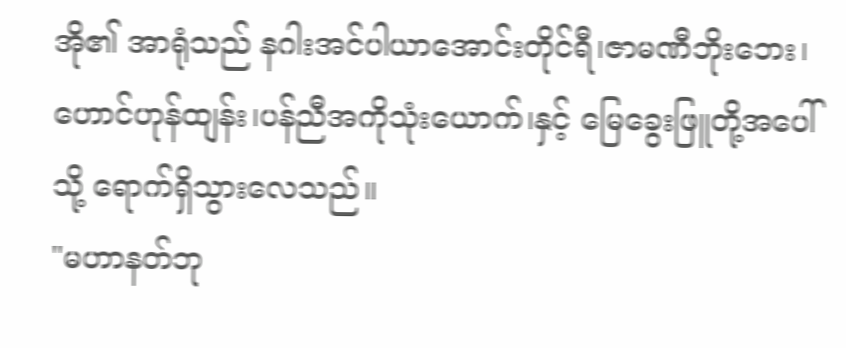အို၏ အာရုံသည် နဂါးအင်ပါယာအောင်းတိုင်ရီ၊ဇာမဏီဘိုးဘေး၊ဟောင်ဟုန်ထျန်း၊ပန်ညီအကိုသုံးယောက်၊နှင့် မြေခွေးဖြူတို့အပေါ်သို့ ရောက်ရှိသွားလေသည်။
"မဟာနတ်ဘု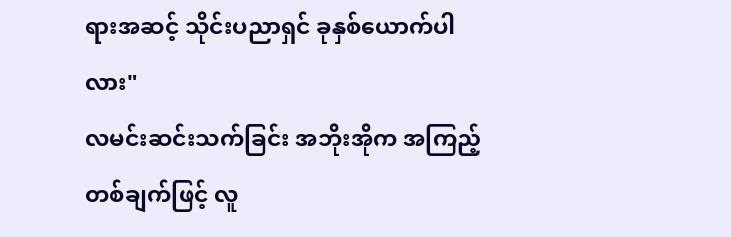ရားအဆင့် သိုင်းပညာရှင် ခုနှစ်ယောက်ပါလား"
လမင်းဆင်းသက်ခြင်း အဘိုးအိုက အကြည့်တစ်ချက်ဖြင့် လူ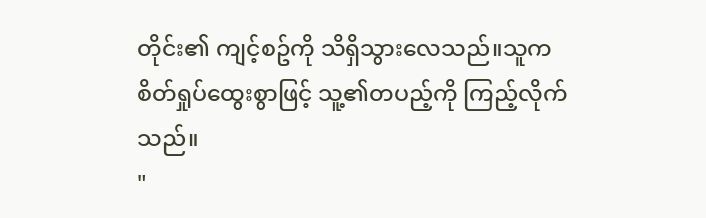တိုင်း၏ ကျင့်စဥ်ကို သိရှိသွားလေသည်။သူက စိတ်ရှုပ်ထွေးစွာဖြင့် သူ့၏တပည့်ကို ကြည့်လိုက်သည်။
"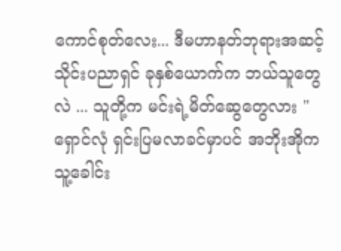ကောင်စုတ်လေး... ဒီမဟာနတ်ဘုရားအဆင့်သိုင်းပညာရှင် ခုနှစ်ယောက်က ဘယ်သူတွေလဲ ... သူတို့က မင်းရဲ့မိတ်ဆွေတွေလား "
ရှောင်လုံ ရှင်းပြမလာခင်မှာပင် အဘိုးအိုက သူ့ခေါင်း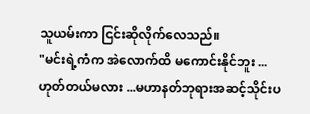သူယမ်းကာ ငြင်းဆိုလိုက်လေသည်။
"မင်းရဲ့ကံက အဲလောက်ထိ မကောင်းနိုင်ဘူး ... ဟုတ်တယ်မလား ...မဟာနတ်ဘုရားအဆင့်သိုင်းပ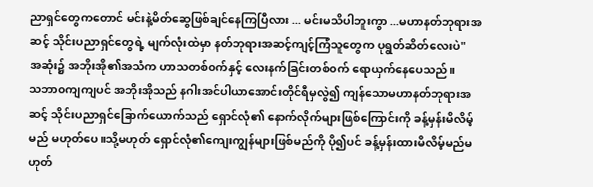ညာရှင်တွေကတောင် မင်းနဲ့မိတ်ဆွေဖြစ်ချင်နေကြပြီလား ... မင်းမသိပါဘူးကွာ ...မဟာနတ်ဘုရားအဆင့် သိုင်းပညာရှင်တွေရဲ့ မျက်လုံးထဲမှာ နတ်ဘုရားအဆင့်ကျင့်ကြံသူတွေက ပုရွတ်ဆိတ်လေးပဲ"
အဆုံး၌ အဘိုးအို၏အသံက ဟာသတစ်၀က်နှင့် လေးနက်ခြင်းတစ်၀က် ရောယှက်နေပေသည်။
သဘာ၀ကျကျပင် အဘိုးအိုသည် နဂါးအင်ပါယာအောင်းတိုင်ရီမှလွဲ၍ ကျန်သောမဟာနတ်ဘုရားအဆင့် သိုင်းပညာရှင်ခြောက်ယောက်သည် ရှောင်လုံ၏ နောက်လိုက်များဖြစ်ကြောင်းကို ခန့်မှန်းမိလိမ့်မည် မဟုတ်ပေ။သို့မဟုတ် ရှောင်လုံ၏ကျေးကျွန်များဖြစ်မည်ကို ပို၍ပင် ခန့်မှန်းထားမိလိမ့်မည်မဟုတ်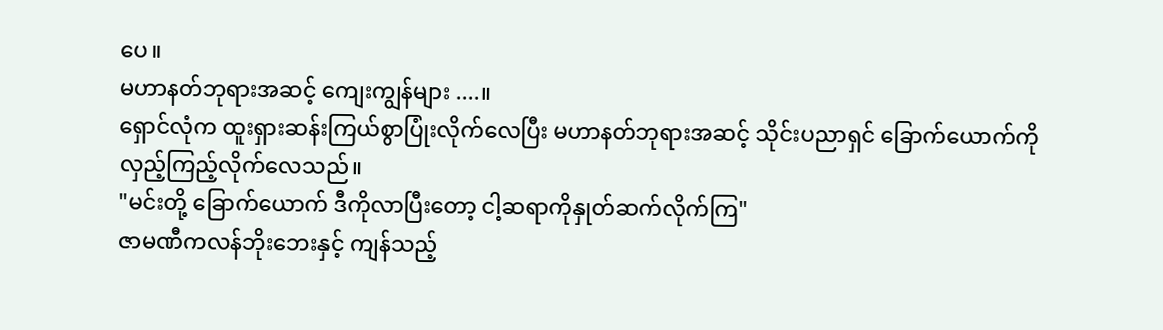ပေ။
မဟာနတ်ဘုရားအဆင့် ကျေးကျွန်များ ....။
ရှောင်လုံက ထူးရှားဆန်းကြယ်စွာပြုံးလိုက်လေပြီး မဟာနတ်ဘုရားအဆင့် သိုင်းပညာရှင် ခြောက်ယောက်ကို လှည့်ကြည့်လိုက်လေသည်။
"မင်းတို့ ခြောက်ယောက် ဒီကိုလာပြီးတော့ ငါ့ဆရာကိုနှုတ်ဆက်လိုက်ကြ"
ဇာမဏီကလန်ဘိုးဘေးနှင့် ကျန်သည့်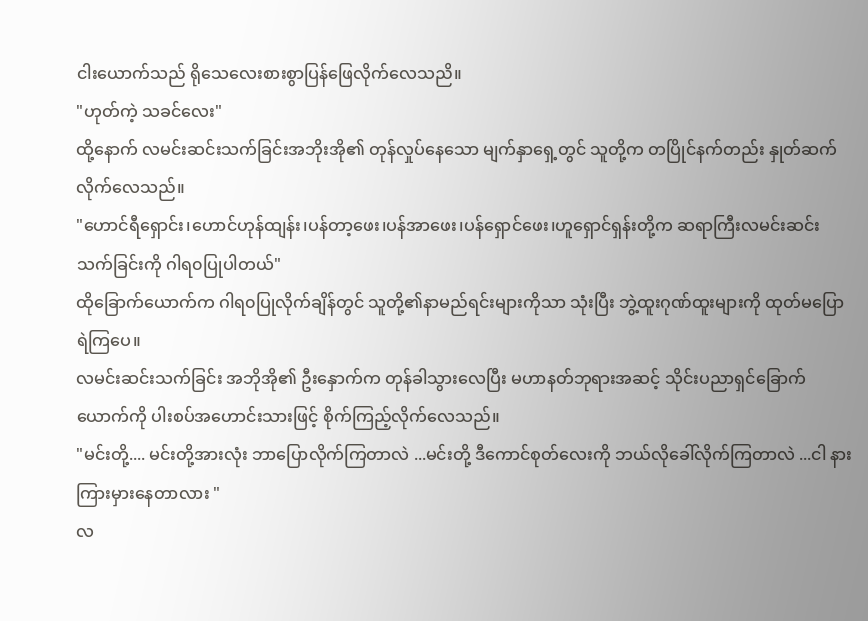ငါးယောက်သည် ရိုသေလေးစားစွာပြန်ဖြေလိုက်လေသညိ။
"ဟုတ်ကဲ့ သခင်လေး"
ထို့နောက် လမင်းဆင်းသက်ခြင်းအဘိုးအို၏ တုန်လှုပ်နေသော မျက်နှာရှေ့တွင် သူတို့က တပြိုင်နက်တည်း နှုတ်ဆက်လိုက်လေသည်။
"ဟောင်ရီရှောင်း၊ဟောင်ဟုန်ထျန်း၊ပန်တာ့ဖေး၊ပန်အာဖေး၊ပန်ရှောင်ဖေး၊ဟူရှောင်ရှန်းတို့က ဆရာကြီးလမင်းဆင်းသက်ခြင်းကို ဂါရ၀ပြုပါတယ်"
ထိုခြောက်ယောက်က ဂါရ၀ပြုလိုက်ချိန်တွင် သူတို့၏နာမည်ရင်းများကိုသာ သုံးပြီး ဘွဲ့ထူးဂုဏ်ထူးများကို ထုတ်မပြောရဲကြပေ။
လမင်းဆင်းသက်ခြင်း အဘိုအို၏ ဦးနှောက်က တုန်ခါသွားလေပြီး မဟာနတ်ဘုရားအဆင့် သိုင်းပညာရှင်ခြောက်ယောက်ကို ပါးစပ်အဟောင်းသားဖြင့် စိုက်ကြည့်လိုက်လေသည်။
"မင်းတို့.... မင်းတို့အားလုံး ဘာပြောလိုက်ကြတာလဲ ...မင်းတို့ ဒီကောင်စုတ်လေးကို ဘယ်လိုခေါ်လိုက်ကြတာလဲ ...ငါ နားကြားမှားနေတာလား "
လ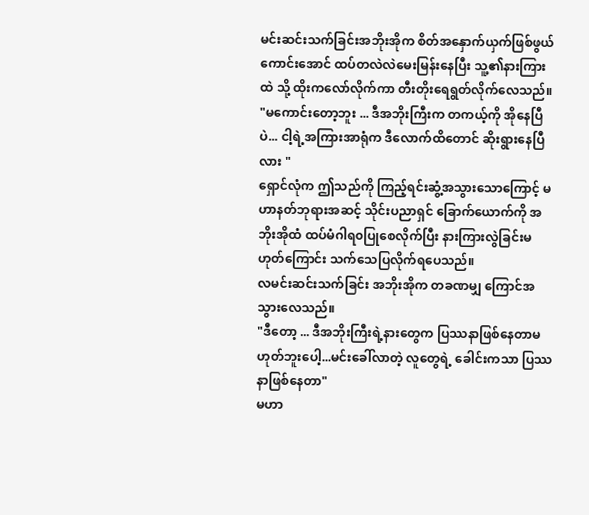မင်းဆင်းသက်ခြင်းအဘိုးအိုက စိတ်အနှောက်ယှက်ဖြစ်ဖွယ်ကောင်းအောင် ထပ်တလဲလဲမေးမြန်းနေပြီး သူ့၏နားကြားထဲ သို့ ထိုးကလော်လိုက်ကာ တီးတိုးရေရွတ်လိုက်လေသည်။
"မကောင်းတော့ဘူး ... ဒီအဘိုးကြီးက တကယ့်ကို အိုနေပြီပဲ... ငါ့ရဲ့အကြားအာရုံက ဒီလောက်ထိတောင် ဆိုးရွားနေပြီလား "
ရှောင်လုံက ဤသည်ကို ကြည့်ရင်းဆွံ့အသွားသောကြောင့် မဟာနတ်ဘုရားအဆင့် သိုင်းပညာရှင် ခြောက်ယောက်ကို အဘိုးအိုထံ ထပ်မံဂါရ၀ပြုစေလိုက်ပြီး နားကြားလွဲခြင်းမဟုတ်ကြောင်း သက်သေပြလိုက်ရပေသည်။
လမင်းဆင်းသက်ခြင်း အဘိုးအိုက တခဏမျှ ကြောင်အသွားလေသည်။
"ဒီတော့ ... ဒီအဘိုးကြီးရဲ့နားတွေက ပြဿနာဖြစ်နေတာမဟုတ်ဘူးပေါ့...မင်းခေါ်လာတဲ့ လူတွေရဲ့ ခေါင်းကသာ ပြဿနာဖြစ်နေတာ"
မဟာ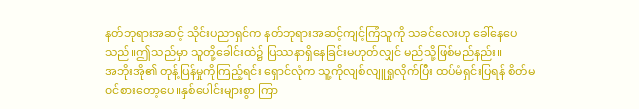နတ်ဘုရားအဆင့် သိုင်းပညာရှင်က နတ်ဘုရားအဆင့်ကျင့်ကြံသူကို သခင်လေးဟု ခေါ်နေပေသည်။ဤသည်မှာ သူတို့ခေါင်းထဲ၌ ပြဿနာရှိနေခြင်းမဟုတ်လျှင် မည်သို့ဖြစ်မည်နည်း။
အဘိုးအို၏ တုန့်ပြန်မှုကိုကြည့်ရင်း ရှောင်လုံက သူ့ကိုလျစ်လျူရှုလိုက်ပြီး ထပ်မံရှင်းပြရန် စိတ်မ၀င်စားတော့ပေ။နှစ်ပေါင်းများစွာ ကြာ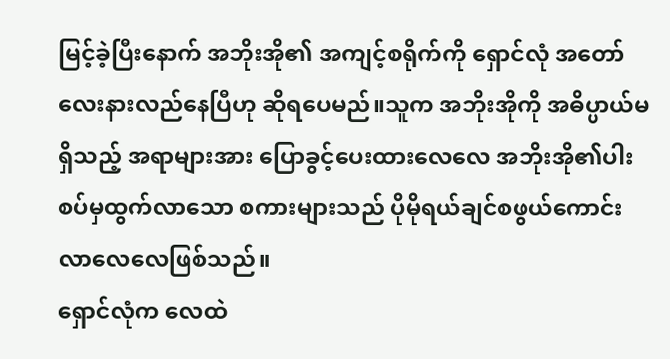မြင့်ခဲ့ပြီးနောက် အဘိုးအို၏ အကျင့်စရိုက်ကို ရှောင်လုံ အတော်လေးနားလည်နေပြီဟု ဆိုရပေမည်။သူက အဘိုးအိုကို အဓိပ္ပာယ်မရှိသည့် အရာများအား ပြောခွင့်ပေးထားလေလေ အဘိုးအို၏ပါးစပ်မှထွက်လာသော စကားများသည် ပိုမိုရယ်ချင်စဖွယ်ကောင်းလာလေလေဖြစ်သည်။
ရှောင်လုံက လေထဲ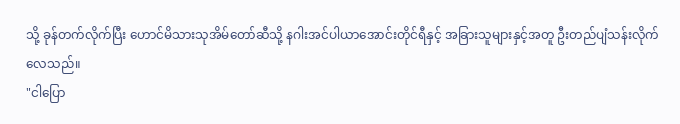သို့ ခုန်တက်လိုက်ပြီး ဟောင်မိသားသုအိမ်တော်ဆီသို့ နဂါးအင်ပါယာအောင်းတိုင်ရီနှင့် အခြားသူများနှင့်အတူ ဦးတည်ပျံသန်းလိုက်လေသည်။
"ငါပြော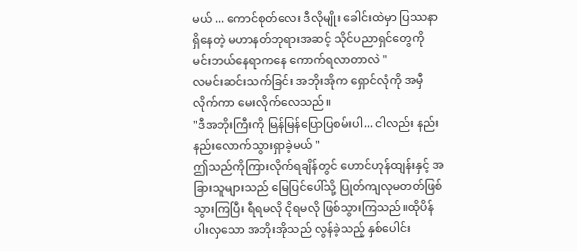မယ် ... ကောင်စုတ်လေး ဒီလိုမျိုး ခေါင်းထဲမှာ ပြဿနာရှိနေတဲ့ မဟာနတ်ဘုရားအဆင့် သိုင်ပညာရှင်တွေကို မင်းဘယ်နေရာကနေ ကောက်ရလာတာလဲ "
လမင်းဆင်းသက်ခြင်း အဘိုးအိုက ရှောင်လုံကို အမှီလိုက်ကာ မေးလိုက်လေသည်။
"ဒီအဘိုးကြီးကို မြန်မြန်ပြောပြစမ်းပါ... ငါလည်း နည်းနည်းလောက်သွားရှာခဲ့မယ် "
ဤသည်ကိုကြားလိုက်ရချိန်တွင် ဟောင်ဟုန်ထျန်းနှင့် အခြားသူများသည် မြေပြင်ပေါ်သို့ ပြုတ်ကျလုမတတ်ဖြစ်သွားကြပြီး ရီရမလို ငိုရမလို ဖြစ်သွားကြသည်။ထိုပိန်ပါးလှသော အဘိုးအိုသည် လွန်ခဲ့သည့် နှစ်ပေါင်း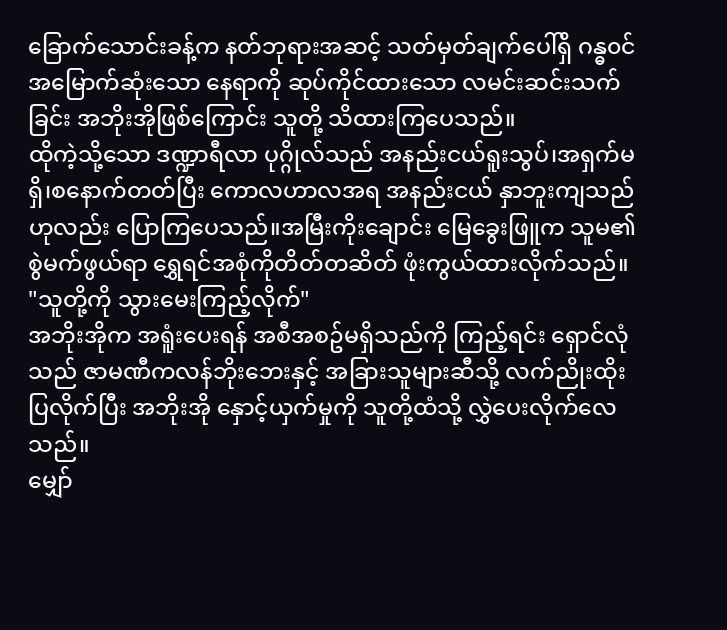ခြောက်သောင်းခန့်က နတ်ဘုရားအဆင့် သတ်မှတ်ချက်ပေါ်ရှိ ဂန္ဓ၀င်အမြောက်ဆုံးသော နေရာကို ဆုပ်ကိုင်ထားသော လမင်းဆင်းသက်ခြင်း အဘိုးအိုဖြစ်ကြောင်း သူတို့ သိထားကြပေသည်။
ထိုကဲ့သို့သော ဒဏ္ဍာရီလာ ပုဂ္ဂိုလ်သည် အနည်းငယ်ရူးသွပ်၊အရှက်မရှိ၊စနောက်တတ်ပြီး ကောလဟာလအရ အနည်းငယ် နှာဘူးကျသည်ဟုလည်း ပြောကြပေသည်။အမြီးကိုးချောင်း မြေခွေးဖြူက သူမ၏ စွဲမက်ဖွယ်ရာ ရွှေရင်အစုံကိုတိတ်တဆိတ် ဖုံးကွယ်ထားလိုက်သည်။
"သူတို့ကို သွားမေးကြည့်လိုက်"
အဘိုးအိုက အရူံးပေးရန် အစီအစဥ်မရှိသည်ကို ကြည့်ရင်း ရှောင်လုံသည် ဇာမဏီကလန်ဘိုးဘေးနှင့် အခြားသူများဆီသို့ လက်ညိုးထိုးပြလိုက်ပြီး အဘိုးအို နှောင့်ယှက်မှုကို သူတို့ထံသို့ လွှဲပေးလိုက်လေသည်။
မျှော်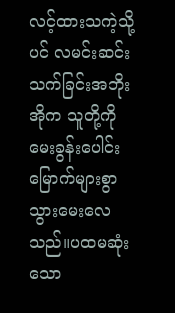လင့်ထားသကဲ့သို့ပင် လမင်းဆင်းသက်ခြင်းအဘိုးအိုက သူတို့ကို မေးခွန်းပေါင်းမြောက်များစွာ သွားမေးလေသည်။ပထမဆုံးသော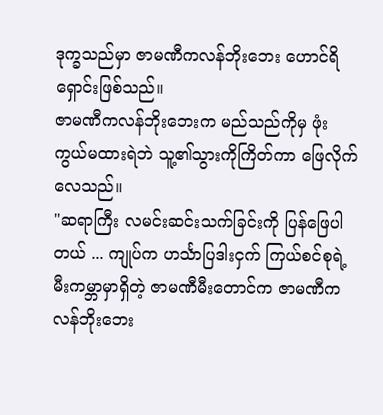ဒုက္ခသည်မှာ ဇာမဏီကလန်ဘိုးဘေး ဟောင်ရိရှောင်းဖြစ်သည်။
ဇာမဏီကလန်ဘိုးဘေးက မည်သည်ကိုမှ ဖုံးကွယ်မထားရဲဘဲ သူ့၏သွားကိုကြိတ်ကာ ဖြေလိုက်လေသည်။
"ဆရာကြီး လမင်းဆင်းသက်ခြင်းကို ပြန်ဖြေပါတယ် ... ကျုပ်က ဟင်္သာပြဒါးငှက် ကြယ်စင်စုရဲ့ မီးကမ္ဘာမှာရှိတဲ့ ဇာမဏီမီးတောင်က ဇာမဏီကလန်ဘိုးဘေး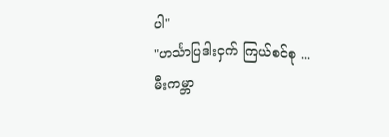ပါ"
"ဟင်္သာပြဒါးငှက် ကြယ်စင်စု ... မီးကမ္ဘာ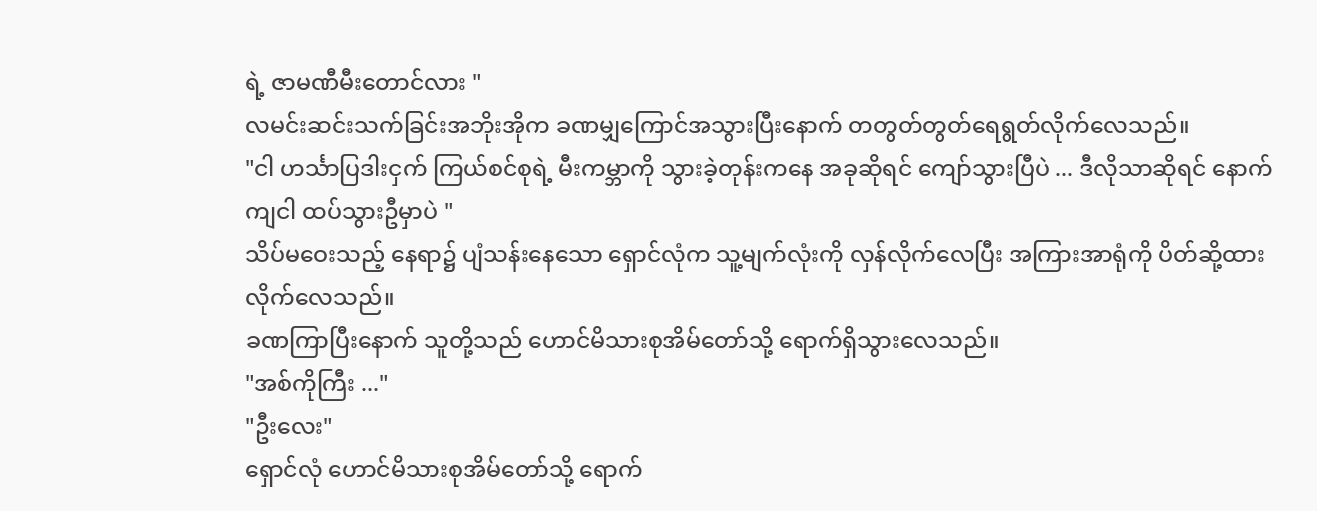ရဲ့ ဇာမဏီမီးတောင်လား "
လမင်းဆင်းသက်ခြင်းအဘိုးအိုက ခဏမျှကြောင်အသွားပြီးနောက် တတွတ်တွတ်ရေရွတ်လိုက်လေသည်။
"ငါ ဟင်္သာပြဒါးငှက် ကြယ်စင်စုရဲ့ မီးကမ္ဘာကို သွားခဲ့တုန်းကနေ အခုဆိုရင် ကျော်သွားပြီပဲ ... ဒီလိုသာဆိုရင် နောက်ကျငါ ထပ်သွားဦမှာပဲ "
သိပ်မဝေးသည့် နေရာ၌ ပျံသန်းနေသော ရှောင်လုံက သူ့မျက်လုံးကို လှန်လိုက်လေပြီး အကြားအာရုံကို ပိတ်ဆို့ထားလိုက်လေသည်။
ခဏကြာပြီးနောက် သူတို့သည် ဟောင်မိသားစုအိမ်တော်သို့ ရောက်ရှိသွားလေသည်။
"အစ်ကိုကြီး ..."
"ဦးလေး"
ရှောင်လုံ ဟောင်မိသားစုအိမ်တော်သို့ ရောက်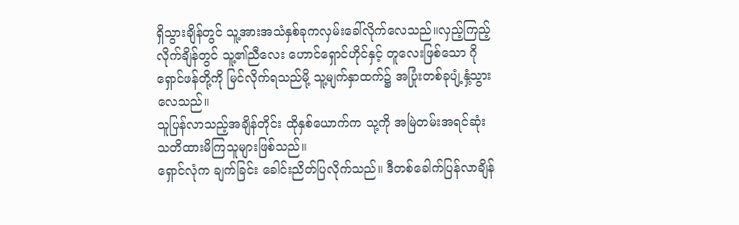ရှိသွားချိန်တွင် သူ့အားအသံနှစ်ခုကလှမ်းခေါ်လိုက်လေသည်။လှည့်ကြည့်လိုက်ချိန်တွင် သူ့၏ညီလေး ဟောင်ရှောင်ဟိုင်နှင့် တူလေးဖြစ်သော ဂိုရှောင်ဖန်တို့ကို မြင်လိုက်ရသည်မို့ သူ့မျက်နှာထက်၌ အပြုံးတစ်ခုပျံ့နှံ့သွားလေသည်။
သူပြန်လာသည့်အချိန်တိုင်း ထိုနှစ်ယောက်က သု့ကို အမြဲတမ်းအရင်ဆုံး သတိထားမိကြသူများဖြစ်သည်။
ရှောင်လုံက ချက်ခြင်း ခေါင်းညိတ်ပြလိုက်သည်။ ဒီတစ်ခေါက်ပြန်လာချိန်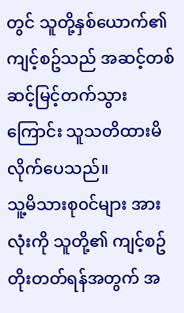တွင် သူတို့နှစ်ယောက်၏ ကျင့်စဥ်သည် အဆင့်တစ်ဆင့်မြင့်တက်သွားကြောင်း သူသတိထားမိလိုက်ပေသည်။
သူ့မိသားစု၀င်များ အားလုံးကို သူတို့၏ ကျင့်စဥ်တိုးတတ်ရန်အတွက် အ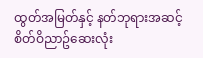ထွတ်အမြတ်နှင့် နတ်ဘုရားအဆင့် စိတ်ဝိညာဥ်ဆေးလုံး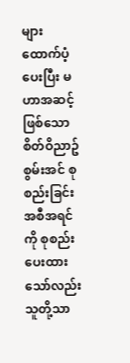များ ထောက်ပံ့ပေးပြီး မဟာအဆင့်ဖြစ်သောစိတ်ဝိညာဥ်စွမ်းအင် စုစည်းခြင်းအစီအရင်ကို စုစည်းပေးထားသော်လည်း သူတို့သာ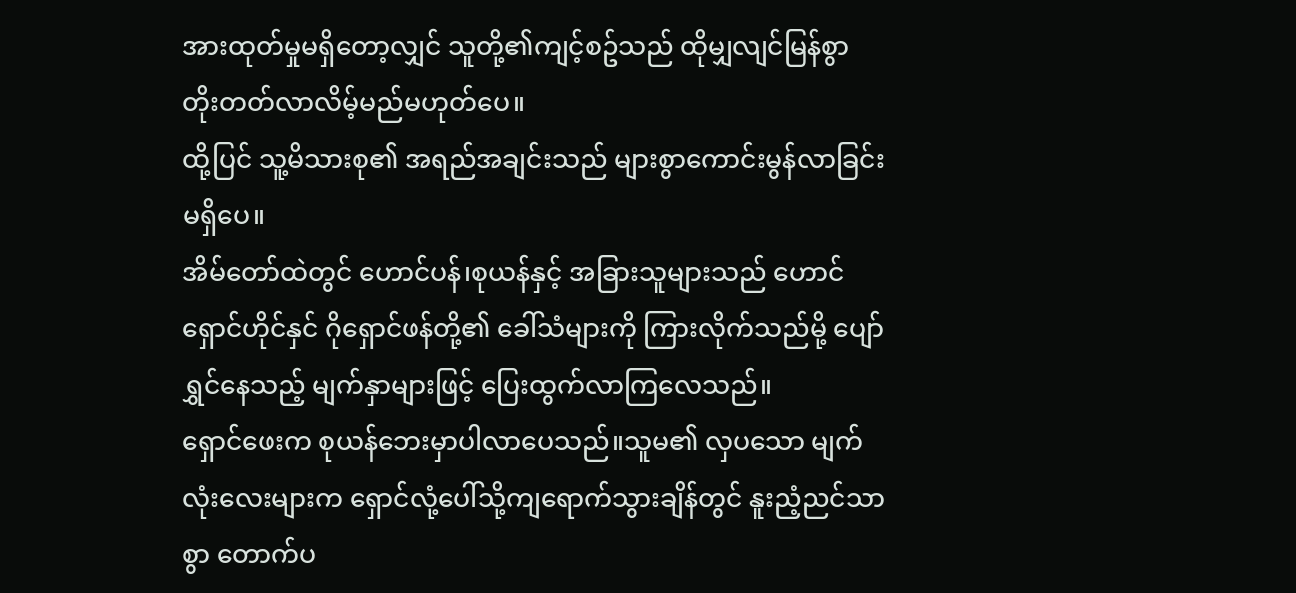အားထုတ်မှုမရှိတော့လျှင် သူတို့၏ကျင့်စဥ်သည် ထိုမျှလျင်မြန်စွာ တိုးတတ်လာလိမ့်မည်မဟုတ်ပေ။
ထို့ပြင် သူ့မိသားစု၏ အရည်အချင်းသည် များစွာကောင်းမွန်လာခြင်းမရှိပေ။
အိမ်တော်ထဲတွင် ဟောင်ပန်၊စုယန်နှင့် အခြားသူများသည် ဟောင်ရှောင်ဟိုင်နှင် ဂိုရှောင်ဖန်တို့၏ ခေါ်သံများကို ကြားလိုက်သည်မို့ ပျော်ရွှင်နေသည့် မျက်နှာများဖြင့် ပြေးထွက်လာကြလေသည်။
ရှောင်ဖေးက စုယန်ဘေးမှာပါလာပေသည်။သူမ၏ လှပသော မျက်လုံးလေးများက ရှောင်လုံ့ပေါ်သို့ကျရောက်သွားချိန်တွင် နူးညံ့ညင်သာစွာ တောက်ပ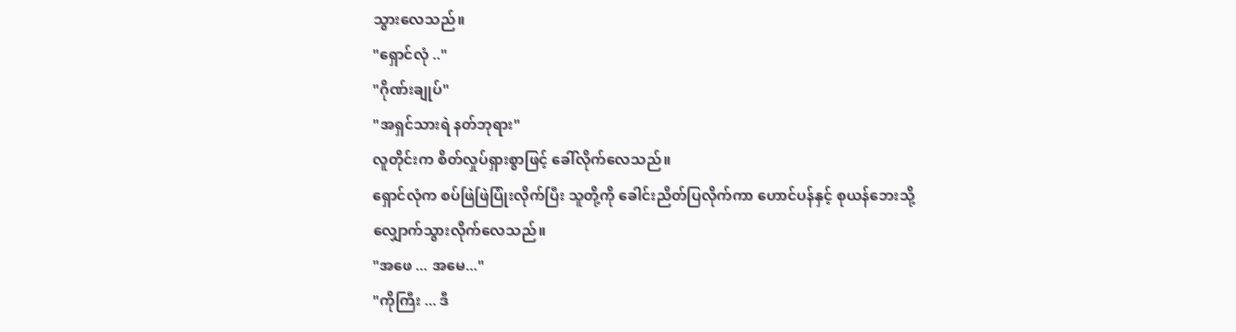သွားလေသည်။
"ရှောင်လုံ .."
"ဂိုဏ်းချုပ်"
"အရှင်သားရဲ နတ်ဘုရား"
လူတိုင်းက စိတ်လှုပ်ရှားစွာဖြင့် ခေါ်လိုက်လေသည်။
ရှောင်လုံက စပ်ဖြဲဖြဲပြုံးလိုက်ပြီး သူတို့ကို ခေါင်းညိတ်ပြလိုက်ကာ ဟောင်ပန်နှင့် စုယန်ဘေးသို့ လျှောက်သွားလိုက်လေသည်။
"အဖေ ... အမေ..."
"ကိုကြီး ... ဒီ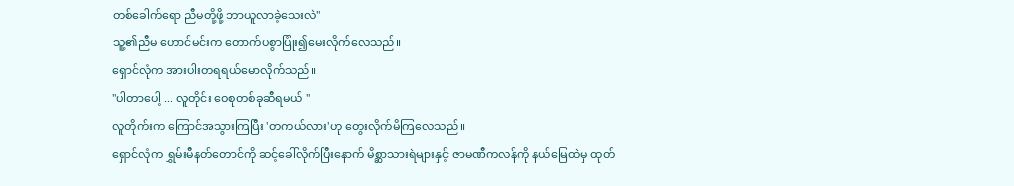တစ်ခေါက်ရော ညီမတို့ဖို့ ဘာယူလာခဲ့သေးလဲ"
သူ့၏ညီမ ဟောင်မင်းက တောက်ပစွာပြုံး၍မေးလိုက်လေသည်။
ရှောင်လုံက အားပါးတရရယ်မောလိုက်သည်။
"ပါတာပေါ့ ... လူတိုင်း ဝေစုတစ်ခုဆီရမယ် "
လူတိုက်းက ကြောင်အသွားကြပြီး 'တကယ်လား'ဟု တွေးလိုက်မိကြလေသည်။
ရှောင်လုံက ရွှမ်းမီနတ်တောင်ကို ဆင့်ခေါ်လိုက်ပြီးနောက် မိစ္ဆာသားရဲများနှင့် ဇာမဏီကလန်ကို နယ်မြေထဲမှ ထုတ်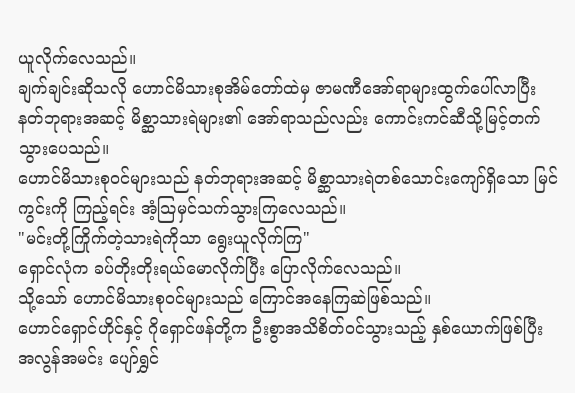ယူလိုက်လေသည်။
ချက်ချင်းဆိုသလို ဟောင်မိသားစုအိမ်တော်ထဲမှ ဇာမဏီအော်ရာများထွက်ပေါ်လာပြီး နတ်ဘုရားအဆင့် မိစ္ဆာသားရဲများ၏ အော်ရာသည်လည်း ကောင်းကင်ဆီသို့မြင့်တက်သွားပေသည်။
ဟောင်မိသားစု၀င်များသည် နတ်ဘုရားအဆင့် မိစ္ဆာသားရဲတစ်သောင်းကျော်ရှိသော မြင်ကွင်းကို ကြည့်ရင်း အံ့သြမှင်သက်သွားကြလေသည်။
"မင်းတို့ကြိုက်တဲ့သားရဲကိုသာ ရွေးယူလိုက်ကြ"
ရှောင်လုံက ခပ်တိုးတိုးရယ်မောလိုက်ပြီး ပြောလိုက်လေသည်။
သို့သော် ဟောင်မိသားစု၀င်များသည် ကြောင်အနေကြဆဲဖြစ်သည်။
ဟောင်ရှောင်ဟိုင်နှင့် ဂိုရှောင်ဖန်တို့က ဦးစွာအသိစိတ်၀င်သွားသည့် နှစ်ယောက်ဖြစ်ပြီး အလွန်အမင်း ပျော်ရွှင်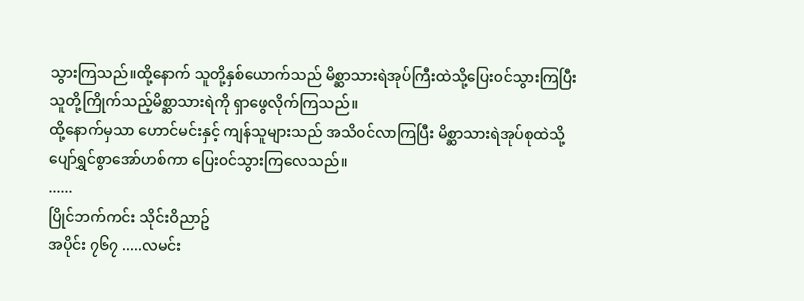သွားကြသည်။ထို့နောက် သူတို့နှစ်ယောက်သည် မိစ္ဆာသားရဲအုပ်ကြီးထဲသို့ပြေး၀င်သွားကြပြီး သူတို့ကြိုက်သည့်မိစ္ဆာသားရဲကို ရှာဖွေလိုက်ကြသည်။
ထို့နောက်မှသာ ဟောင်မင်းနှင့် ကျန်သူများသည် အသိ၀င်လာကြပြီး မိစ္ဆာသားရဲအုပ်စုထဲသို့ ပျော်ရွှင်စွာအော်ဟစ်ကာ ပြေး၀င်သွားကြလေသည်။
......
ပြိုင်ဘက်ကင်း သိုင်းဝိညာဥ်
အပိုင်း ၇၆၇ .....လမင်း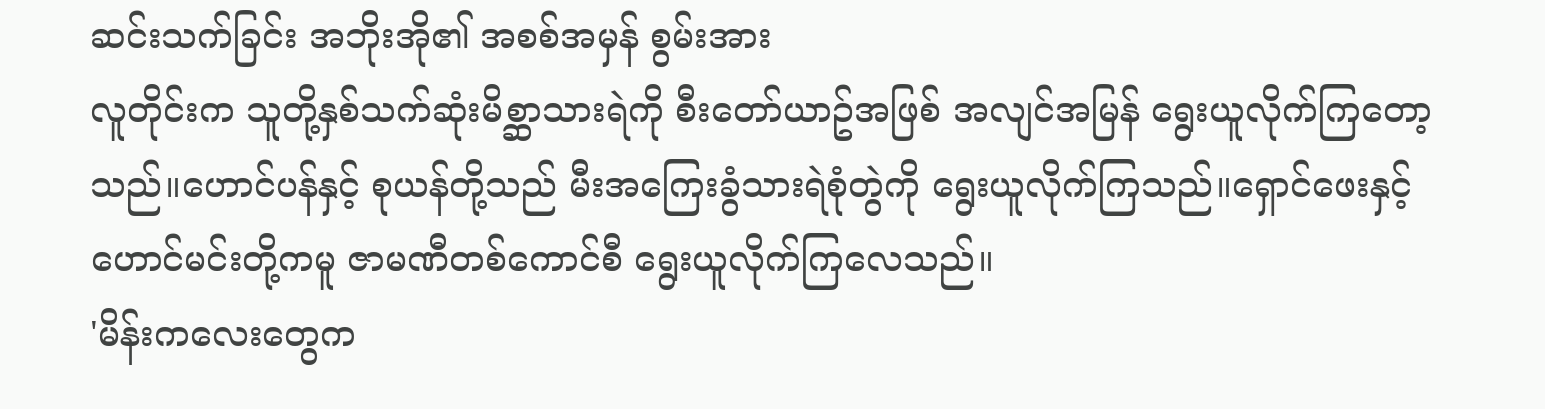ဆင်းသက်ခြင်း အဘိုးအို၏ အစစ်အမှန် စွမ်းအား
လူတိုင်းက သူတို့နှစ်သက်ဆုံးမိစ္ဆာသားရဲကို စီးတော်ယာဥ်အဖြစ် အလျင်အမြန် ရွေးယူလိုက်ကြတော့သည်။ဟောင်ပန်နှင့် စုယန်တို့သည် မီးအကြေးခွံသားရဲစုံတွဲကို ရွေးယူလိုက်ကြသည်။ရှောင်ဖေးနှင့် ဟောင်မင်းတို့ကမူ ဇာမဏီတစ်ကောင်စီ ရွေးယူလိုက်ကြလေသည်။
'မိန်းကလေးတွေက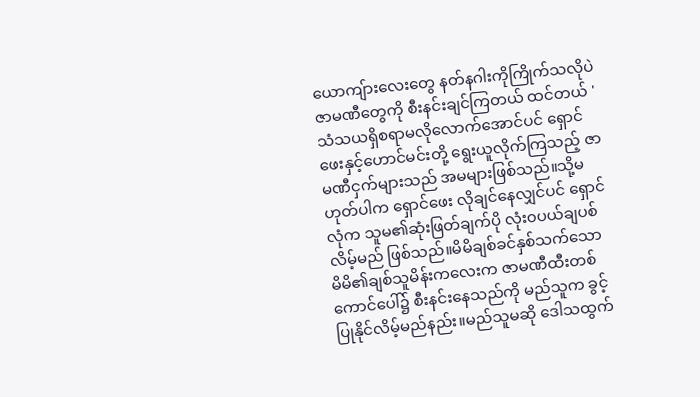ယောကျ်ားလေးတွေ နတ်နဂါးကိုကြိုက်သလိုပဲ ဇာမဏီတွေကို စီးနင်းချင်ကြတယ် ထင်တယ် '
သံသယရှိစရာမလိုလောက်အောင်ပင် ရှောင်ဖေးနှင့်ဟောင်မင်းတို့ ရွေးယူလိုက်ကြသည့် ဇာမဏီငှက်များသည် အမများဖြစ်သည်။သို့မဟုတ်ပါက ရှောင်ဖေး လိုချင်နေလျှင်ပင် ရှောင်လုံက သူမ၏ဆုံးဖြတ်ချက်ပို လုံး၀ပယ်ချပစ်လိမ့်မည် ဖြစ်သည်။မိမိချစ်ခင်နှစ်သက်သော မိမိ၏ချစ်သူမိန်းကလေးက ဇာမဏီထီးတစ်ကောင်ပေါ်၌ စီးနင်းနေသည်ကို မည်သူက ခွင့်ပြုနိုင်လိမ့်မည်နည်း။မည်သူမဆို ဒေါသထွက်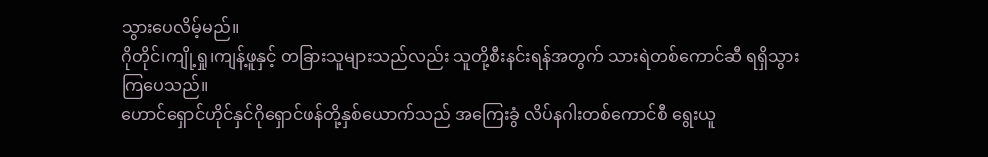သွားပေလိမ့်မည်။
ဂိုတိုင်၊ကျို့ရှု၊ကျန့်ဖူနှင့် တခြားသူများသည်လည်း သူတို့စီးနင်းရန်အတွက် သားရဲတစ်ကောင်ဆီ ရရှိသွားကြပေသည်။
ဟောင်ရှောင်ဟိုင်နှင်ဂိုရှောင်ဖန်တို့နှစ်ယောက်သည် အကြေးခွံ လိပ်နဂါးတစ်ကောင်စီ ရွေးယူ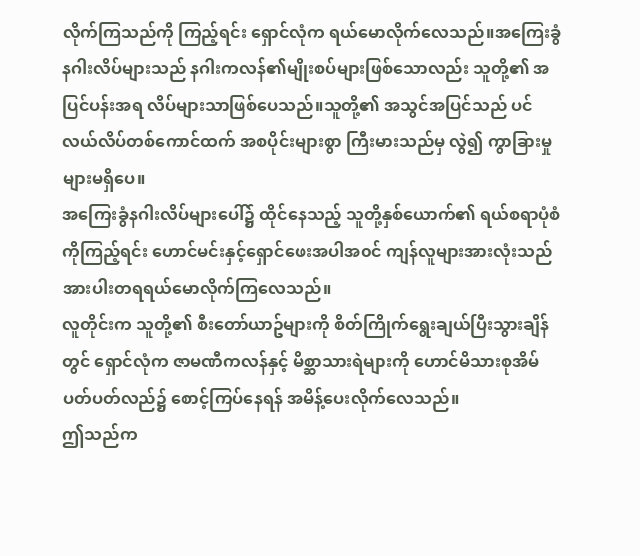လိုက်ကြသည်ကို ကြည့်ရင်း ရှောင်လုံက ရယ်မောလိုက်လေသည်။အကြေးခွံနဂါးလိပ်များသည် နဂါးကလန်၏မျိုးစပ်များဖြစ်သောလည်း သူတို့၏ အပြင်ပန်းအရ လိပ်များသာဖြစ်ပေသည်။သူတို့၏ အသွင်အပြင်သည် ပင်လယ်လိပ်တစ်ကောင်ထက် အစပိုင်းများစွာ ကြီးမားသည်မှ လွဲ၍ ကွာခြားမှုများမရှိပေ။
အကြေးခွံနဂါးလိပ်များပေါ်၌ ထိုင်နေသည့် သူတို့နှစ်ယောက်၏ ရယ်စရာပုံစံကိုကြည့်ရင်း ဟောင်မင်းနှင့်ရှောင်ဖေးအပါအ၀င် ကျန်လူများအားလုံးသည် အားပါးတရရယ်မောလိုက်ကြလေသည်။
လူတိုင်းက သူတို့၏ စီးတော်ယာဥ်များကို စိတ်ကြိုက်ရွေးချယ်ပြီးသွားချိန်တွင် ရှောင်လုံက ဇာမဏီကလန်နှင့် မိစ္ဆာသားရဲများကို ဟောင်မိသားစုအိမ် ပတ်ပတ်လည်၌ စောင့်ကြပ်နေရန် အမိန့်ပေးလိုက်လေသည်။
ဤသည်က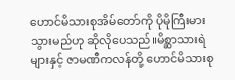ဟောင်မိသားစုအိမ်တော်ကို ပိုမိုကြီးမားသွားမည်ဟု ဆိုလိုပေသည်။မိစ္ဆာသားရဲများနှင့် ဇာမဏီကလန်တို့ ဟောင်မိသားစု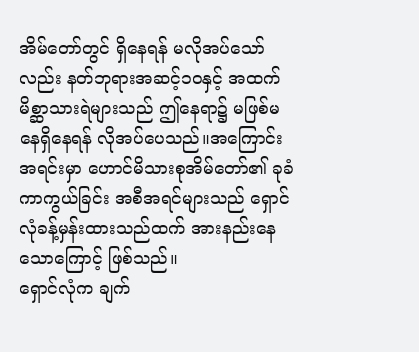အိမ်တော်တွင် ရှိနေရန် မလိုအပ်သော်လည်း နတ်ဘုရားအဆင့်၁၀နှင့် အထက် မိစ္ဆာသားရဲများသည် ဤနေရာ၌ မဖြစ်မနေရှိနေရန် လိုအပ်ပေသည်။အကြောင်းအရင်းမှာ ဟောင်မိသားစုအိမ်တော်၏ ခုခံကာကွယ်ခြင်း အစီအရင်များသည် ရှောင်လုံခန့်မှန်းထားသည်ထက် အားနည်းနေသောကြောင့် ဖြစ်သည်။
ရှောင်လုံက ချက်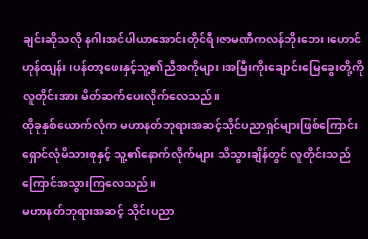ချင်းဆိုသလို နဂါးအင်ပါယာအောင်းတိုင်ရီ၊ဇာမဏီကလန်ဘိုးဘေး ၊ဟောင်ဟုန်ထျန်း ၊ပန်တာ့ဖေးနှင့်သူ့၏ညီအကိုများ၊အမြီးကိုးချောင်းမြေခွေးတို့ကို လူတိုင်းအား မိတ်ဆက်ပေးလိုက်လေသည်။
ထိုခုနှစ်ယောက်လုံက မဟာနတ်ဘုရားအဆင့်သိုင်ပညာရှင်များဖြစ်ကြောင်း ရှောင်လုံမိသားစုနှင့် သူ့၏နောက်လိုက်များ သိသွားချိန်တွင် လူတိုင်းသည် ကြောင်အသွားကြလေသည်။
မဟာနတ်ဘုရားအဆင့် သိုင်းပညာ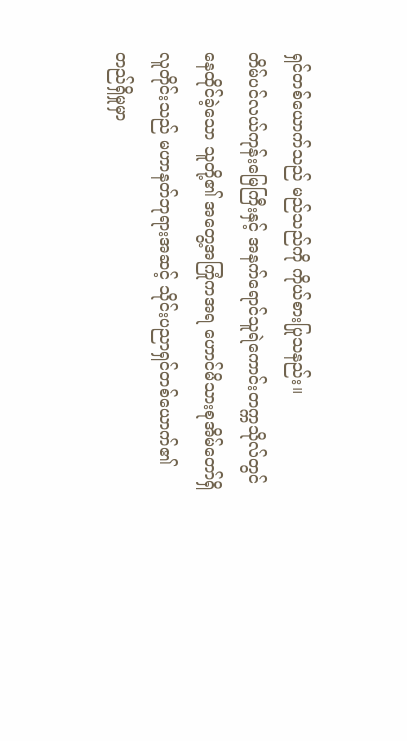ရှင်တစ်ယောက်သည် မည်သည်ကို ကိုယ်စားပြုသနည်း။
တိမ်ပင်လယ်ကုန်းမြေကြီးနှင့် အနက်ရောင်သူရဲကောင်းတက္ကသိုလ်တွင် နေထိုင်ခဲ့သော သူတို့၏ အတွေ့အကြုံကအရ ဟောင်မိသားစုအိမ်တော်ရှိ လူတိုင်းသည် မဟာနတ်ဘုရားအဆင့် သိုင်းပညာရှင်တစ်ယောက်၏ တည်ရှိမှုမှာ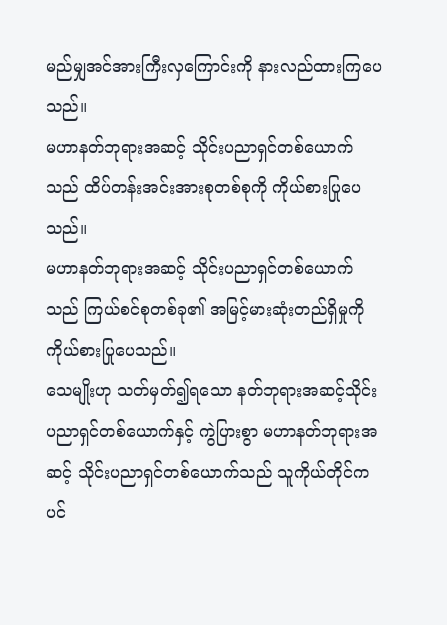မည်မျှအင်အားကြီးလှကြောင်းကို နားလည်ထားကြပေသည်။
မဟာနတ်ဘုရားအဆင့် သိုင်းပညာရှင်တစ်ယောက်သည် ထိပ်တန်းအင်းအားစုတစ်စုကို ကိုယ်စားပြုပေသည်။
မဟာနတ်ဘုရားအဆင့် သိုင်းပညာရှင်တစ်ယောက်သည် ကြယ်စင်စုတစ်ခု၏ အမြင့်မားဆုံးတည်ရှိမှုကို ကိုယ်စားပြုပေသည်။
သေမျိုးဟု သတ်မှတ်၍ရသော နတ်ဘုရားအဆင့်သိုင်းပညာရှင်တစ်ယောက်နှင့် ကွဲပြားစွာ မဟာနတ်ဘုရားအဆင့် သိုင်းပညာရှင်တစ်ယောက်သည် သူကိုယ်တိုင်ကပင်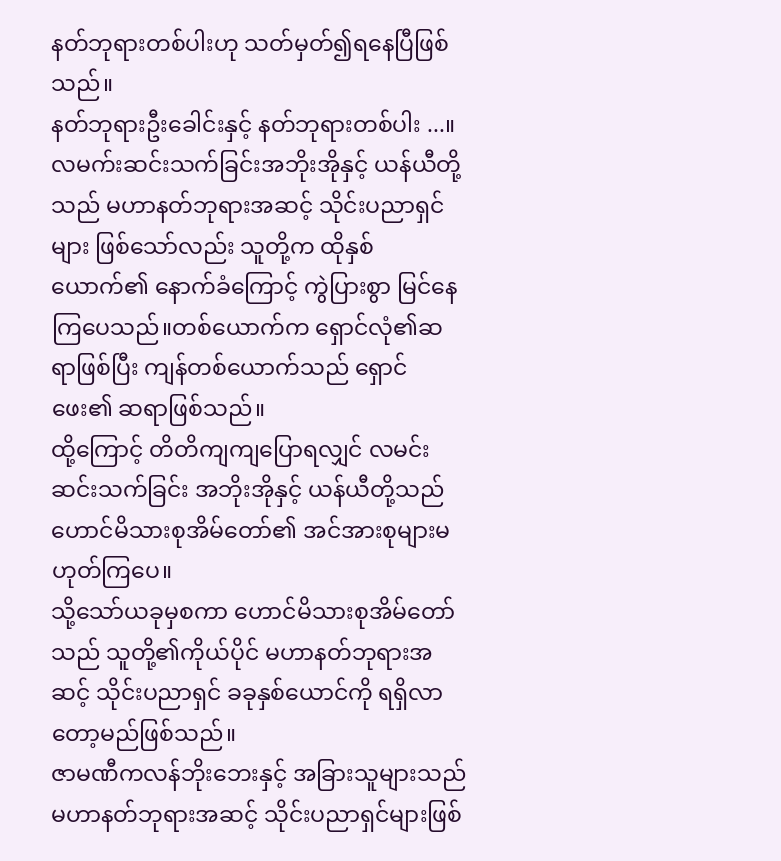နတ်ဘုရားတစ်ပါးဟု သတ်မှတ်၍ရနေပြီဖြစ်သည်။
နတ်ဘုရားဦးခေါင်းနှင့် နတ်ဘုရားတစ်ပါး ...။
လမက်းဆင်းသက်ခြင်းအဘိုးအိုနှင့် ယန်ယီတို့သည် မဟာနတ်ဘုရားအဆင့် သိုင်းပညာရှင်များ ဖြစ်သော်လည်း သူတို့က ထိုနှစ်ယောက်၏ နောက်ခံကြောင့် ကွဲပြားစွာ မြင်နေကြပေသည်။တစ်ယောက်က ရှောင်လုံ၏ဆရာဖြစ်ပြီး ကျန်တစ်ယောက်သည် ရှောင်ဖေး၏ ဆရာဖြစ်သည်။
ထို့ကြောင့် တိတိကျကျပြောရလျှင် လမင်းဆင်းသက်ခြင်း အဘိုးအိုနှင့် ယန်ယီတို့သည် ဟောင်မိသားစုအိမ်တော်၏ အင်အားစုများမဟုတ်ကြပေ။
သို့သော်ယခုမှစကာ ဟောင်မိသားစုအိမ်တော်သည် သူတို့၏ကိုယ်ပိုင် မဟာနတ်ဘုရားအဆင့် သိုင်းပညာရှင် ခခုနှစ်ယောင်ကို ရရှိလာတော့မည်ဖြစ်သည်။
ဇာမဏီကလန်ဘိုးဘေးနှင့် အခြားသူများသည် မဟာနတ်ဘုရားအဆင့် သိုင်းပညာရှင်များဖြစ်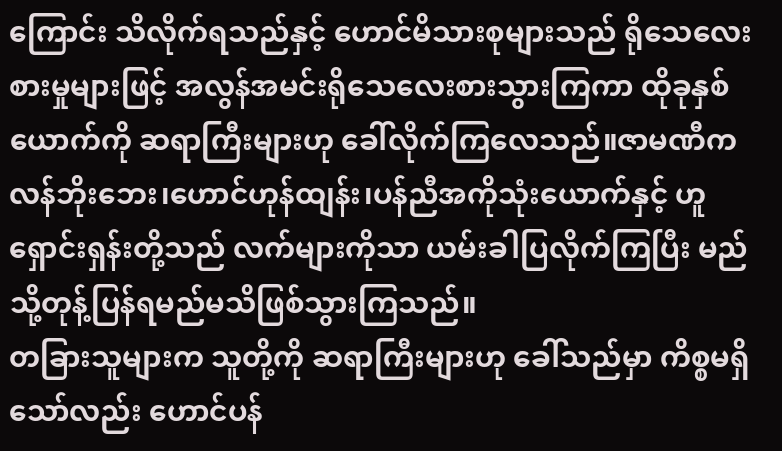ကြောင်း သိလိုက်ရသည်နှင့် ဟောင်မိသားစုများသည် ရိုသေလေးစားမှုများဖြင့် အလွန်အမင်းရိုသေလေးစားသွားကြကာ ထိုခုနှစ်ယောက်ကို ဆရာကြီးများဟု ခေါ်လိုက်ကြလေသည်။ဇာမဏီကလန်ဘိုးဘေး၊ဟောင်ဟုန်ထျန်း၊ပန်ညီအကိုသုံးယောက်နှင့် ဟူရှောင်းရှန်းတို့သည် လက်များကိုသာ ယမ်းခါပြလိုက်ကြပြီး မည်သို့တုန့်ပြန်ရမည်မသိဖြစ်သွားကြသည်။
တခြားသူများက သူတို့ကို ဆရာကြီးများဟု ခေါ်သည်မှာ ကိစ္စမရှိသော်လည်း ဟောင်ပန်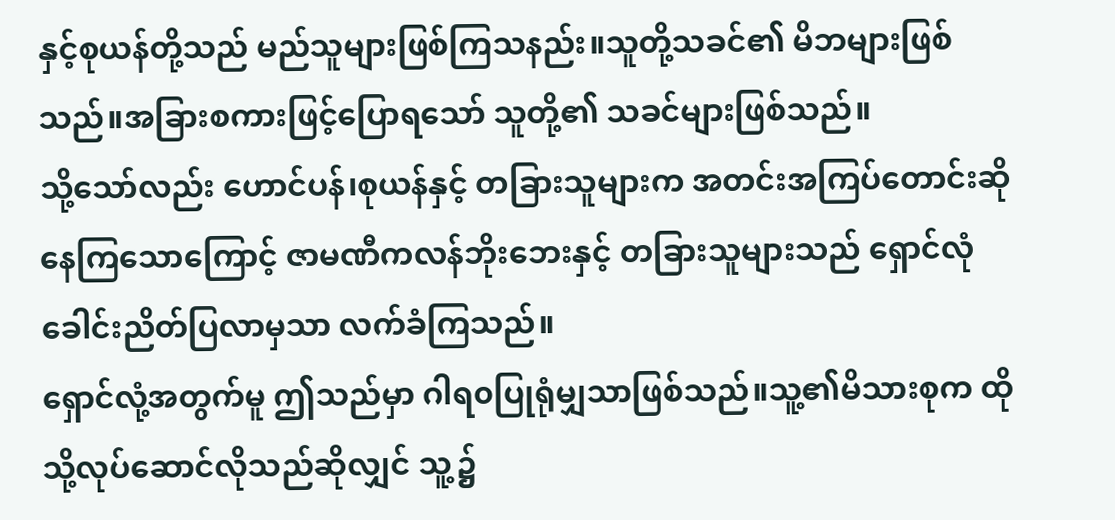နှင့်စုယန်တို့သည် မည်သူများဖြစ်ကြသနည်း။သူတို့သခင်၏ မိဘများဖြစ်သည်။အခြားစကားဖြင့်ပြောရသော် သူတို့၏ သခင်များဖြစ်သည်။
သို့သော်လည်း ဟောင်ပန်၊စုယန်နှင့် တခြားသူများက အတင်းအကြပ်တောင်းဆိုနေကြသောကြောင့် ဇာမဏီကလန်ဘိုးဘေးနှင့် တခြားသူများသည် ရှောင်လုံ ခေါင်းညိတ်ပြလာမှသာ လက်ခံကြသည်။
ရှောင်လုံ့အတွက်မူ ဤသည်မှာ ဂါရ၀ပြုရုံမျှသာဖြစ်သည်။သူ့၏မိသားစုက ထိုသို့လုပ်ဆောင်လိုသည်ဆိုလျှင် သူ့၌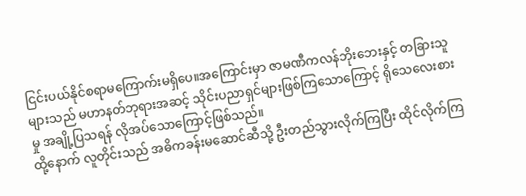ငြင်းပယ်နိုင်စရာမကြောက်းမရှိပေ။အကြောင်းမှာ ဇာမဏီကလန်ဘိုးဘေးနှင့် တခြားသူများသည် မဟာနတ်ဘုရားအဆင့် သိုင်းပညာရှင်များဖြစ်ကြသောကြောင့် ရိုသေလေးစားမှု အချို့ပြသရန် လိုအပ်သောကြောင့်ဖြစ်သည်။
ထို့နောက် လူတိုင်းသည် အဓိကခန်းမဆောင်ဆီသို့ ဦးတည်သွားလိုက်ကြပြီး ထိုင်လိုက်ကြ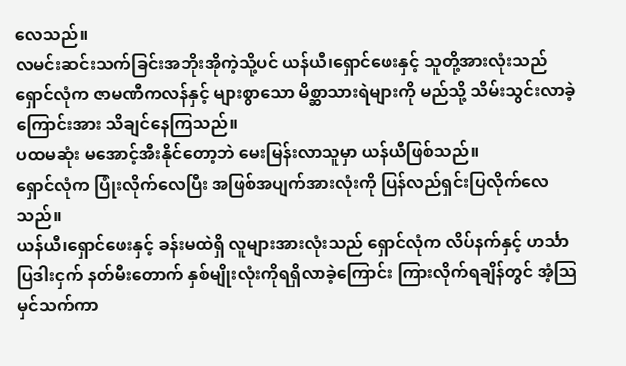လေသည်။
လမင်းဆင်းသက်ခြင်းအဘိုးအိုကဲ့သို့ပင် ယန်ယီ၊ရှောင်ဖေးနှင့် သူတို့အားလုံးသည် ရှောင်လုံက ဇာမဏီကလန်နှင့် များစွာသော မိစ္ဆာသားရဲများကို မည်သို့ သိမ်းသွင်းလာခဲ့ကြောင်းအား သိချင်နေကြသည်။
ပထမဆုံး မအောင့်အီးနိုင်တော့ဘဲ မေးမြန်းလာသူမှာ ယန်ယီဖြစ်သည်။
ရှောင်လုံက ပြုံးလိုက်လေပြီး အဖြစ်အပျက်အားလုံးကို ပြန်လည်ရှင်းပြလိုက်လေသည်။
ယန်ယီ၊ရှောင်ဖေးနှင့် ခန်းမထဲရှိ လူများအားလုံးသည် ရှောင်လုံက လိပ်နက်နှင့် ဟင်္သာပြဒါးငှက် နတ်မီးတောက် နှစ်မျိုးလုံးကိုရရှိလာခဲ့ကြောင်း ကြားလိုက်ရချိန်တွင် အံ့သြမှင်သက်ကာ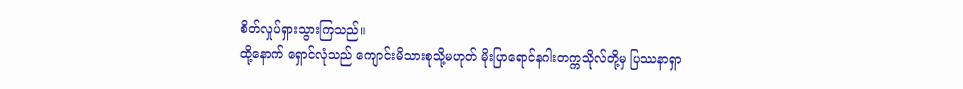စိတ်လှုပ်ရှားသွားကြသည်။
ထို့နောက် ရှောင်လုံသည် ကျောင်းမိသားစုသို့မဟုတ် မိုးပြာရောင်နဂါးတက္ကသိုလ်တို့မှ ပြဿနာရှာ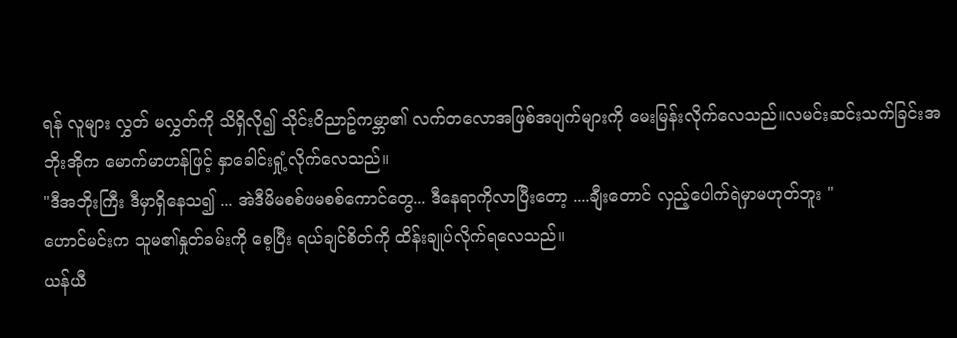ရန် လူများ လွှတ် မလွှတ်ကို သိရှိလို၍ သိုင်းဝိညာဥ်ကမ္ဘာ၏ လက်တလောအဖြစ်အပျက်များကို မေးမြန်းလိုက်လေသည်။လမင်းဆင်းသက်ခြင်းအဘိုးအိုက မောက်မာဟန်ဖြင့် နှာခေါင်းရှုံ့လိုက်လေသည်။
"ဒီအဘိုးကြီး ဒီမှာရှိနေသ၍ ... အဲဒီမိမစစ်ဖမစစ်ကောင်တွေ... ဒီနေရာကိုလာပြီးတော့ ....ချီးတောင် လှည့်ပေါက်ရဲမှာမဟုတ်ဘူး "
ဟောင်မင်းက သူမ၏နှုတ်ခမ်းကို စေ့ပြီး ရယ်ချင်စိတ်ကို ထိန်းချုပ်လိုက်ရလေသည်။
ယန်ယီ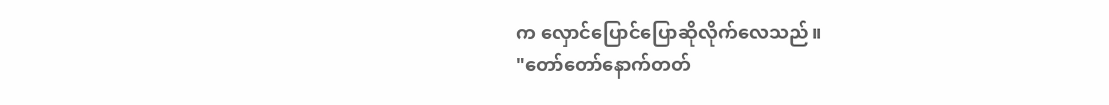က လှောင်ပြောင်ပြောဆိုလိုက်လေသည်။
"တော်တော်နောက်တတ်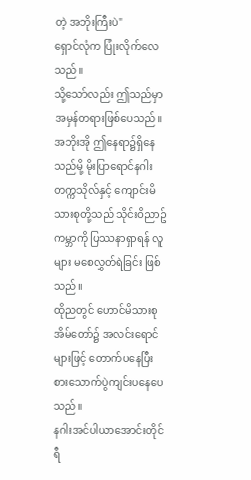တဲ့ အဘိုးကြီးပဲ"
ရှောင်လုံက ပြုံးလိုက်လေသည်။
သို့သော်လည်း ဤသည်မှာ အမှန်တရားဖြစ်ပေသည်။အဘိုးအို ဤနေရာ၌ရှိနေသည်မို့ မိုးပြာရောင်နဂါးတက္ကသိုလ်နှင့် ကျောင်းမိသားစုတို့သည် သိုင်းဝိညာဥ်ကမ္ဘာကို ပြဿနာရှာရန် လူများ မစေလွှတ်ရဲခြင်း ဖြစ်သည်။
ထိုညတွင် ဟောင်မိသားစုအိမ်တော်၌ အလင်းရောင်များဖြင့် တောက်ပနေပြီး စားသောက်ပွဲကျင်းပနေပေသည်။
နဂါးအင်ပါယာအောင်းတိုင်ရီ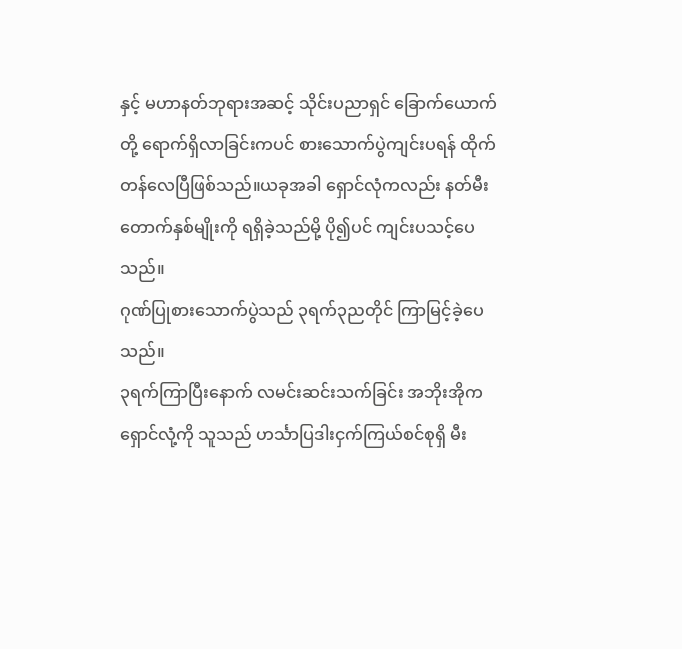နှင့် မဟာနတ်ဘုရားအဆင့် သိုင်းပညာရှင် ခြောက်ယောက်တို့ ရောက်ရှိလာခြင်းကပင် စားသောက်ပွဲကျင်းပရန် ထိုက်တန်လေပြီဖြစ်သည်။ယခုအခါ ရှောင်လုံကလည်း နတ်မီးတောက်နှစ်မျိုးကို ရရှိခဲ့သည်မို့ ပို၍ပင် ကျင်းပသင့်ပေသည်။
ဂုဏ်ပြုစားသောက်ပွဲသည် ၃ရက်၃ညတိုင် ကြာမြင့်ခဲ့ပေသည်။
၃ရက်ကြာပြီးနောက် လမင်းဆင်းသက်ခြင်း အဘိုးအိုက ရှောင်လုံ့ကို သူသည် ဟင်္သာပြဒါးငှက်ကြယ်စင်စုရှိ မီး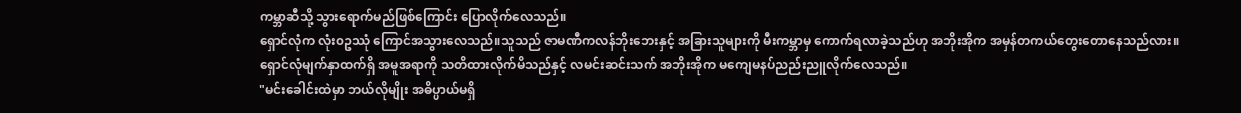ကမ္ဘာဆီသို့ သွားရောက်မည်ဖြစ်ကြောင်း ပြောလိုက်လေသည်။
ရှောင်လုံက လုံး၀ဥဿုံ ကြောင်အသွားလေသည်။သူသည် ဇာမဏီကလန်ဘိုးဘေးနှင့် အခြားသူများကို မီးကမ္ဘာမှ ကောက်ရလာခဲ့သည်ဟု အဘိုးအိုက အမှန်တကယ်တွေးတောနေသည်လား။
ရှောင်လုံမျက်နှာထက်ရှိ အမူအရာကို သတိထားလိုက်မိသည်နှင့် လမင်းဆင်းသက် အဘိုးအိုက မကျေမနပ်ညည်းညူလိုက်လေသည်။
"မင်းခေါင်းထဲမှာ ဘယ်လိုမျိုး အဓိပ္ပာယ်မရှိ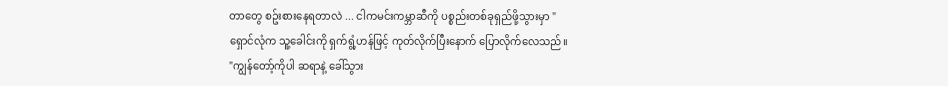တာတွေ စဥ်းစားနေရတာလဲ ... ငါကမင်းကမ္ဘာဆီကို ပစ္စည်းတစ်ခုရှည်ဖို့သွားမှာ "
ရှောင်လုံက သူ့ခေါင်းကို ရှက်ရွံ့ဟန်ဖြင့် ကုတ်လိုက်ပြီးနောက် ပြောလိုက်လေသည်။
"ကျွန်တော့်ကိုပါ ဆရာနဲ့ ခေါ်သွား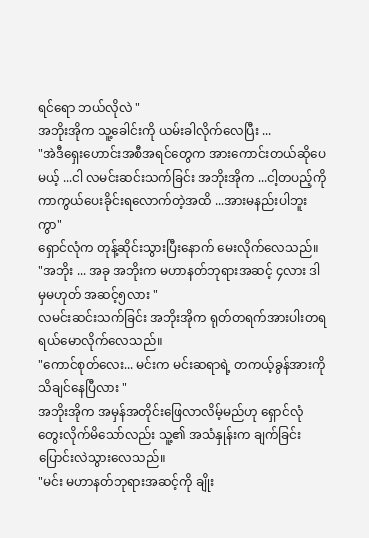ရင်ရော ဘယ်လိုလဲ "
အဘိုးအိုက သူ့ခေါင်းကို ယမ်းခါလိုက်လေပြီး ...
"အဲဒီရှေးဟောင်းအစီအရင်တွေက အားကောင်းတယ်ဆိုပေမယ့် ...ငါ လမင်းဆင်းသက်ခြင်း အဘိုးအိုက ...ငါ့တပည့်ကို ကာကွယ်ပေးခိုင်းရလောက်တဲ့အထိ ...အားမနည်းပါဘူးကွာ"
ရှောင်လုံက တုန့်ဆိုင်းသွားပြီးနောက် မေးလိုက်လေသည်။
"အဘိုး ... အခု အဘိုးက မဟာနတ်ဘုရားအဆင့် ၄လား ဒါမှမဟုတ် အဆင့်၅လား "
လမင်းဆင်းသက်ခြင်း အဘိုးအိုက ရုတ်တရက်အားပါးတရရယ်မောလိုက်လေသည်။
"ကောင်စုတ်လေး... မင်းက မင်းဆရာရဲ့ တကယ့်ခွန်အားကို သိချင်နေပြီလား "
အဘိုးအိုက အမှန်အတိုင်းဖြေလာလိမ့်မည်ဟု ရှောင်လုံ တွေးလိုက်မိသော်လည်း သူ့၏ အသံနှုန်းက ချက်ခြင်းပြောင်းလဲသွားလေသည်။
"မင်း မဟာနတ်ဘုရားအဆင့်ကို ချိုး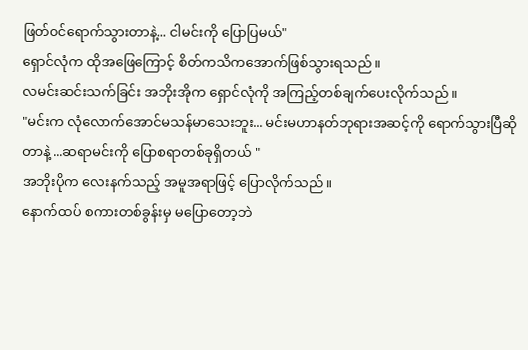ဖြတ်၀င်ရောက်သွားတာနဲ့... ငါမင်းကို ပြောပြမယ်"
ရှောင်လုံက ထိုအဖြေကြောင့် စိတ်ကသိကအောက်ဖြစ်သွားရသည်။
လမင်းဆင်းသက်ခြင်း အဘိုးအိုက ရှောင်လုံကို အကြည့်တစ်ချက်ပေးလိုက်သည်။
"မင်းက လုံလောက်အောင်မသန်မာသေးဘူး... မင်းမဟာနတ်ဘုရားအဆင့်ကို ရောက်သွားပြီဆိုတာနဲ့ ...ဆရာမင်းကို ပြောစရာတစ်ခုရှိတယ် "
အဘိုးပိုက လေးနက်သည့် အမူအရာဖြင့် ပြောလိုက်သည်။
နောက်ထပ် စကားတစ်ခွန်းမှ မပြောတော့ဘဲ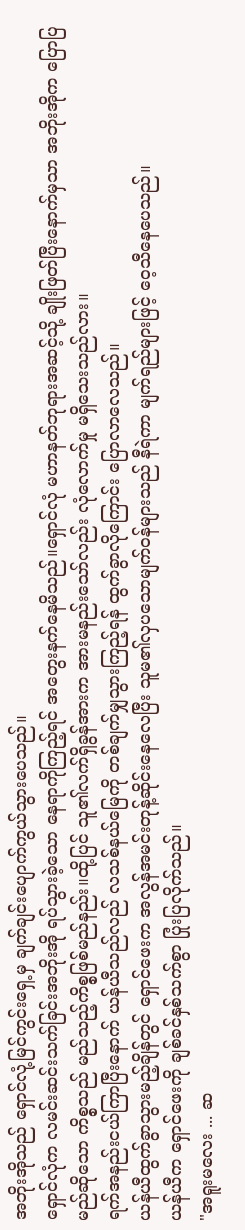အဘိုးအိုသည် ရှောင်လုံ့မြင်ကွင်းရှေ့မှ ချက်ချင်းပျောက်ကွယ်သွားပေသည်။
ရှောင်လုံက လမင်းဆင်းသက်ခြင်းအဘိုးအို ရပ်သွားခဲ့သော နေရာကိုကြည့်ရင် အတွေးနက်နေမိသည်။ရှောင်လုံ မဟာနတ်ဘုရားအဆင့်သို့ ချိုးဖြတ်ပြီးနောက်မှသာ အဘိုးအိုက ပြောပြမည်ဆိုသော ကိစ္စသည် မည်သည့်ကိစ္စဖြစ်မည်နည်း။ထို့ပြင် သူ၏လက်ရှိခွန်အားက အားမနည်းသော်လည်း လုံလောက်မှု မရှိသေးသည်လား။
ရက်အနည်းငယ်ကြာပြီးနောက် ယန်ယီသည်လည် လသစ်နယ်မြေကို တစ်ချက်မျှသွားကြည့်ရန် ထွက်ခွာလိုကြောင်း ပြောလာလေသည်။
ယန်ယီထွက်ခွာသွားမည့်ချိန်တွင် ရှောင်ဖေးက အလွန်အမင်းတုန့်ဆိုင်းနေလေပြီး သူမ၏လှပသောမျက်၀န်များသည် နီရဲကာ မျက်ရည်များဖြင့် ဝေ့သီနေပေသည်။
ယန်ယီက ရှောင်ဖေးကို ချစ်ခင်နှစ်သက်စွာ ပြုံးပြလိုက်သည်။
"အရူးမလေး ... ဆ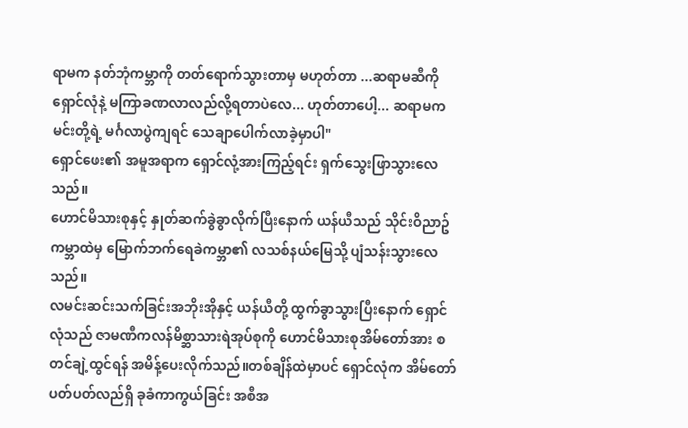ရာမက နတ်ဘုံကမ္ဘာကို တတ်ရောက်သွားတာမှ မဟုတ်တာ ...ဆရာမဆီကို ရှောင်လုံနဲ့ မကြာခဏလာလည်လို့ရတာပဲလေ... ဟုတ်တာပေါ့... ဆရာမက မင်းတို့ရဲ့ မင်္ဂလာပွဲကျရင် သေချာပေါက်လာခဲ့မှာပါ"
ရှောင်ဖေး၏ အမူအရာက ရှောင်လုံ့အားကြည့်ရင်း ရှက်သွေးဖြာသွားလေသည်။
ဟောင်မိသားစုနှင့် နှုတ်ဆက်ခွဲခွာလိုက်ပြီးနောက် ယန်ယီသည် သိုင်းဝိညာဥ်ကမ္ဘာထဲမှ မြောက်ဘက်ရေခဲကမ္ဘာ၏ လသစ်နယ်မြေသို့ ပျံသန်းသွားလေသည်။
လမင်းဆင်းသက်ခြင်းအဘိုးအိုနှင့် ယန်ယီတို့ ထွက်ခွာသွားပြီးနောက် ရှောင်လုံသည် ဇာမဏီကလန်မိစ္ဆာသားရဲအုပ်စုကို ဟောင်မိသားစုအိမ်တော်အား စတင်ချဲ့ထွင်ရန် အမိန့်ပေးလိုက်သည်။တစ်ချိန်ထဲမှာပင် ရှောင်လုံက အိမ်တော်ပတ်ပတ်လည်ရှိ ခုခံကာကွယ်ခြင်း အစီအ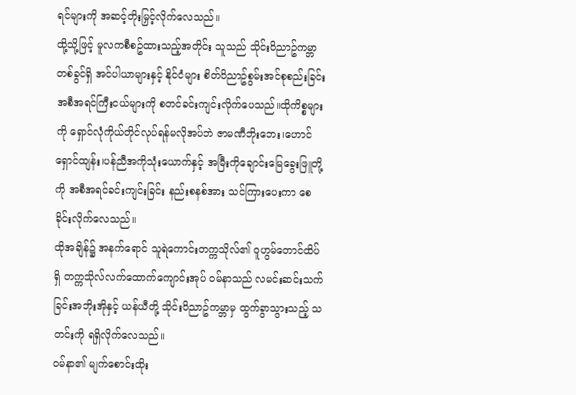ရင်များကို အဆင့်တိုးမြှင့်လိုက်လေသည်။
ထို့သို့ဖြင့် မူလကစီစဥ်ထားသည့်အတိုင်း သူသည် သိုင်းဝိညာဥ်ကမ္ဘာတစ်ခွင်ရှိ အင်ပါယာများနှင့် နိုင်ငံများ စိတ်ဝိညာဥ်စွမ်းအင်စုစည်းခြင်း အစီအရင်ကြီးငယ်များကို စတင်ခင်းကျင်းလိုက်ပေသည်။ထိုကိစ္စများကို ရှောင်လုံကိုယ်တိုင်လုပ်ရန်မလိုအပ်ဘဲ ဇာမဏီဘိုးဘေး၊ဟောင်ရှောင်ထျန်း၊ပန်ညီအကိုသုံးယောက်နှင့် အမြီးကိုချောင်းမြေခွေးဖြူတို့ကို အစီအရင်ခင်းကျင်းခြင်း နည်းစနစ်အား သင်ကြားပေးကာ စေခိုင်းလိုက်လေသည်။
ထိုအချိန်၌ အနက်ရောင် သူရဲကောင်းတက္ကသိုလ်၏ ဝူဟွမ်တောင်ထိပ်ရှိ တက္ကသိုလ်လက်ထောက်ကျောင်းအုပ် ၀မ်နာသည် လမင်းဆင်းသက်ခြင်းအဘိုးအိုနှင့် ယန်ယီတို့ သိုင်းဝိညာဥ်ကမ္ဘာမှ ထွက်ခွာသွားသည့် သတင်းကို ရရှိလိုက်လေသည်။
၀မ်နာ၏ မျက်စောင်းထိုး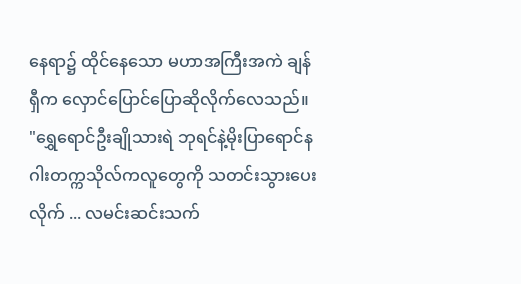နေရာ၌ ထိုင်နေသော မဟာအကြီးအကဲ ချန်ရှီက လှောင်ပြောင်ပြောဆိုလိုက်လေသည်။
"ရွှေရောင်ဦးချိုသားရဲ ဘုရင်နဲ့မိုးပြာရောင်နဂါးတက္ကသိုလ်ကလူတွေကို သတင်းသွားပေးလိုက် ... လမင်းဆင်းသက်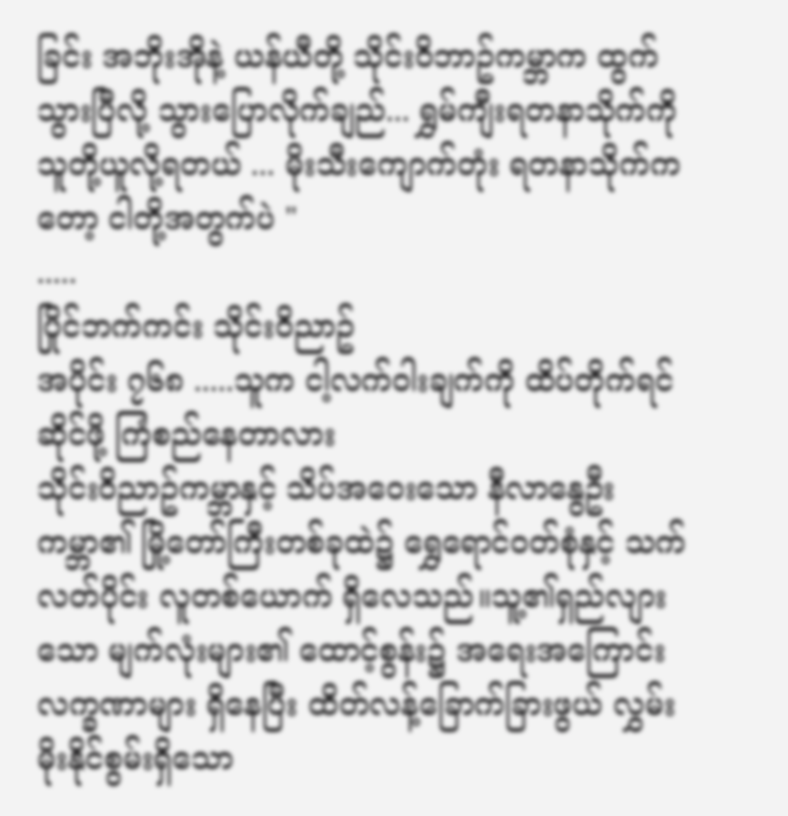ခြင်း အဘိုးအိုနဲ့ ယန်ယီတို့ သိုင်းဝိဘာဥ်ကမ္ဘာက ထွက်သွားပြီလို့ သွားပြောလိုက်ချည်... ရွှမ်ကျီးရတနာသိုက်ကို သူတို့ယူလို့ရတယ် ... မိုးသီးကျောက်တုံး ရတနာသိုက်ကတော့ ငါတို့အတွက်ပဲ "
.....
ပြိုင်ဘက်ကင်း သိုင်းဝိညာဥ်
အပိုင်း ၇၆၈ .....သူက ငါ့လက်ဝါးချက်ကို ထိပ်တိုက်ရင်ဆိုင်ဖို့ ကြံစည်နေတာလား
သိုင်းဝိညာဥ်ကမ္ဘာနှင့် သိပ်အဝေးသော နီလာနွေဦး ကမ္ဘာ၏ မြို့တော်ကြီးတစ်ခုထဲ၌ ရွှေရောင်၀တ်စုံနှင့် သက်လတ်ပိုင်း လူတစ်ယောက် ရှိလေသည်။သူ့၏ရှည်လျားသော မျက်လုံးများ၏ ထောင့်စွန်း၌ အရေးအကြောင်း လက္ခဏာများ ရှိနေပြီး ထိတ်လန့်ခြောက်ခြားဖွယ် လွှမ်းမိုးနိုင်စွမ်းရှိသော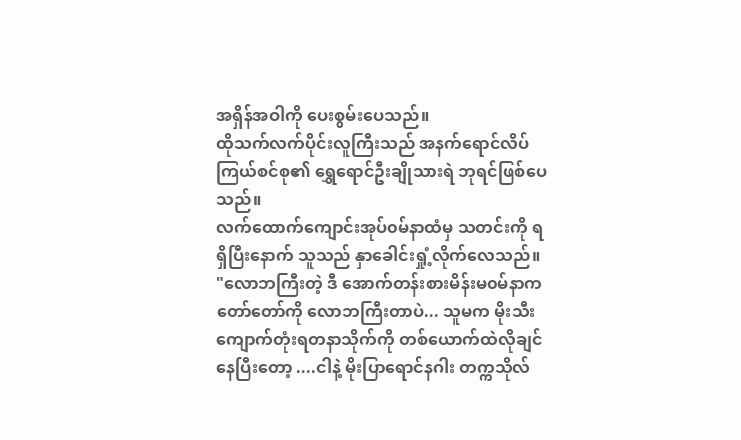အရှိန်အဝါကို ပေးစွမ်းပေသည်။
ထိုသက်လက်ပိုင်းလူကြီးသည် အနက်ရောင်လိပ်ကြယ်စင်စု၏ ရွှေရောင်ဦးချိုသားရဲ ဘုရင်ဖြစ်ပေသည်။
လက်ထောက်ကျောင်းအုပ်၀မ်နာထံမှ သတင်းကို ရရှိပြီးနောက် သူသည် နှာခေါင်းရှုံ့လိုက်လေသည်။
"လောဘကြီးတဲ့ ဒီ အောက်တန်းစားမိန်းမ၀မ်နာက တော်တော်ကို လောဘကြီးတာပဲ... သူမက မိုးသီးကျောက်တုံးရတနာသိုက်ကို တစ်ယောက်ထဲလိုချင်နေပြီးတော့ ....ငါနဲ့ မိုးပြာရောင်နဂါး တက္ကသိုလ်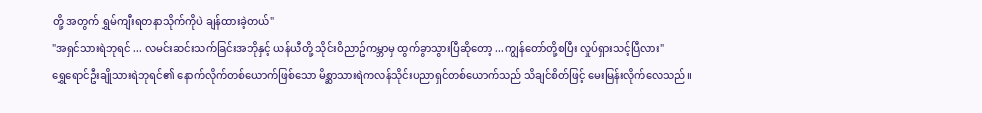တို့ အတွက် ရွှမ်ကျီးရတနာသိုက်ကိုပဲ ချန်ထားခဲ့တယ်"
"အရှင်သားရဲဘုရင် ... လမင်းဆင်းသက်ခြင်းအဘိုနှင့် ယန်ယီတို့ သိုင်းဝိညာဥ်ကမ္ဘာမှ ထွက်ခွာသွားပြီဆိုတော့ ...ကျွန်တော်တို့စပြီး လှုပ်ရှားသင့်ပြီလား"
ရွှေရောင်ဦးချိုသားရဲဘုရင်၏ နောက်လိုက်တစ်ယောက်ဖြစ်သော မိစ္ဆာသားရဲကလန်သိုင်းပညာရှင်တစ်ယောက်သည် သိချင်စိတ်ဖြင့် မေးမြန်းလိုက်လေသည်။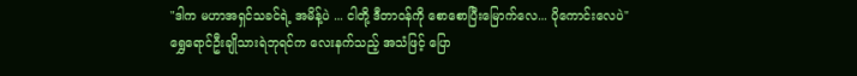"ဒါက မဟာအရှင်သခင်ရဲ့ အမိန့်ပဲ ... ငါတို့ ဒီတာ၀န်ကို စောစောပြီးမြောက်လေ... ပိုကောင်းလေပဲ"
ရွှေရောင်ဦးချိုသားရဲဘုရင်က လေးနက်သည့် အသံဖြင့် ပြော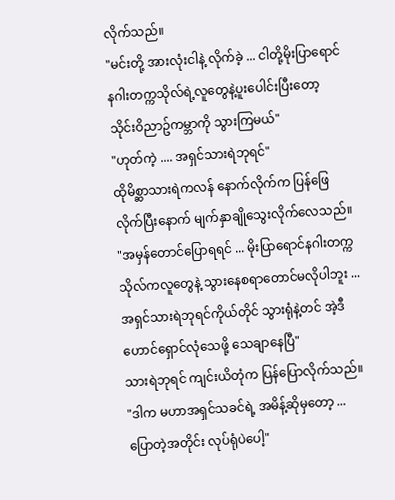လိုက်သည်။
"မင်းတို့ အားလုံးငါနဲ့ လိုက်ခဲ့ ... ငါတို့မိုးပြာရောင်နဂါးတက္ကသိုလ်ရဲ့လူတွေနဲ့ပူးပေါင်းပြီးတော့ သိုင်းဝိညာဥ်ကမ္ဘာကို သွားကြမယ်"
"ဟုတ်ကဲ့ .... အရှင်သားရဲဘုရင်"
ထိုမိစ္ဆာသားရဲကလန် နောက်လိုက်က ပြန်ဖြေလိုက်ပြီးနောက် မျက်နှာချိုသွေးလိုက်လေသည်။
"အမှန်တောင်ပြောရရင် ... မိုးပြာရောင်နဂါးတက္ကသိုလ်ကလူတွေနဲ့ သွားနေစရာတောင်မလိုပါဘူး ... အရှင်သားရဲဘုရင်ကိုယ်တိုင် သွားရုံနဲ့တင် အဲ့ဒီ ဟောင်ရှောင်လုံသေဖို့ သေချာနေပြီ"
သားရဲဘုရင် ကျင်းယိတုံက ပြန်ပြောလိုက်သည်။
"ဒါက မဟာအရှင်သခင်ရဲ့ အမိန့်ဆိုမှတော့ ...ပြောတဲ့အတိုင်း လုပ်ရုံပဲပေါ့"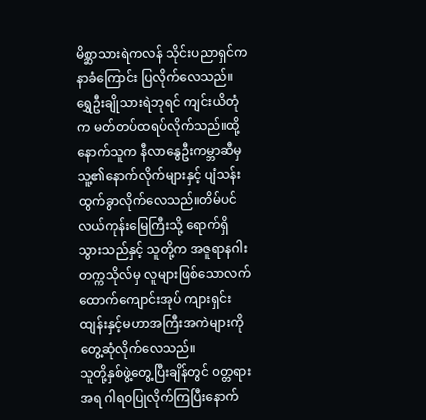မိစ္ဆာသားရဲကလန် သိုင်းပညာရှင်က နာခံကြောင်း ပြလိုက်လေသည်။
ရွှေဦးချိုသားရဲဘုရင် ကျင်းယိတုံက မတ်တပ်ထရပ်လိုက်သည်။ထို့နောက်သူက နီလာနွေဦးကမ္ဘာဆီမှ သူ့၏နောက်လိုက်များနှင့် ပျံသန်းထွက်ခွာလိုက်လေသည်။တိမ်ပင်လယ်ကုန်းမြေကြီးသို့ ရောက်ရှိသွားသည်နှင့် သူတို့က အဇူရာနဂါးတက္ကသိုလ်မှ လူများဖြစ်သောလက်ထောက်ကျောင်းအုပ် ကျားရှင်းထျန်းနှင့်မဟာအကြီးအကဲများကို တွေ့ဆုံလိုက်လေသည်။
သူတို့နှစ်ဖွဲ့တွေ့ပြီးချိန်တွင် ၀တ္တရားအရ ဂါရ၀ပြုလိုက်ကြပြီးနောက်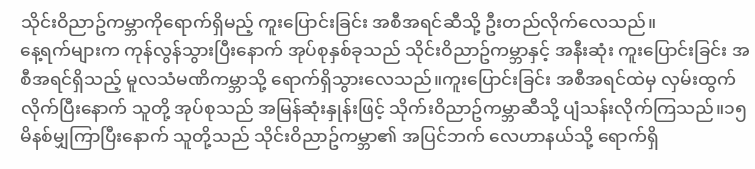သိုင်းဝိညာဥ်ကမ္ဘာကိုရောက်ရှိမည့် ကူးပြောင်းခြင်း အစီအရင်ဆီသို့ ဦးတည်လိုက်လေသည်။
နေ့ရက်များက ကုန်လွန်သွားပြီးနောက် အုပ်စုနှစ်ခုသည် သိုင်းဝိညာဥ်ကမ္ဘာနှင့် အနီးဆုံး ကူးပြောင်းခြင်း အစီအရင်ရှိသည့် မူလသံမဏိကမ္ဘာသို့ ရောက်ရှိသွားလေသည်။ကူးပြောင်းခြင်း အစီအရင်ထဲမှ လှမ်းထွက်လိုက်ပြီးနောက် သူတို့ အုပ်စုသည် အမြန်ဆုံးနှုန်းဖြင့် သိုက်းဝိညာဥ်ကမ္ဘာဆီသို့ ပျံသန်းလိုက်ကြသည်။၁၅မိနစ်မျှကြာပြီးနောက် သူတို့သည် သိုင်းဝိညာဥ်ကမ္ဘာ၏ အပြင်ဘက် လေဟာနယ်သို့ ရောက်ရှိ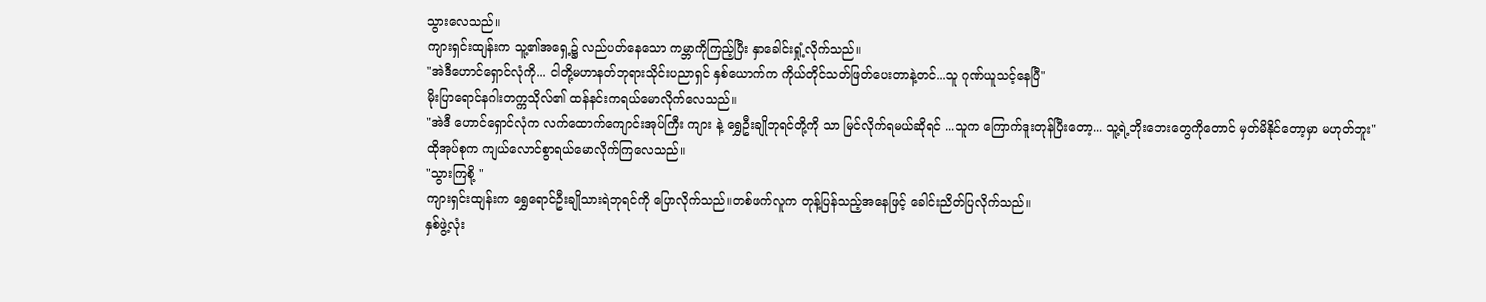သွားလေသည်။
ကျားရှင်းထျန်းက သူ့၏အရှေ့၌ လည်ပတ်နေသော ကမ္ဘာကိုကြည့်ပြီး နှာခေါင်းရှုံ့လိုက်သည်။
"အဲဒီဟောင်ရှောင်လုံကို... ငါတို့မဟာနတ်ဘုရားသိုင်းပညာရှင် နှစ်ယောက်က ကိုယ်တိုင်သတ်ဖြတ်ပေးတာနဲ့တင်...သူ ဂုဏ်ယူသင့်နေပြီ"
မိုးပြာရောင်နဂါးတက္ကသိုလ်၏ ထန်နင်းကရယ်မောလိုက်လေသည်။
"အဲဒီ ဟောင်ရှောင်လုံက လက်ထောက်ကျောင်းအုပ်ကြီး ကျား နဲ့ ရွှေဦးချိုဘုရင်တို့ကို သာ မြင်လိုက်ရမယ်ဆိုရင် ...သူက ကြောက်ဒူးတုန်ပြီးတော့... သူ့ရဲ့ဘိုးဘေးတွေကိုတောင် မှတ်မိနိုင်တော့မှာ မဟုတ်ဘူး"
ထိုအုပ်စုက ကျယ်လောင်စွာရယ်မောလိုက်ကြလေသည်။
"သွားကြစို့ "
ကျားရှင်းထျန်းက ရွှေရောင်ဦးချိုသားရဲဘုရင်ကို ပြောလိုက်သည်။တစ်ဖက်လူက တုန့်ပြန်သည့်အနေဖြင့် ခေါင်းညိတ်ပြလိုက်သည်။
နှစ်ဖွဲ့လုံး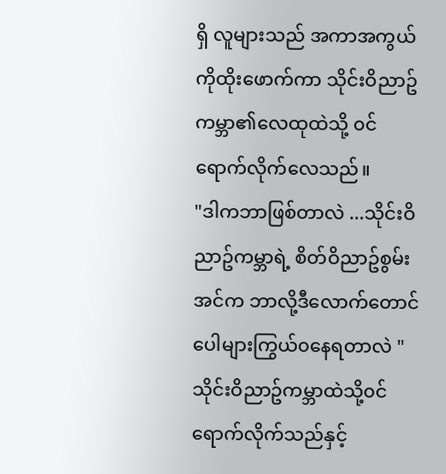ရှိ လူများသည် အကာအကွယ်ကိုထိုးဖောက်ကာ သိုင်းဝိညာဥ်ကမ္ဘာ၏လေထုထဲသို့ ၀င်ရောက်လိုက်လေသည်။
"ဒါကဘာဖြစ်တာလဲ ...သိုင်းဝိညာဥ်ကမ္ဘာရဲ့ စိတ်ဝိညာဥ်စွမ်းအင်က ဘာလို့ဒီလောက်တောင် ပေါများကြွယ်၀နေရတာလဲ "
သိုင်းဝိညာဥ်ကမ္ဘာထဲသို့၀င်ရောက်လိုက်သည်နှင့်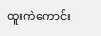ထူးကဲကောင်း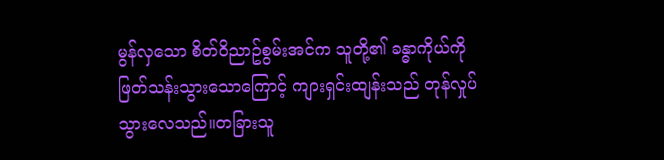မွန်လှသော စိတ်ဝိညာဥ်စွမ်းအင်က သူတို့၏ ခန္ဓာကိုယ်ကို ဖြတ်သန်းသွားသောကြောင့် ကျားရှင်းထျန်းသည် တုန်လှုပ်သွားလေသည်။တခြားသူ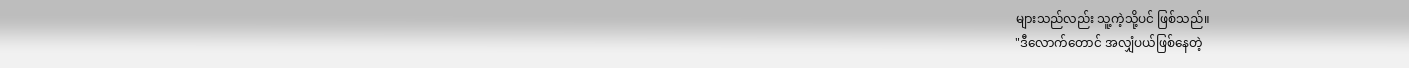များသည်လည်း သူ့ကဲ့သို့ပင် ဖြစ်သည်။
"ဒီလောက်တောင် အလျှံပယ်ဖြစ်နေတဲ့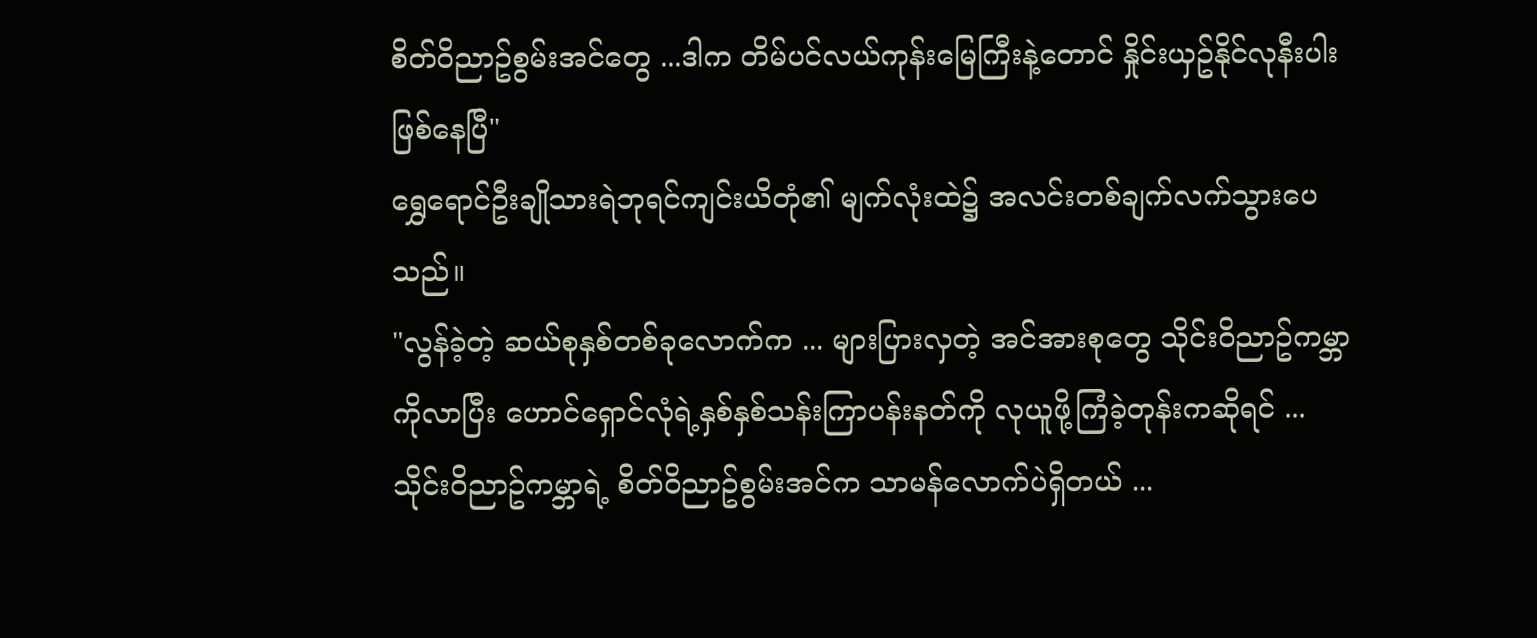စိတ်ဝိညာဥ်စွမ်းအင်တွေ ...ဒါက တိမ်ပင်လယ်ကုန်းမြေကြီးနဲ့တောင် နှိုင်းယှဥ်နိုင်လုနီးပါးဖြစ်နေပြီ"
ရွှေရောင်ဦးချိုသားရဲဘုရင်ကျင်းယိတုံ၏ မျက်လုံးထဲ၌ အလင်းတစ်ချက်လက်သွားပေသည်။
"လွန်ခဲ့တဲ့ ဆယ်စုနှစ်တစ်ခုလောက်က ... များပြားလှတဲ့ အင်အားစုတွေ သိုင်းဝိညာဥ်ကမ္ဘာကိုလာပြီး ဟောင်ရှောင်လုံရဲ့နှစ်နှစ်သန်းကြာပန်းနတ်ကို လုယူဖို့ကြံခဲ့တုန်းကဆိုရင် ... သိုင်းဝိညာဥ်ကမ္ဘာရဲ့ စိတ်ဝိညာဥ်စွမ်းအင်က သာမန်လောက်ပဲရှိတယ် ...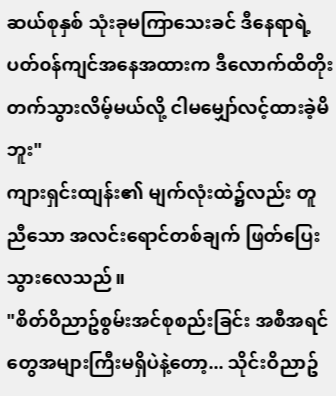ဆယ်စုနှစ် သုံးခုမကြာသေးခင် ဒီနေရာရဲ့ ပတ်၀န်ကျင်အနေအထားက ဒီလောက်ထိတိုးတက်သွားလိမ့်မယ်လို့ ငါမမျှော်လင့်ထားခဲ့မိဘူး"
ကျားရှင်းထျန်း၏ မျက်လုံးထဲ၌လည်း တူညီသော အလင်းရောင်တစ်ချက် ဖြတ်ပြေးသွားလေသည်။
"စိတ်ဝိညာဥ်စွမ်းအင်စုစည်းခြင်း အစီအရင်တွေအများကြီးမရှိပဲနဲ့တော့... သိုင်းဝိညာဥ်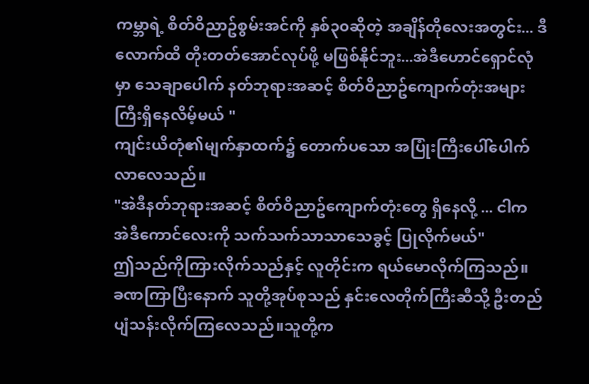ကမ္ဘာရဲ့ စိတ်ဝိညာဥ်စွမ်းအင်ကို နှစ်၃၀ဆိုတဲ့ အချိန်တိုလေးအတွင်း... ဒီလောက်ထိ တိုးတတ်အောင်လုပ်ဖို့ မဖြစ်နိုင်ဘူး...အဲဒီဟောင်ရှောင်လုံမှာ သေချာပေါက် နတ်ဘုရားအဆင့် စိတ်ဝိညာဥ်ကျောက်တုံးအများကြီးရှိနေလိမ့်မယ် "
ကျင်းယိတုံ၏မျက်နှာထက်၌ တောက်ပသော အပြုံးကြီးပေါ်ပေါက်လာလေသည်။
"အဲဒီနတ်ဘုရားအဆင့် စိတ်ဝိညာဥ်ကျောက်တုံးတွေ ရှိနေလို့ ... ငါက အဲဒီကောင်လေးကို သက်သက်သာသာသေခွင့် ပြုလိုက်မယ်"
ဤသည်ကိုကြားလိုက်သည်နှင့် လူတိုင်းက ရယ်မောလိုက်ကြသည်။
ခဏကြာပြီးနောက် သူတို့အုပ်စုသည် နှင်းလေတိုက်ကြီးဆီသို့ ဦးတည်ပျံသန်းလိုက်ကြလေသည်။သူတို့က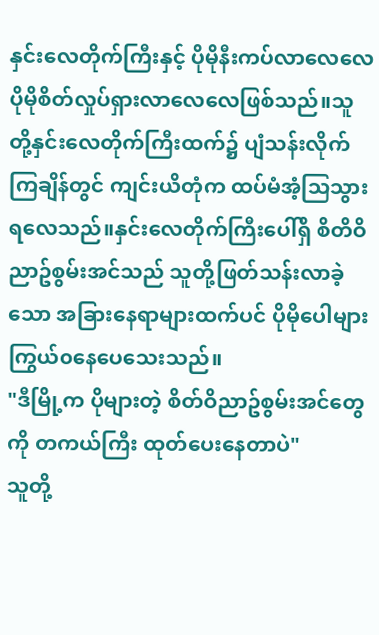နှင်းလေတိုက်ကြီးနှင့် ပိုမိုနီးကပ်လာလေလေ ပိုမိုစိတ်လှုပ်ရှားလာလေလေဖြစ်သည်။သူတို့နှင်းလေတိုက်ကြီးထက်၌ ပျံသန်းလိုက်ကြချိန်တွင် ကျင်းယိတုံက ထပ်မံအံ့သြသွားရလေသည်။နှင်းလေတိုက်ကြီးပေါ်ရှိ စိတိဝိညာဥ်စွမ်းအင်သည် သူတို့ဖြတ်သန်းလာခဲ့သော အခြားနေရာများထက်ပင် ပိုမိုပေါများကြွယ်၀နေပေသေးသည်။
"ဒီမြို့က ပိုများတဲ့ စိတ်ဝိညာဥ်စွမ်းအင်တွေကို တကယ်ကြီး ထုတ်ပေးနေတာပဲ"
သူတို့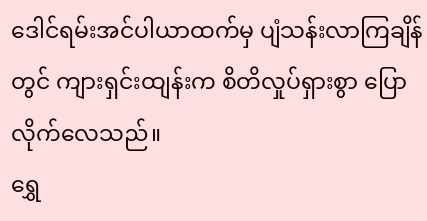ဒေါင်ရမ်းအင်ပါယာထက်မှ ပျံသန်းလာကြချိန်တွင် ကျားရှင်းထျန်းက စိတိလှုပ်ရှားစွာ ပြောလိုက်လေသည်။
ရွှေ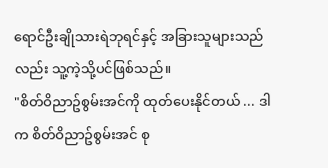ရောင်ဦးချိုသားရဲဘုရင်နှင့် အခြားသူများသည်လည်း သူ့ကဲ့သို့ပင်ဖြစ်သည်။
"စိတ်ဝိညာဥ်စွမ်းအင်ကို ထုတ်ပေးနိုင်တယ် ... ဒါက စိတ်ဝိညာဥ်စွမ်းအင် စု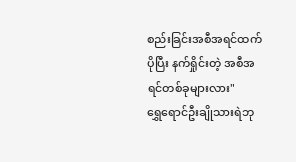စည်းခြင်းအစီအရင်ထက် ပိုပြီး နက်ရှိုင်းတဲ့ အစီအရင်တစ်ခုများလား"
ရွှေရောင်ဦးချိုသားရဲဘု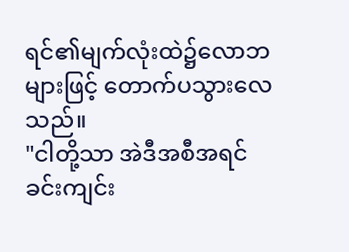ရင်၏မျက်လုံးထဲ၌လောဘများဖြင့် တောက်ပသွားလေသည်။
"ငါတို့သာ အဲဒီအစီအရင်ခင်းကျင်း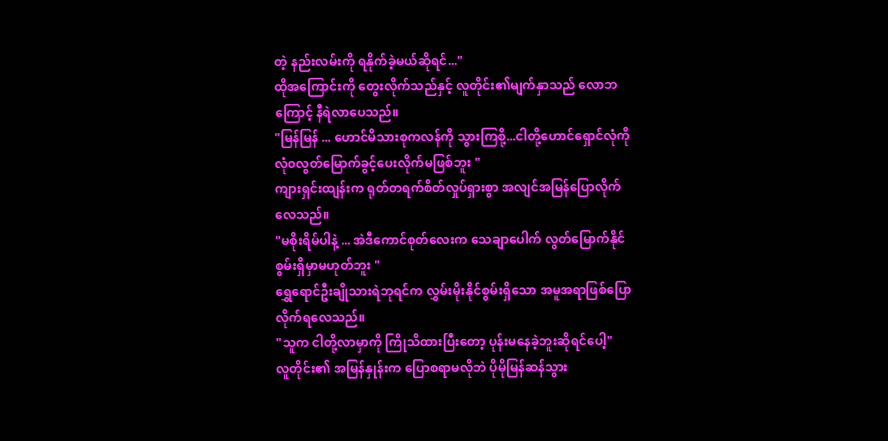တဲ့ နည်းလမ်းကို ရနိုက်ခဲ့မယ်ဆိုရင်..."
ထိုအကြောင်းကို တွေးလိုက်သည်နှင့် လူတိုင်း၏မျက်နှာသည် လောဘကြောင့် နီရဲလာပေသည်။
"မြန်မြန် ... ဟောင်မိသားစုကလန်ကို သွားကြစို့...ငါတို့ဟောင်ရှောင်လုံကို လုံ၀လွတ်မြောက်ခွင့်ပေးလိုက်မဖြစ်ဘူး "
ကျားရှင်းထျန်းက ရုတ်တရက်စိတ်လှုပ်ရှားစွာ အလျင်အမြန်ပြောလိုက်လေသည်။
"မစိုးရိမ်ပါနဲ့ ... အဲဒီကောင်စုတ်လေးက သေချာပေါက် လွတ်မြောက်နိုင်စွမ်းရှိမှာမဟုတ်ဘူး "
ရွှေရောင်ဦးချိုသားရဲဘုရင်က လွှမ်းမိုးနိုင်စွမ်းရှိသော အမူအရာဖြစ်ပြောလိုက်ရလေသည်။
"သူက ငါတို့လာမှာကို ကြိုသိထားပြီးတော့ ပုန်းမနေခဲ့ဘူးဆိုရင်ပေါ့"
လူတိုင်း၏ အမြန်နှုန်းက ပြောစရာမလိုဘဲ ပိုမိုမြန်ဆန်သွား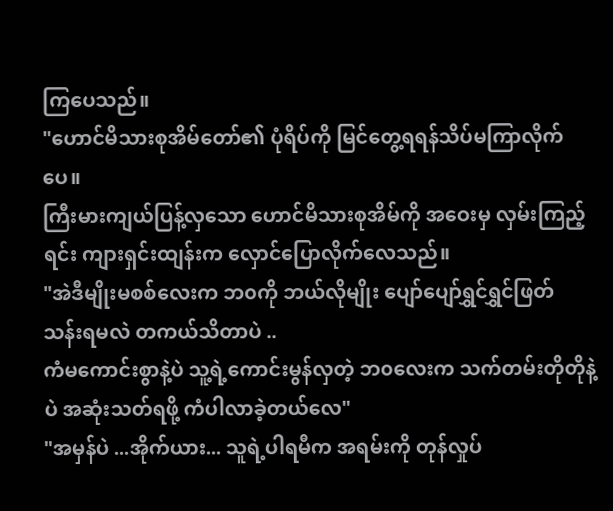ကြပေသည်။
"ဟောင်မိသားစုအိမ်တော်၏ ပုံရိပ်ကို မြင်တွေ့ရရန်သိပ်မကြာလိုက်ပေ။
ကြီးမားကျယ်ပြန့်လှသော ဟောင်မိသားစုအိမ်ကို အဝေးမှ လှမ်းကြည့်ရင်း ကျားရှင်းထျန်းက လှောင်ပြောလိုက်လေသည်။
"အဲဒီမျိုးမစစ်လေးက ဘ၀ကို ဘယ်လိုမျိုး ပျော်ပျော်ရွှင်ရွှင်ဖြတ်သန်းရမလဲ တကယ်သိတာပဲ ..
ကံမကောင်းစွာနဲ့ပဲ သူ့ရဲ့ကောင်းမွန်လှတဲ့ ဘ၀လေးက သက်တမ်းတိုတိုနဲ့ပဲ အဆုံးသတ်ရဖို့ ကံပါလာခဲ့တယ်လေ"
"အမှန်ပဲ ...အိုက်ယား... သူရဲ့ပါရမီက အရမ်းကို တုန်လှုပ်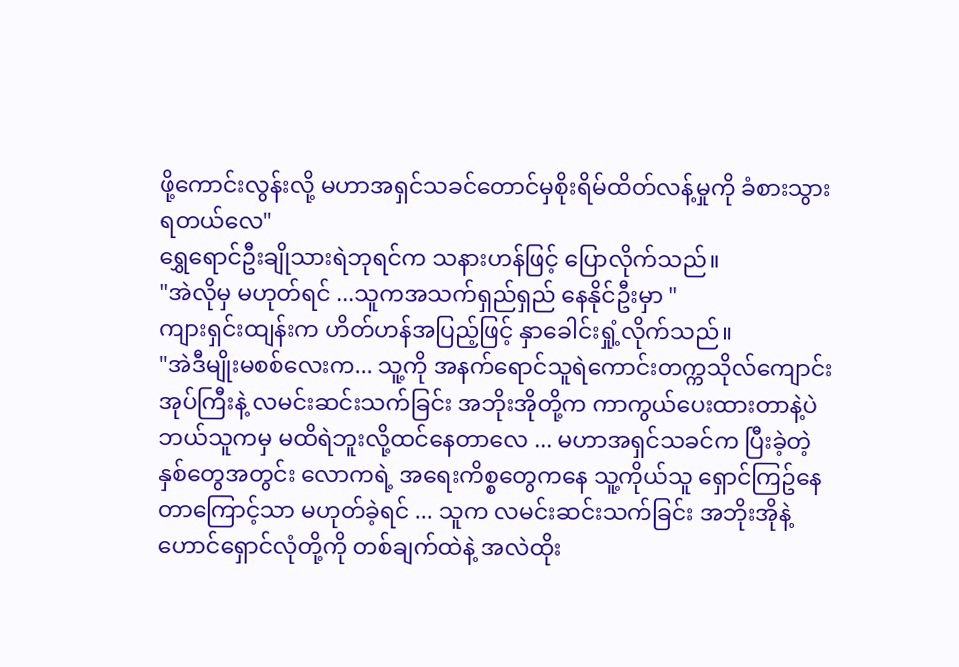ဖို့ကောင်းလွန်းလို့ မဟာအရှင်သခင်တောင်မှစိုးရိမ်ထိတ်လန့်မှုကို ခံစားသွားရတယ်လေ"
ရွှေရောင်ဦးချိုသားရဲဘုရင်က သနားဟန်ဖြင့် ပြောလိုက်သည်။
"အဲလိုမှ မဟုတ်ရင် ...သူကအသက်ရှည်ရှည် နေနိုင်ဦးမှာ "
ကျားရှင်းထျန်းက ဟိတ်ဟန်အပြည့်ဖြင့် နှာခေါင်းရှုံ့လိုက်သည်။
"အဲဒီမျိုးမစစ်လေးက... သူ့ကို အနက်ရောင်သူရဲကောင်းတက္ကသိုလ်ကျောင်းအုပ်ကြီးနဲ့ လမင်းဆင်းသက်ခြင်း အဘိုးအိုတို့က ကာကွယ်ပေးထားတာနဲ့ပဲ ဘယ်သူကမှ မထိရဲဘူးလို့ထင်နေတာလေ ... မဟာအရှင်သခင်က ပြီးခဲ့တဲ့ နှစ်တွေအတွင်း လောကရဲ့ အရေးကိစ္စတွေကနေ သူ့ကိုယ်သူ ရှောင်ကြဥ်နေတာကြောင့်သာ မဟုတ်ခဲ့ရင် ... သူက လမင်းဆင်းသက်ခြင်း အဘိုးအိုနဲ့ ဟောင်ရှောင်လုံတို့ကို တစ်ချက်ထဲနဲ့ အလဲထိုး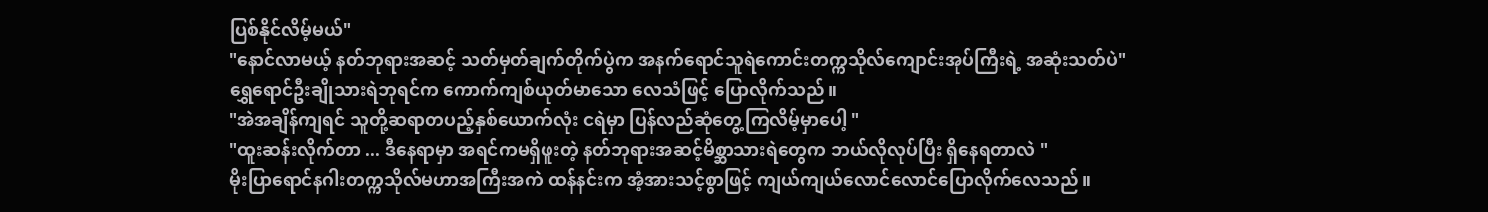ပြစ်နိုင်လိမ့်မယ်"
"နောင်လာမယ့် နတ်ဘုရားအဆင့် သတ်မှတ်ချက်တိုက်ပွဲက အနက်ရောင်သူရဲကောင်းတက္ကသိုလ်ကျောင်းအုပ်ကြီးရဲ့ အဆုံးသတ်ပဲ"
ရွှေရောင်ဦးချိုသားရဲဘုရင်က ကောက်ကျစ်ယုတ်မာသော လေသံဖြင့် ပြောလိုက်သည်။
"အဲအချိန်ကျရင် သူတို့ဆရာတပည့်နှစ်ယောက်လုံး ငရဲမှာ ပြန်လည်ဆုံတွေ့ကြလိမ့်မှာပေါ့ "
"ထူးဆန်းလိုက်တာ ... ဒီနေရာမှာ အရင်ကမရှိဖူးတဲ့ နတ်ဘုရားအဆင့်မိစ္ဆာသားရဲတွေက ဘယ်လိုလုပ်ပြီး ရှိနေရတာလဲ "
မိုးပြာရောင်နဂါးတက္ကသိုလ်မဟာအကြီးအကဲ ထန်နင်းက အံ့အားသင့်စွာဖြင့် ကျယ်ကျယ်လောင်လောင်ပြောလိုက်လေသည်။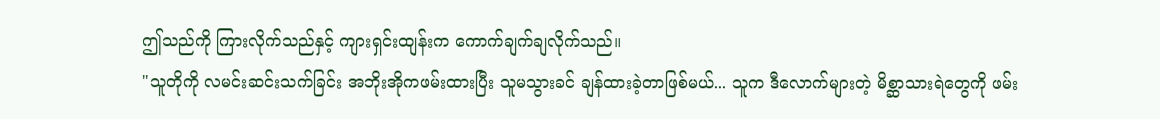ဤသည်ကို ကြားလိုက်သည်နှင့် ကျားရှင်းထျန်းက ကောက်ချက်ချလိုက်သည်။
"သူတိုကို လမင်းဆင်းသက်ခြင်း အဘိုးအိုကဖမ်းထားပြီး သူမသွားခင် ချန်ထားခဲ့တာဖြစ်မယ်... သူက ဒီလောက်များတဲ့ မိစ္ဆာသားရဲတွေကို ဖမ်း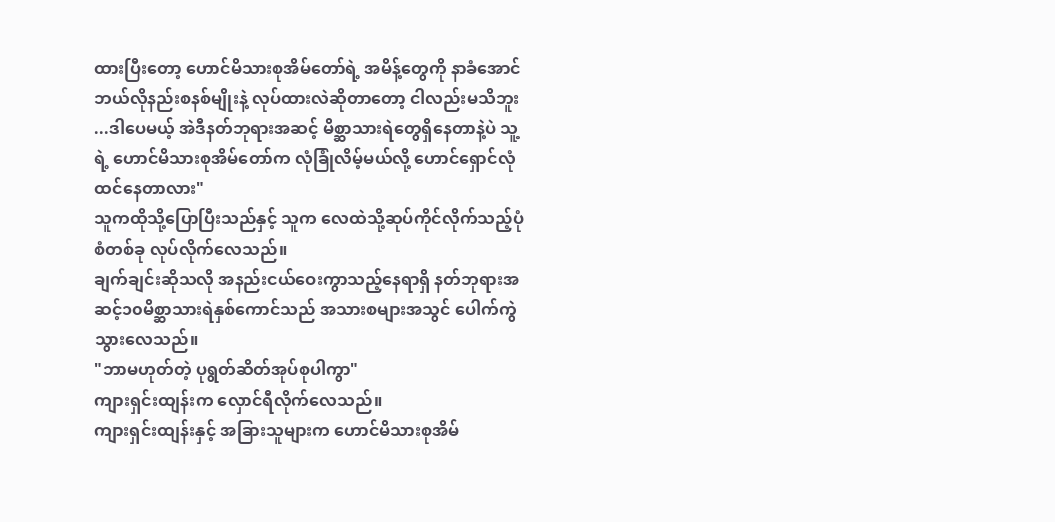ထားပြီးတော့ ဟောင်မိသားစုအိမ်တော်ရဲ့ အမိန့်တွေကို နာခံအောင် ဘယ်လိုနည်းစနစ်မျိုးနဲ့ လုပ်ထားလဲဆိုတာတော့ ငါလည်းမသိဘူး ...ဒါပေမယ့် အဲဒီနတ်ဘုရားအဆင့် မိစ္ဆာသားရဲတွေရှိနေတာနဲ့ပဲ သူ့ရဲ့ ဟောင်မိသားစုအိမ်တော်က လုံခြုံလိမ့်မယ်လို့ ဟောင်ရှောင်လုံထင်နေတာလား"
သူကထိုသို့ပြောပြီးသည်နှင့် သူက လေထဲသို့ဆုပ်ကိုင်လိုက်သည့်ပုံစံတစ်ခု လုပ်လိုက်လေသည်။
ချက်ချင်းဆိုသလို အနည်းငယ်ဝေးကွာသည့်နေရာရှိ နတ်ဘုရားအဆင့်၁၀မိစ္ဆာသားရဲနှစ်ကောင်သည် အသားစများအသွင် ပေါက်ကွဲသွားလေသည်။
"ဘာမဟုတ်တဲ့ ပုရွတ်ဆိတ်အုပ်စုပါကွာ"
ကျားရှင်းထျန်းက လှောင်ရီလိုက်လေသည်။
ကျားရှင်းထျန်းနှင့် အခြားသူများက ဟောင်မိသားစုအိမ်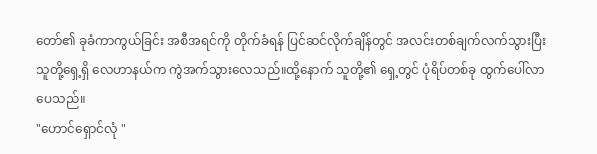တော်၏ ခုခံကာကွယ်ခြင်း အစီအရင်ကို တိုက်ခံရန် ပြင်ဆင်လိုက်ချိန်တွင် အလင်းတစ်ချက်လက်သွားပြီး သူတို့ရှေ့ရှိ လေဟာနယ်က ကွဲအက်သွားလေသည်။ထို့နောက် သူတို့၏ ရှေ့တွင် ပုံရိပ်တစ်ခု ထွက်ပေါ်လာပေသည်။
"ဟောင်ရှောင်လုံ "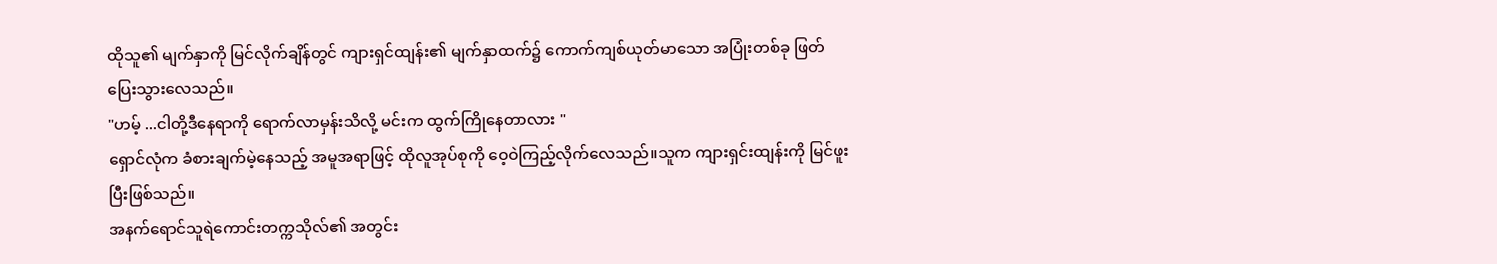ထိုသူ၏ မျက်နှာကို မြင်လိုက်ချိန်တွင် ကျားရှင်ထျန်း၏ မျက်နှာထက်၌ ကောက်ကျစ်ယုတ်မာသော အပြုံးတစ်ခု ဖြတ်ပြေးသွားလေသည်။
"ဟမ့် ...ငါတို့ဒီနေရာကို ရောက်လာမှန်းသိလို့ မင်းက ထွက်ကြိုနေတာလား "
ရှောင်လုံက ခံစားချက်မဲ့နေသည့် အမူအရာဖြင့် ထိုလူအုပ်စုကို ဝေ့ဝဲကြည့်လိုက်လေသည်။သူက ကျားရှင်းထျန်းကို မြင်ဖူးပြီးဖြစ်သည်။
အနက်ရောင်သူရဲကောင်းတက္ကသိုလ်၏ အတွင်း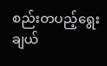စည်းတပည့်ရွေးချယ်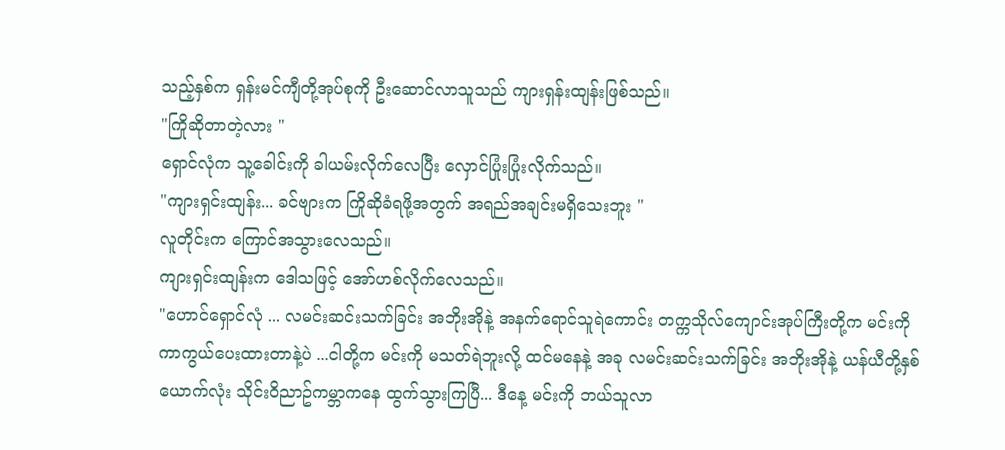သည့်နှစ်က ရှန်းမင်ကျီတို့အုပ်စုကို ဦးဆောင်လာသူသည် ကျားရှန်းထျန်းဖြစ်သည်။
"ကြိုဆိုတာတဲ့လား "
ရှောင်လုံက သူ့ခေါင်းကို ခါယမ်းလိုက်လေပြီး လှောင်ပြုံးပြုံးလိုက်သည်။
"ကျားရှင်းထျန်း... ခင်ဗျားက ကြိုဆိုခံရဖို့အတွက် အရည်အချင်းမရှိသေးဘူး "
လူတိုင်းက ကြောင်အသွားလေသည်။
ကျားရှင်းထျန်းက ဒေါသဖြင့် အော်ဟစ်လိုက်လေသည်။
"ဟောင်ရှောင်လုံ ... လမင်းဆင်းသက်ခြင်း အဘိုးအိုနဲ့ အနက်ရောင်သူရဲကောင်း တက္ကသိုလ်ကျောင်းအုပ်ကြီးတို့က မင်းကို ကာကွယ်ပေးထားတာနဲ့ပဲ ...ငါတို့က မင်းကို မသတ်ရဲဘူးလို့ ထင်မနေနဲ့ အခု လမင်းဆင်းသက်ခြင်း အဘိုးအိုနဲ့ ယန်ယီတို့နှစ်ယောက်လုံး သိုင်းဝိညာဥ်ကမ္ဘာကနေ ထွက်သွားကြပြီ... ဒီနေ့ မင်းကို ဘယ်သူလာ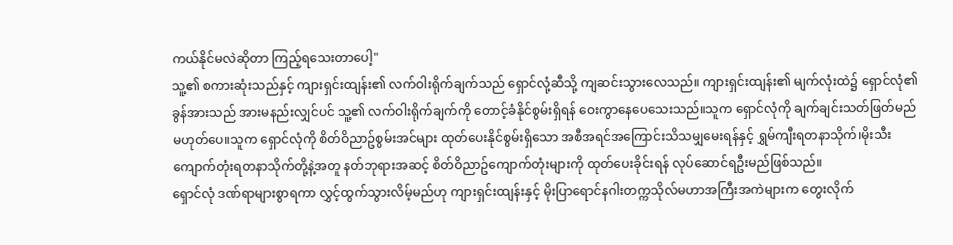ကယ်နိုင်မလဲဆိုတာ ကြည့်ရသေးတာပေါ့"
သူ့၏ စကားဆုံးသည်နှင့် ကျားရှင်းထျန်း၏ လက်ဝါးရိုက်ချက်သည် ရှောင်လုံ့ဆီသို့ ကျဆင်းသွားလေသည်။ ကျားရှင်းထျန်း၏ မျက်လုံးထဲ၌ ရှောင်လုံ၏ ခွန်အားသည် အားမနည်းလျှင်ပင် သူ့၏ လက်ဝါးရိုက်ချက်ကို တောင့်ခံနိုင်စွမ်းရှိရန် ဝေးကွာနေပေသေးသည်။သူက ရှောင်လုံကို ချက်ချင်းသတ်ဖြတ်မည် မဟုတ်ပေ။သူက ရှောင်လုံကို စိတ်ဝိညာဥ်စွမ်းအင်များ ထုတ်ပေးနိုင်စွမ်းရှိသော အစီအရင်အကြောင်းသိသမျှမေးရန်နှင့် ရွှမ်ကျီးရတနာသိုက်၊မိုးသီးကျောက်တုံးရတနာသိုက်တို့နဲ့အတူ နတ်ဘုရားအဆင့် စိတ်ဝိညာဥ်ကျောက်တုံးများကို ထုတ်ပေးခိုင်းရန် လုပ်ဆောင်ရဦးမည်ဖြစ်သည်။
ရှောင်လုံ ဒဏ်ရာများစွာရကာ လွှင့်ထွက်သွားလိမ့်မည်ဟု ကျားရှင်းထျန်းနှင့် မိုးပြာရောင်နဂါးတက္ကသိုလ်မဟာအကြီးအကဲများက တွေးလိုက်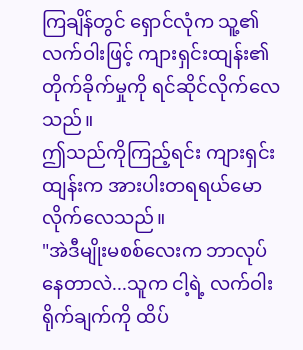ကြချိန်တွင် ရှောင်လုံက သူ့၏ လက်ဝါးဖြင့် ကျားရှင်းထျန်း၏ တိုက်ခိုက်မှုကို ရင်ဆိုင်လိုက်လေသည်။
ဤသည်ကိုကြည့်ရင်း ကျားရှင်းထျန်းက အားပါးတရရယ်မောလိုက်လေသည်။
"အဲဒီမျိုးမစစ်လေးက ဘာလုပ်နေတာလဲ...သူက ငါ့ရဲ့ လက်ဝါးရိုက်ချက်ကို ထိပ်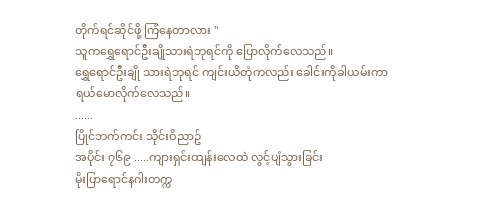တိုက်ရင်ဆိုင်ဖို့ ကြံနေတာလား "
သူကရွှေရောင်ဦးချိုသားရဲဘုရင်ကို ပြောလိုက်လေသည်။
ရွှေရောင်ဦးချို သားရဲဘုရင် ကျင်းယိတုံကလည်း ခေါင်းကိုခါယမ်းကာ ရယ်မောလိုက်လေသည်။
......
ပြိုင်ဘက်ကင်း သိုင်းဝိညာဥ်
အပိုင်း ၇၆၉ .....ကျားရှင်းထျန်းလေထဲ လွင့်ပျံသွားခြင်း
မိုးပြာရောင်နဂါးတက္က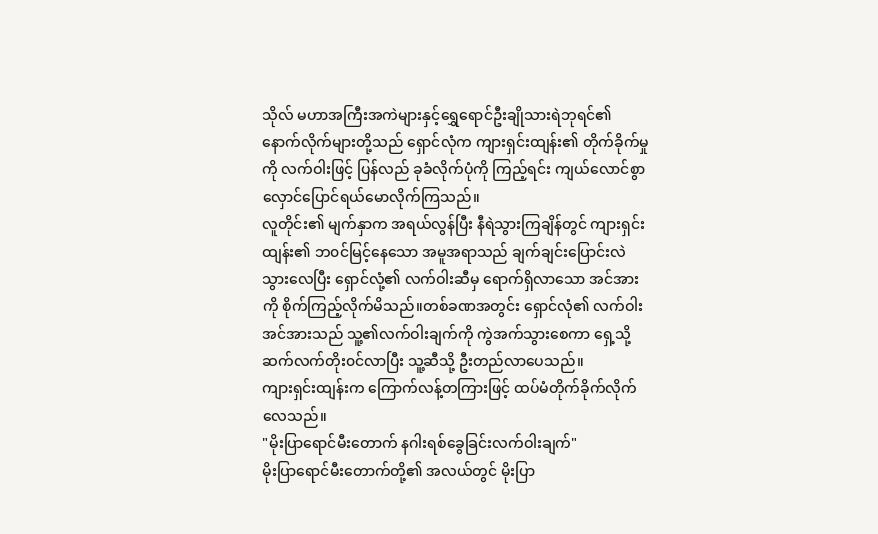သိုလ် မဟာအကြီးအကဲများနှင့်ရွှေရောင်ဦးချိုသားရဲဘုရင်၏ နောက်လိုက်များတို့သည် ရှောင်လုံက ကျားရှင်းထျန်း၏ တိုက်ခိုက်မှုကို လက်ဝါးဖြင့် ပြန်လည် ခုခံလိုက်ပုံကို ကြည့်ရင်း ကျယ်လောင်စွာ လှောင်ပြောင်ရယ်မောလိုက်ကြသည်။
လူတိုင်း၏ မျက်နှာက အရယ်လွန်ပြီး နီရဲသွားကြချိန်တွင် ကျားရှင်းထျန်း၏ ဘ၀င်မြင့်နေသော အမူအရာသည် ချက်ချင်းပြောင်းလဲသွားလေပြီး ရှောင်လုံ့၏ လက်ဝါးဆီမှ ရောက်ရှိလာသော အင်အားကို စိုက်ကြည့်လိုက်မိသည်။တစ်ခဏအတွင်း ရှောင်လုံ၏ လက်ဝါးအင်အားသည် သူ့၏လက်ဝါးချက်ကို ကွဲအက်သွားစေကာ ရှေ့သို့ ဆက်လက်တိုး၀င်လာပြီး သူ့ဆီသို့ ဦးတည်လာပေသည်။
ကျားရှင်းထျန်းက ကြောက်လန့်တကြားဖြင့် ထပ်မံတိုက်ခိုက်လိုက်လေသည်။
"မိုးပြာရောင်မီးတောက် နဂါးရစ်ခွေခြင်းလက်ဝါးချက်"
မိုးပြာရောင်မီးတောက်တို့၏ အလယ်တွင် မိုးပြာ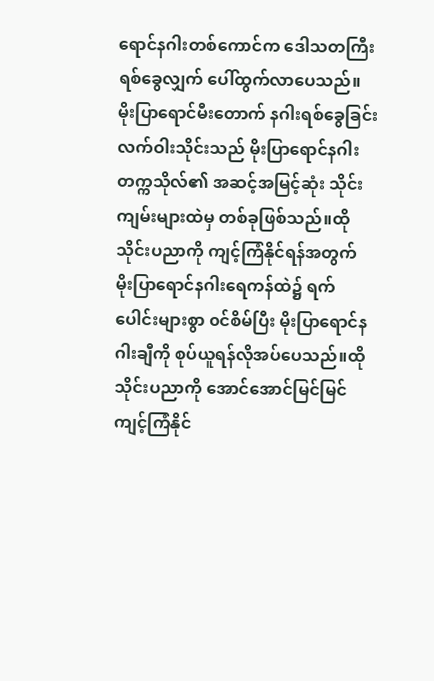ရောင်နဂါးတစ်ကောင်က ဒေါသတကြီး ရစ်ခွေလျှက် ပေါ်ထွက်လာပေသည်။
မိုးပြာရောင်မီးတောက် နဂါးရစ်ခွေခြင်းလက်ဝါးသိုင်းသည် မိုးပြာရောင်နဂါးတက္ကသိုလ်၏ အဆင့်အမြင့်ဆုံး သိုင်းကျမ်းများထဲမှ တစ်ခုဖြစ်သည်။ထိုသိုင်းပညာကို ကျင့်ကြံနိုင်ရန်အတွက် မိုးပြာရောင်နဂါးရေကန်ထဲ၌ ရက်ပေါင်းများစွာ ၀င်စိမ်ပြီး မိုးပြာရောင်နဂါးချီကို စုပ်ယူရန်လိုအပ်ပေသည်။ထိုသိုင်းပညာကို အောင်အောင်မြင်မြင် ကျင့်ကြံနိုင်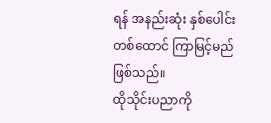ရန် အနည်းဆုံး နှစ်ပေါင်းတစ်ထောင် ကြာမြင့်မည်ဖြစ်သည်။
ထိုသိုင်းပညာကို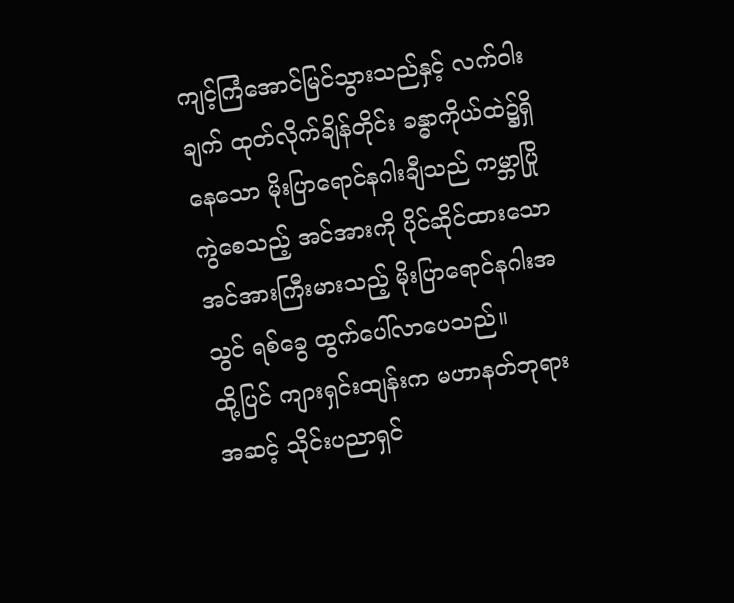ကျင့်ကြံအောင်မြင်သွားသည်နှင့် လက်ဝါးချက် ထုတ်လိုက်ချိန်တိုင်း ခန္ဓာကိုယ်ထဲ၌ရှိနေသော မိုးပြာရောင်နဂါးချီသည် ကမ္ဘာပြိုကွဲစေသည့် အင်အားကို ပိုင်ဆိုင်ထားသော အင်အားကြီးမားသည့် မိုးပြာရောင်နဂါးအသွင် ရစ်ခွေ ထွက်ပေါ်လာပေသည်။
ထို့ပြင် ကျားရှင်းထျန်းက မဟာနတ်ဘုရားအဆင့် သိုင်းပညာရှင်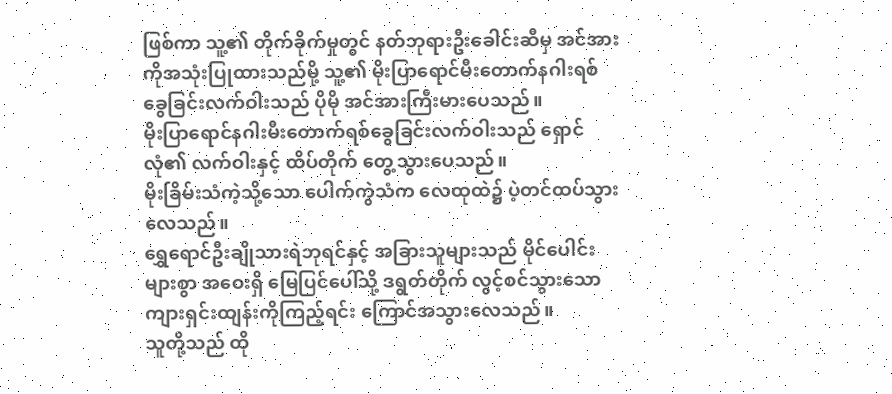ဖြစ်ကာ သူ့၏ တိုက်ခိုက်မှုတွင် နတ်ဘုရားဦးခေါင်းဆီမှ အင်အားကိုအသုံးပြုထားသည်မို့ သူ့၏ မိုးပြာရောင်မီးတောက်နဂါးရစ်ခွေခြင်းလက်ဝါးသည် ပိုမို အင်အားကြီးမားပေသည်။
မိုးပြာရောင်နဂါးမီးတောက်ရစ်ခွေခြင်းလက်ဝါးသည် ရှောင်လုံ၏ လက်ဝါးနှင့် ထိပ်တိုက် တွေ့သွားပေသည်။
မိုးခြိမ်းသံကဲ့သို့သော ပေါက်ကွဲသံက လေထုထဲ၌ ပဲ့တင်ထပ်သွားလေသည်။
ရွှေရောင်ဦးချိုသားရဲဘုရင်နှင့် အခြားသူများသည် မိုင်ပေါင်းများစွာ အဝေးရှိ မြေပြင်ပေါ်သို့ ဒရွတ်တိုက် လွင့်စင်သွားသော ကျားရှင်းထျန်းကိုကြည့်ရင်း ကြောင်အသွားလေသည်။
သူတို့သည် ထို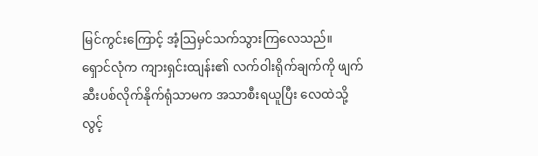မြင်ကွင်းကြောင့် အံ့သြမှင်သက်သွားကြလေသည်။
ရှောင်လုံက ကျားရှင်းထျန်း၏ လက်ဝါးရိုက်ချက်ကို ဖျက်ဆီးပစ်လိုက်နိုက်ရုံသာမက အသာစီးရယူပြီး လေထဲသို့ လွင့်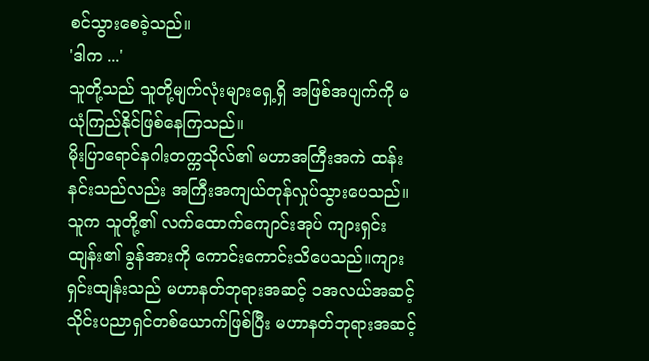စင်သွားစေခဲ့သည်။
'ဒါက ...'
သူတို့သည် သူတို့မျက်လုံးများရှေ့ရှိ အဖြစ်အပျက်ကို မယုံကြည်နိုင်ဖြစ်နေကြသည်။
မိုးပြာရောင်နဂါးတက္ကသိုလ်၏ မဟာအကြီးအကဲ ထန်းနင်းသည်လည်း အကြီးအကျယ်တုန်လှုပ်သွားပေသည်။သူက သူတို့၏ လက်ထောက်ကျောင်းအုပ် ကျားရှင်းထျန်း၏ ခွန်အားကို ကောင်းကောင်းသိပေသည်။ကျားရှင်းထျန်းသည် မဟာနတ်ဘုရားအဆင့် ၁အလယ်အဆင့် သိုင်းပညာရှင်တစ်ယောက်ဖြစ်ပြီး မဟာနတ်ဘုရားအဆင့်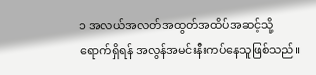၁ အလယ်အလတ်အထွတ်အထိပ်အဆင့်သို့ ရောက်ရှိရန် အလွန်အမင်းနီးကပ်နေသူဖြစ်သည်။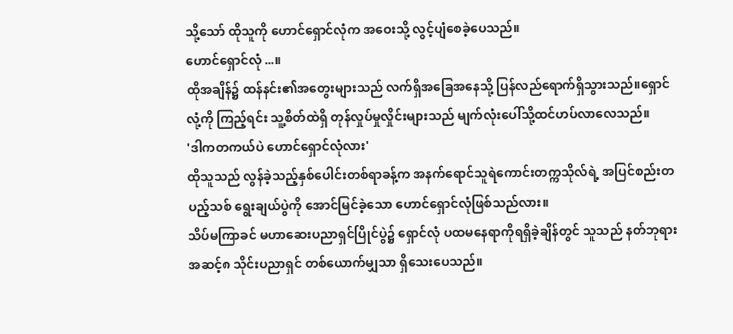သို့သော် ထိုသူကို ဟောင်ရှောင်လုံက အဝေးသို့ လွင့်ပျံစေခဲ့ပေသည်။
ဟောင်ရှောင်လုံ ...။
ထိုအချိန်၌ ထန်နင်း၏အတွေးများသည် လက်ရှိအခြေအနေသို့ ပြန်လည်ရောက်ရှိသွားသည်။ရှောင်လုံ့ကို ကြည့်ရင်း သူ့စိတ်ထဲရှိ တုန်လှုပ်မှုလှိုင်းများသည် မျက်လုံးပေါ်သို့ထင်ဟပ်လာလေသည်။
'ဒါကတကယ်ပဲ ဟောင်ရှောင်လုံလား'
ထိုသူသည် လွန်ခဲ့သည့်နှစ်ပေါင်းတစ်ရာခန့်က အနက်ရောင်သူရဲကောင်းတက္ကသိုလ်ရဲ့ အပြင်စည်းတပည့်သစ် ရွေးချယ်ပွဲကို အောင်မြင်ခဲ့သော ဟောင်ရှောင်လုံဖြစ်သည်လား။
သိပ်မကြာခင် မဟာဆေးပညာရှင်ပြိုင်ပွဲ၌ ရှောင်လုံ ပထမနေရာကိုရရှိခဲ့ချိန်တွင် သူသည် နတ်ဘုရားအဆင့်၈ သိုင်းပညာရှင် တစ်ယောက်မျှသာ ရှိသေးပေသည်။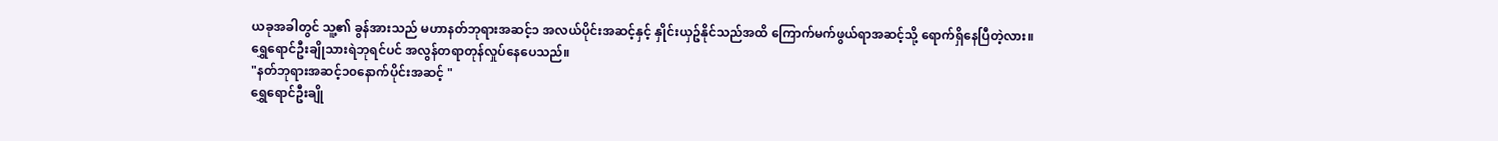ယခုအခါတွင် သူ့၏ ခွန်အားသည် မဟာနတ်ဘုရားအဆင့်၁ အလယ်ပိုင်းအဆင့်နှင့် နှိုင်းယှဥ်နိုင်သည်အထိ ကြောက်မက်ဖွယ်ရာအဆင့်သို့ ရောက်ရှိနေပြီတဲ့လား။
ရွှေရောင်ဦးချိုသားရဲဘုရင်ပင် အလွန်တရာတုန်လှုပ်နေပေသည်။
"နတ်ဘုရားအဆင့်၁၀နောက်ပိုင်းအဆင့် "
ရွှေရောင်ဦးချို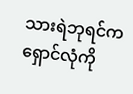သားရဲဘုရင်က ရှောင်လုံကို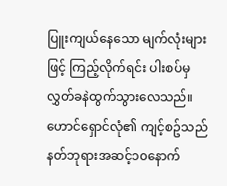ပြူးကျယ်နေသော မျက်လုံးများဖြင့် ကြည့်လိုက်ရင်း ပါးစပ်မှ လွှတ်ခနဲထွက်သွားလေသည်။
ဟောင်ရှောင်လုံ၏ ကျင့်စဥ်သည် နတ်ဘုရားအဆင့်၁၀နောက်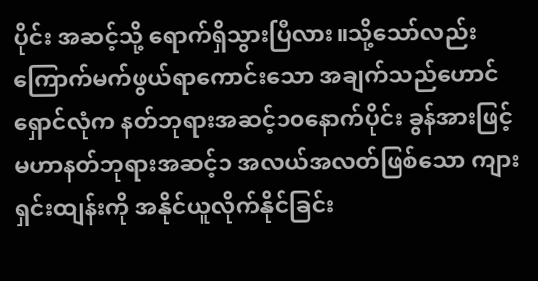ပိုင်း အဆင့်သို့ ရောက်ရှိသွားပြီလား။သို့သော်လည်း ကြောက်မက်ဖွယ်ရာကောင်းသော အချက်သည်ဟောင်ရှောင်လုံက နတ်ဘုရားအဆင့်၁၀နောက်ပိုင်း ခွန်အားဖြင့် မဟာနတ်ဘုရားအဆင့်၁ အလယ်အလတ်ဖြစ်သော ကျားရှင်းထျန်းကို အနိုင်ယူလိုက်နိုင်ခြင်း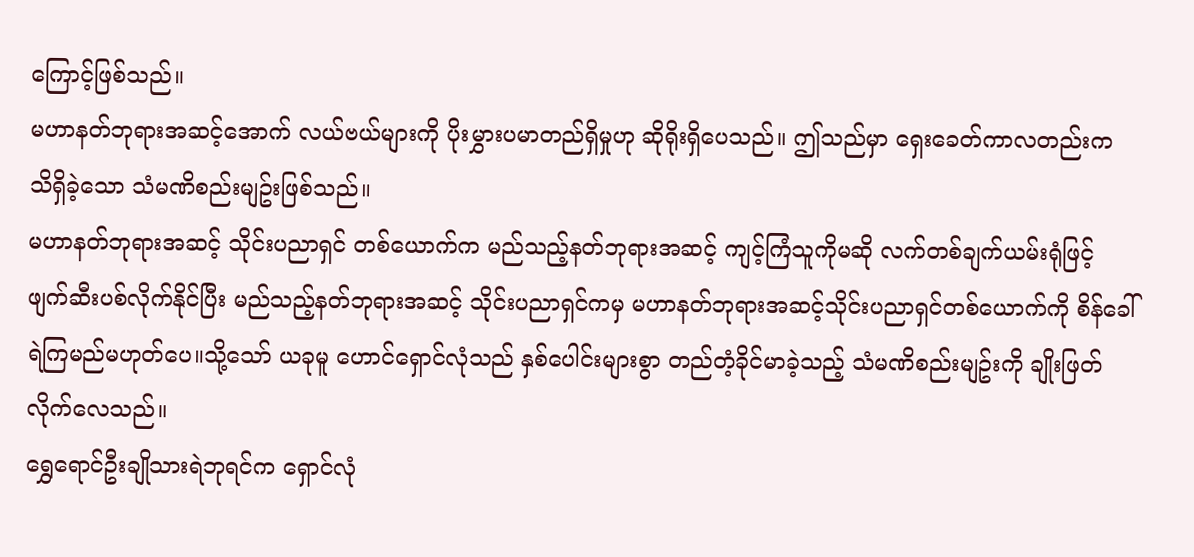ကြောင့်ဖြစ်သည်။
မဟာနတ်ဘုရားအဆင့်အောက် လယ်ဗယ်များကို ပိုးမွှားပမာတည်ရှိမှုဟု ဆိုရိုးရှိပေသည်။ ဤသည်မှာ ရှေးခေတ်ကာလတည်းက သိရှိခဲ့သော သံမဏိစည်းမျဥ်းဖြစ်သည်။
မဟာနတ်ဘုရားအဆင့် သိုင်းပညာရှင် တစ်ယောက်က မည်သည့်နတ်ဘုရားအဆင့် ကျင့်ကြံသူကိုမဆို လက်တစ်ချက်ယမ်းရုံဖြင့် ဖျက်ဆီးပစ်လိုက်နိုင်ပြီး မည်သည့်နတ်ဘုရားအဆင့် သိုင်းပညာရှင်ကမှ မဟာနတ်ဘုရားအဆင့်သိုင်းပညာရှင်တစ်ယောက်ကို စိန်ခေါ်ရဲကြမည်မဟုတ်ပေ။သို့သော် ယခုမူ ဟောင်ရှောင်လုံသည် နှစ်ပေါင်းများစွာ တည်တံ့ခိုင်မာခဲ့သည့် သံမဏိစည်းမျဥ်းကို ချိုးဖြတ်လိုက်လေသည်။
ရွှေရောင်ဦးချိုသားရဲဘုရင်က ရှောင်လုံ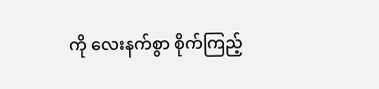ကို လေးနက်စွာ စိုက်ကြည့်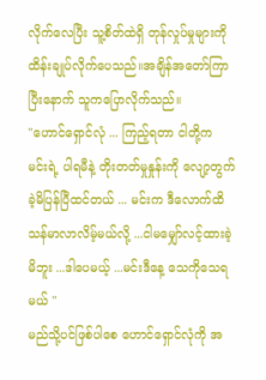လိုက်လေပြီး သူ့စိတ်ထဲရှိ တုန်လှုပ်မှုများကို ထိန်းချုပ်လိုက်ပေသည်။အချိန်အတော်ကြာပြီးနောက် သူကပြောလိုက်သည်။
"ဟောင်ရှောင်လုံ ... ကြည့်ရတာ ငါတို့က မင်းရဲ့ ပါရမီနဲ့ တိုးတတ်မှုနှုန်းကို လျော့တွက်ခဲ့မိပြန်ပြီထင်တယ် ... မင်းက ဒီလောက်ထိ သန်မာလာလိမ့်မယ်လို့ ...ငါမမျှော်လင့်ထားခဲ့မိဘူး ...ဒါပေမယ့် ...မင်းဒီနေ့ သေကိုသေရမယ် "
မည်သို့ပင်ဖြစ်ပါစေ ဟောင်ရှောင်လုံကို အ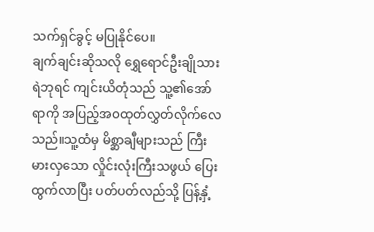သက်ရှင်ခွင့် မပြုနိုင်ပေ။
ချက်ချင်းဆိုသလို ရွှေရောင်ဦးချိုသားရဲဘုရင် ကျင်းယိတုံသည် သူ့၏အော်ရာကို အပြည့်အ၀ထုတ်လွှတ်လိုက်လေသည်။သူ့ထံမှ မိစ္ဆာချီများသည် ကြီးမားလှသော လှိုင်းလုံးကြီးသဖွယ် ပြေးထွက်လာပြီး ပတ်ပတ်လည်သို့ ပြန့်နှံ့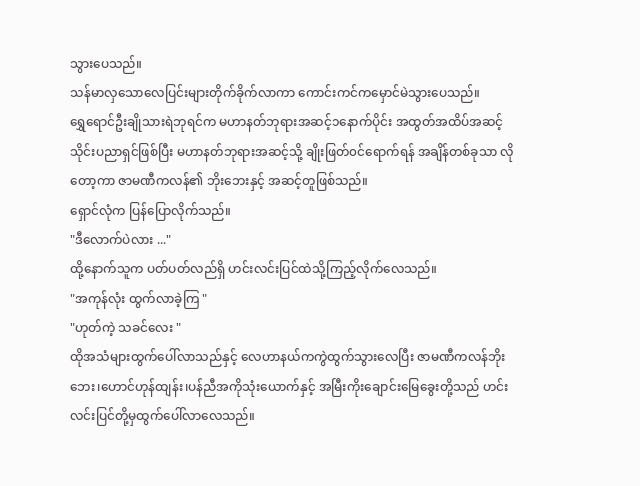သွားပေသည်။
သန်မာလှသောလေပြင်းများတိုက်ခိုက်လာကာ ကောင်းကင်ကမှောင်မဲသွားပေသည်။
ရွှေရောင်ဦးချိုသားရဲဘုရင်က မဟာနတ်ဘုရားအဆင့်၁နောက်ပိုင်း အထွတ်အထိပ်အဆင့် သိုင်းပညာရှင်ဖြစ်ပြီး မဟာနတ်ဘုရားအဆင့်သို့ ချိုးဖြတ်၀င်ရောက်ရန် အချိန်တစ်ခုသာ လိုတော့ကာ ဇာမဏီကလန်၏ ဘိုးဘေးနှင့် အဆင့်တူဖြစ်သည်။
ရှောင်လုံက ပြန်ပြောလိုက်သည်။
"ဒီလောက်ပဲလား ..."
ထို့နောက်သူက ပတ်ပတ်လည်ရှိ ဟင်းလင်းပြင်ထဲသို့ကြည့်လိုက်လေသည်။
"အကုန်လုံး ထွက်လာခဲ့ကြ "
"ဟုတ်ကဲ့ သခင်လေး "
ထိုအသံများထွက်ပေါ်လာသည်နှင့် လေဟာနယ်ကကွဲထွက်သွားလေပြီး ဇာမဏီကလန်ဘိုးဘေး၊ဟောင်ဟုန်ထျန်း၊ပန်ညီအကိုသုံးယောက်နှင့် အမြီးကိုးချောင်းမြေခွေးတို့သည် ဟင်းလင်းပြင်တို့မှထွက်ပေါ်လာလေသည်။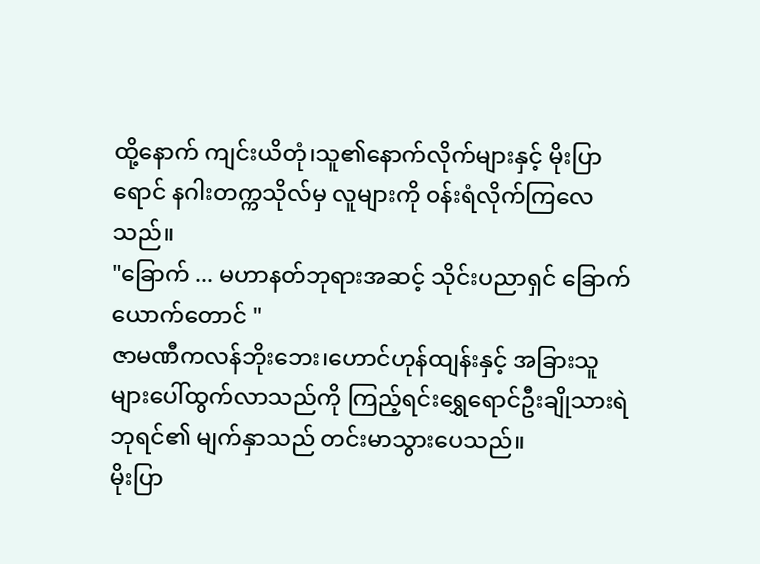ထို့နောက် ကျင်းယိတုံ၊သူ၏နောက်လိုက်များနှင့် မိုးပြာရောင် နဂါးတက္ကသိုလ်မှ လူများကို ၀န်းရံလိုက်ကြလေသည်။
"ခြောက် ... မဟာနတ်ဘုရားအဆင့် သိုင်းပညာရှင် ခြောက်ယောက်တောင် "
ဇာမဏီကလန်ဘိုးဘေး၊ဟောင်ဟုန်ထျန်းနှင့် အခြားသူများပေါ်ထွက်လာသည်ကို ကြည့်ရင်းရွှေရောင်ဦးချိုသားရဲဘုရင်၏ မျက်နှာသည် တင်းမာသွားပေသည်။
မိုးပြာ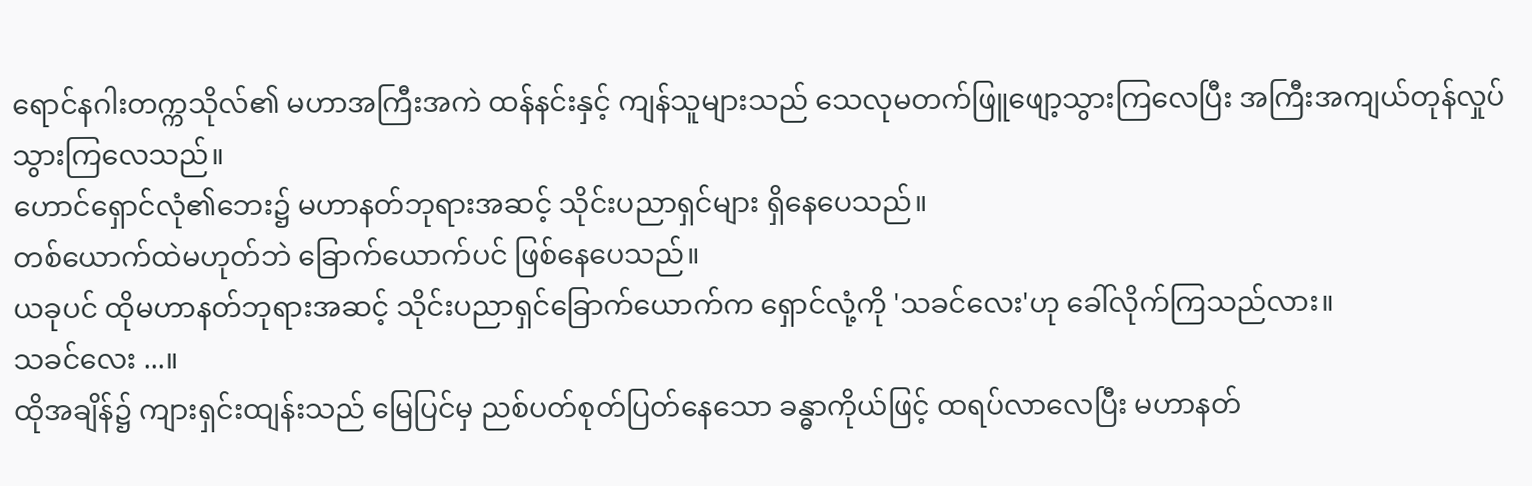ရောင်နဂါးတက္ကသိုလ်၏ မဟာအကြီးအကဲ ထန်နင်းနှင့် ကျန်သူများသည် သေလုမတက်ဖြူဖျော့သွားကြလေပြီး အကြီးအကျယ်တုန်လှုပ်သွားကြလေသည်။
ဟောင်ရှောင်လုံ၏ဘေး၌ မဟာနတ်ဘုရားအဆင့် သိုင်းပညာရှင်များ ရှိနေပေသည်။
တစ်ယောက်ထဲမဟုတ်ဘဲ ခြောက်ယောက်ပင် ဖြစ်နေပေသည်။
ယခုပင် ထိုမဟာနတ်ဘုရားအဆင့် သိုင်းပညာရှင်ခြောက်ယောက်က ရှောင်လုံ့ကို 'သခင်လေး'ဟု ခေါ်လိုက်ကြသည်လား။
သခင်လေး ...။
ထိုအချိန်၌ ကျားရှင်းထျန်းသည် မြေပြင်မှ ညစ်ပတ်စုတ်ပြတ်နေသော ခန္ဓာကိုယ်ဖြင့် ထရပ်လာလေပြီး မဟာနတ်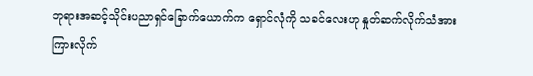ဘုရားအဆင့်သိုင်းပညာရှင်ခြောက်ယောက်က ရှောင်လုံကို သခင်လေးဟု နှုတ်ဆက်လိုက်သံအား ကြားလိုက်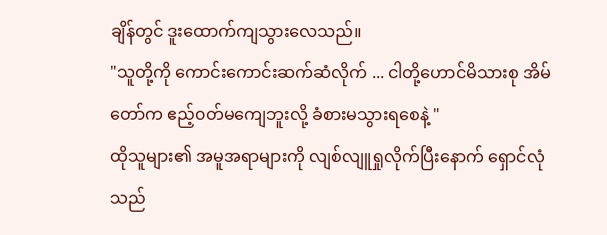ချိန်တွင် ဒူးထောက်ကျသွားလေသည်။
"သူတို့ကို ကောင်းကောင်းဆက်ဆံလိုက် ... ငါတို့ဟောင်မိသားစု အိမ်တော်က ဧည့်၀တ်မကျေဘူးလို့ ခံစားမသွားရစေနဲ့ "
ထိုသူများ၏ အမူအရာများကို လျစ်လျူရှုလိုက်ပြီးနောက် ရှောင်လုံသည်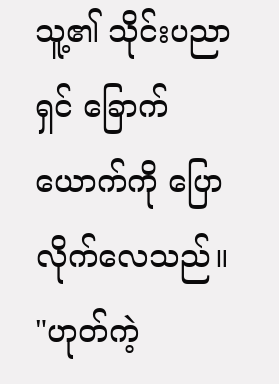သူ့၏ သိုင်းပညာရှင် ခြောက်ယောက်ကို ပြောလိုက်လေသည်။
"ဟုတ်ကဲ့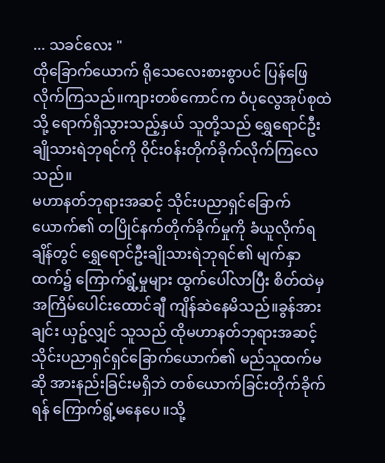... သခင်လေး "
ထိုခြောက်ယောက် ရိုသေလေးစားစွာပင် ပြန်ဖြေလိုက်ကြသည်။ကျားတစ်ကောင်က ဝံပုလွေအုပ်စုထဲသို့ ရောက်ရှိသွားသည့်နှယ် သူတို့သည် ရွှေရောင်ဦးချိုသားရဲဘုရင်ကို ဝိုင်း၀န်းတိုက်ခိုက်လိုက်ကြလေသည်။
မဟာနတ်ဘုရားအဆင့် သိုင်းပညာရှင်ခြောက်ယောက်၏ တပြိုင်နက်တိုက်ခိုက်မှုကို ခံယူလိုက်ရချိန်တွင် ရွှေရောင်ဦးချိုသားရဲဘုရင်၏ မျက်နှာထက်၌ ကြောက်ရွံ့မှုများ ထွက်ပေါ်လာပြီး စိတ်ထဲမှ အကြိမ်ပေါင်းထောင်ချီ ကျိန်ဆဲနေမိသည်။ခွန်အားချင်း ယှဥ်လျှင် သူသည် ထိုမဟာနတ်ဘုရားအဆင့် သိုင်းပညာရှင်ရှင်ခြောက်ယောက်၏ မည်သူထက်မဆို အားနည်းခြင်းမရှိဘဲ တစ်ယောက်ခြင်းတိုက်ခိုက်ရန် ကြောက်ရွံ့မနေပေ။သို့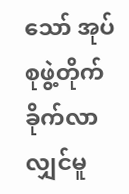သော် အုပ်စုဖွဲ့တိုက်ခိုက်လာလျှင်မူ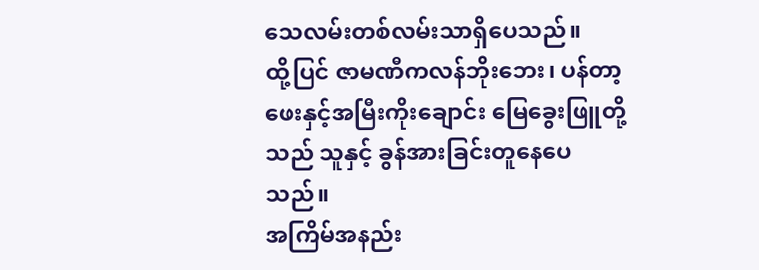သေလမ်းတစ်လမ်းသာရှိပေသည်။
ထို့ပြင် ဇာမဏီကလန်ဘိုးဘေး၊ ပန်တာ့ဖေးနှင့်အမြီးကိုးချောင်း မြေခွေးဖြူတို့သည် သူနှင့် ခွန်အားခြင်းတူနေပေသည်။
အကြိမ်အနည်း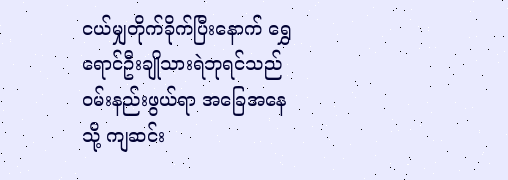ငယ်မျှတိုက်ခိုက်ပြီးနောက် ရွှေရောင်ဦးချိုသားရဲဘုရင်သည် ၀မ်းနည်းဖွယ်ရာ အခြေအနေသို့ ကျဆင်း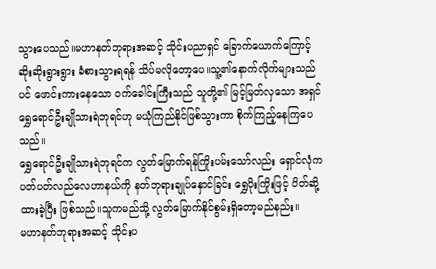သွားပေသည်။မဟာနတ်ဘုရားအဆင့် သိုင်းပညာရှင် ခြောက်ယောက်ကြောင့် ဆိုးဆိုးရွားရွား ခံစားသွားရရန် သိပ်မလိုတော့ပေ။သူ့၏နောက်လိုက်များသည်ပင် ဖောင်းကားနေသော ၀က်ခေါင်းကြီးသည် သူတို့၏ မြင့်မြတ်လှသော အရှင်ရွှေရောင်ဦးချိုသားရဲဘုရင်ဟု မယုံကြည်နိုင်ဖြစ်သွားကာ စိုက်ကြည့်နေကြပေသည်။
ရွှေရောင်ဦးချိုသားရဲဘုရင်က လွတ်မြောက်ရန်ကြိုးပမ်းသော်လည်း ရှောင်လုံက ပတ်ပတ်လည်လေဟာနယ်ကို နတ်ဘုရားချုပ်နှောင်ခြင်း ရွှေပိုးကြိုးဖြင့် ပိတ်ဆို့ထားခဲ့ပြီး ဖြစ်သည်။သူကမည်သို့ လွတ်မြောက်နိုင်စွမ်းရှိတော့မည်နည်း။
မဟာနတ်ဘုရားအဆင့် သိုင်းပ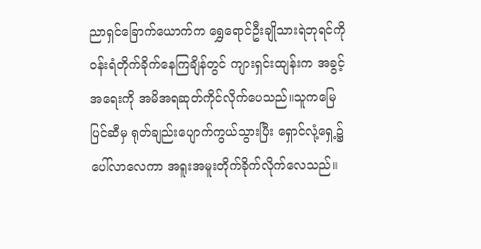ညာရှင်ခြောက်ယောက်က ရွှေရောင်ဦးချိုသားရဲဘုရင်ကို ၀န်းရံတိုက်ခိုက်နေကြချိန်တွင် ကျားရှင်းထျန်းက အခွင့်အရေးကို အမိအရဆုတ်ကိုင်လိုက်ပေသည်။သူကမြေပြင်ဆီမှ ရုတ်ချည်းပျောက်ကွယ်သွားပြီး ရှောင်လုံ့ရှေ့၌ ပေါ်လာလေကာ အရူးအမူးတိုက်ခိုက်လိုက်လေသည်။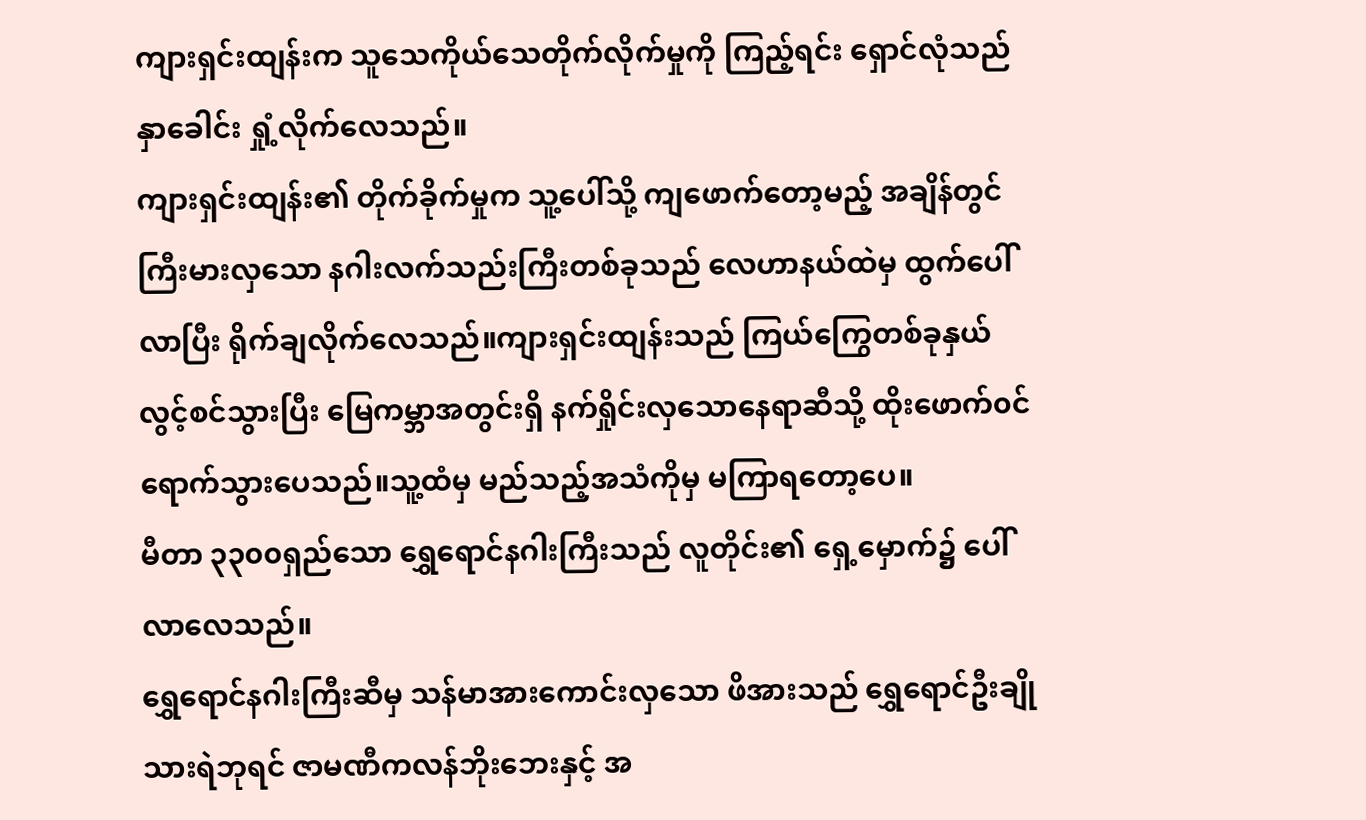ကျားရှင်းထျန်းက သူသေကိုယ်သေတိုက်လိုက်မှုကို ကြည့်ရင်း ရှောင်လုံသည် နှာခေါင်း ရှုံ့လိုက်လေသည်။
ကျားရှင်းထျန်း၏ တိုက်ခိုက်မှုက သူ့ပေါ်သို့ ကျဖောက်တော့မည့် အချိန်တွင် ကြီးမားလှသော နဂါးလက်သည်းကြီးတစ်ခုသည် လေဟာနယ်ထဲမှ ထွက်ပေါ်လာပြီး ရိုက်ချလိုက်လေသည်။ကျားရှင်းထျန်းသည် ကြယ်ကြွေတစ်ခုနှယ် လွင့်စင်သွားပြီး မြေကမ္ဘာအတွင်းရှိ နက်ရှိုင်းလှသောနေရာဆီသို့ ထိုးဖောက်၀င်ရောက်သွားပေသည်။သူ့ထံမှ မည်သည့်အသံကိုမှ မကြာရတော့ပေ။
မီတာ ၃၃၀၀ရှည်သော ရွှေရောင်နဂါးကြီးသည် လူတိုင်း၏ ရှေ့မှောက်၌ ပေါ်လာလေသည်။
ရွှေရောင်နဂါးကြီးဆီမှ သန်မာအားကောင်းလှသော ဖိအားသည် ရွှေရောင်ဦးချိုသားရဲဘုရင် ဇာမဏီကလန်ဘိုးဘေးနှင့် အ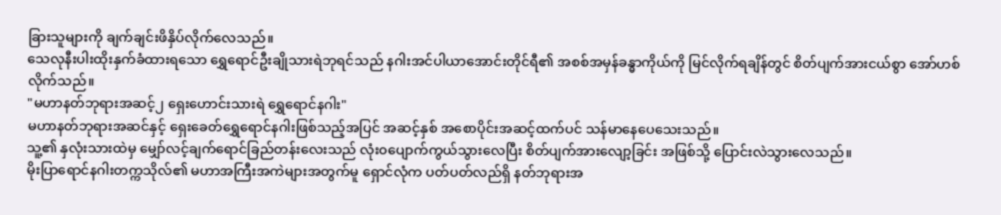ခြားသူများကို ချက်ချင်းဖိနှိပ်လိုက်လေသည်။
သေလုနီးပါးထိုးနှက်ခံထားရသော ရွှေရောင်ဦးချိုသားရဲဘုရင်သည် နဂါးအင်ပါယာအောင်းတိုင်ရီ၏ အစစ်အမှန်ခန္ဓာကိုယ်ကို မြင်လိုက်ရချိန်တွင် စိတ်ပျက်အားငယ်စွာ အော်ဟစ်လိုက်သည်။
"မဟာနတ်ဘုရားအဆင့်၂ ရှေးဟောင်းသားရဲ ရွှေရောင်နဂါး"
မဟာနတ်ဘုရားအဆင်နှင့် ရှေးခေတ်ရွှေရောင်နဂါးဖြစ်သည့်အပြင် အဆင့်နှစ် အစောပိုင်းအဆင့်ထက်ပင် သန်မာနေပေသေးသည်။
သူ့၏ နှလုံးသားထဲမှ မျှော်လင့်ချက်ရောင်ခြည်တန်းလေးသည် လုံး၀ပျောက်ကွယ်သွားလေပြီး စိတ်ပျက်အားလျော့ခြင်း အဖြစ်သို့ ပြောင်းလဲသွားလေသည်။
မိုးပြာရောင်နဂါးတက္ကသိုလ်၏ မဟာအကြီးအကဲများအတွက်မူ ရှောင်လုံက ပတ်ပတ်လည်ရှိ နတ်ဘုရားအ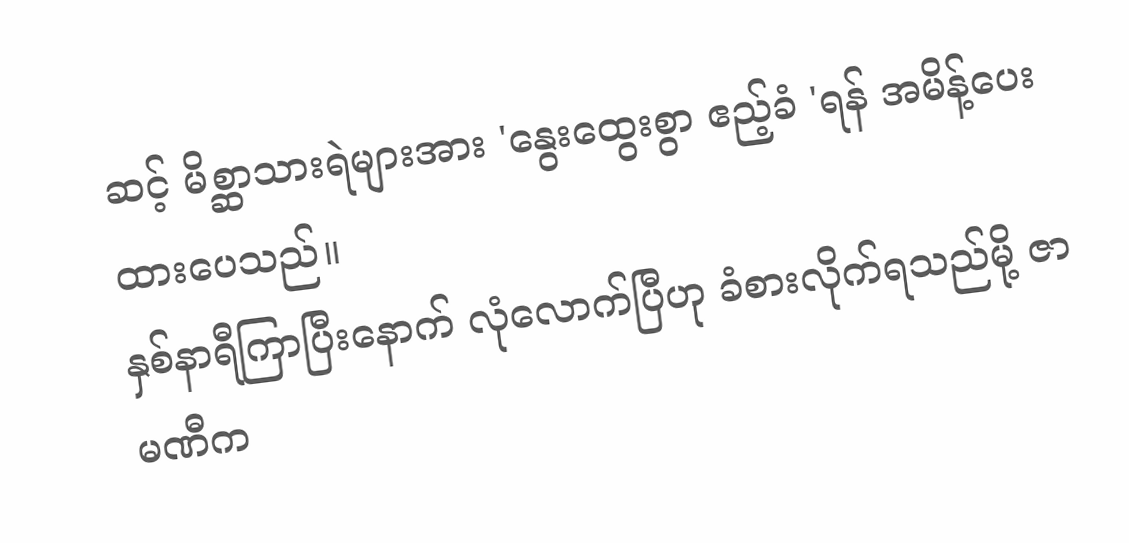ဆင့် မိစ္ဆာသားရဲများအား 'နွေးထွေးစွာ ဧည့်ခံ 'ရန် အမိန့်ပေးထားပေသည်။
နှစ်နာရီကြာပြီးနောက် လုံလောက်ပြီဟု ခံစားလိုက်ရသည်မို့ ဇာမဏီက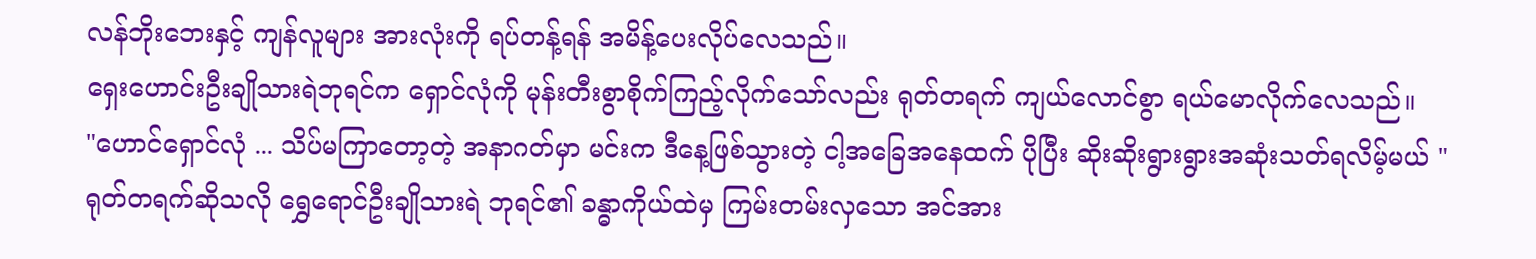လန်ဘိုးဘေးနှင့် ကျန်လူများ အားလုံးကို ရပ်တန့်ရန် အမိန့်ပေးလိုပ်လေသည်။
ရှေးဟောင်းဦးချိုသားရဲဘုရင်က ရှောင်လုံကို မုန်းတီးစွာစိုက်ကြည့်လိုက်သော်လည်း ရုတ်တရက် ကျယ်လောင်စွာ ရယ်မောလိုက်လေသည်။
"ဟောင်ရှောင်လုံ ... သိပ်မကြာတော့တဲ့ အနာဂတ်မှာ မင်းက ဒီနေ့ဖြစ်သွားတဲ့ ငါ့အခြေအနေထက် ပိုပြီး ဆိုးဆိုးရွားရွားအဆုံးသတ်ရလိမ့်မယ် "
ရုတ်တရက်ဆိုသလို ရွှေရောင်ဦးချိုသားရဲ ဘုရင်၏ ခန္ဓာကိုယ်ထဲမှ ကြမ်းတမ်းလှသော အင်အား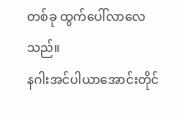တစ်ခု ထွက်ပေါ်လာလေသည်။
နဂါးအင်ပါယာအောင်းတိုင်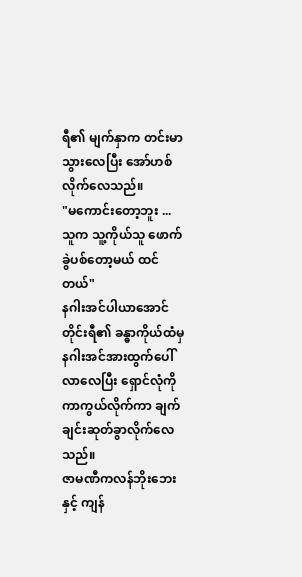ရီ၏ မျက်နှာက တင်းမာသွားလေပြီး အော်ဟစ်လိုက်လေသည်။
"မကောင်းတော့ဘူး ... သူက သူ့ကိုယ်သူ ဖောက်ခွဲပစ်တော့မယ် ထင်တယ်"
နဂါးအင်ပါယာအောင်တိုင်းရီ၏ ခန္ဓာကိုယ်ထံမှ နဂါးအင်အားထွက်ပေါ်လာလေပြီး ရှောင်လုံကို ကာကွယ်လိုက်ကာ ချက်ချင်းဆုတ်ခွာလိုက်လေသည်။
ဇာမဏီကလန်ဘိုးဘေးနှင့် ကျန်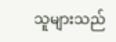သူများသည်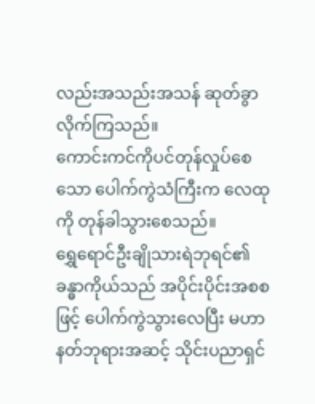လည်းအသည်းအသန် ဆုတ်ခွာလိုက်ကြသည်။
ကောင်းကင်ကိုပင်တုန်လှုပ်စေသော ပေါက်ကွဲသံကြီးက လေထုကို တုန်ခါသွားစေသည်။
ရွှေရောင်ဦးချိုသားရဲဘုရင်၏ ခန္ဓာကိုယ်သည် အပိုင်းပိုင်းအစစဖြင့် ပေါက်ကွဲသွားလေပြီး မဟာနတ်ဘုရားအဆင့် သိုင်းပညာရှင်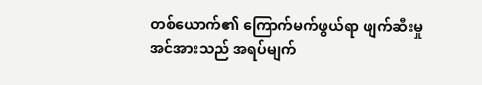တစ်ယောက်၏ ကြောက်မက်ဖွယ်ရာ ဖျက်ဆီးမှုအင်အားသည် အရပ်မျက်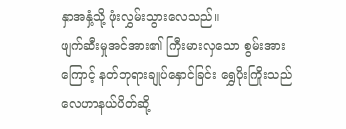နှာအနှံ့သို့ ဖုံးလွှမ်းသွားလေသည်။
ဖျက်ဆီးမှုအင်အား၏ ကြီးမားလှသော စွမ်းအားကြောင့် နတ်ဘုရားချုပ်နှောင်ခြင်း ရွှေပိုးကြိုးသည် လေဟာနယ်ပိတ်ဆို့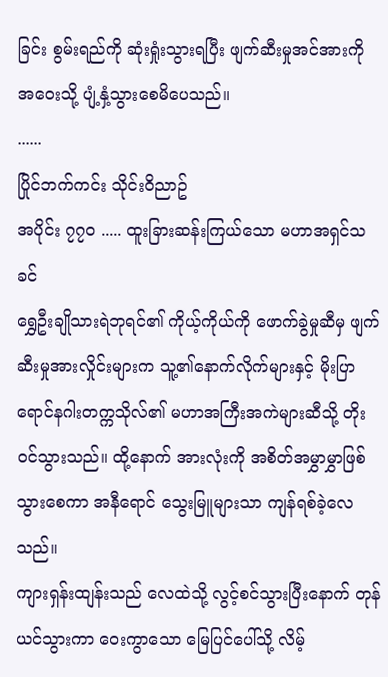ခြင်း စွမ်းရည်ကို ဆုံးရှုံးသွားရပြီး ဖျက်ဆီးမှုအင်အားကို အဝေးသို့ ပျံ့နှံ့သွားစေမိပေသည်။
......
ပြိုင်ဘက်ကင်း သိုင်းဝိညာဥ်
အပိုင်း ၇၇၀ ..... ထူးခြားဆန်းကြယ်သော မဟာအရှင်သခင်
ရွှေဦးချိုသားရဲဘုရင်၏ ကိုယ့်ကိုယ်ကို ဖောက်ခွဲမှုဆီမှ ဖျက်ဆီးမှုအားလှိုင်းများက သူ့၏နောက်လိုက်များနှင့် မိုးပြာရောင်နဂါးတက္ကသိုလ်၏ မဟာအကြီးအကဲများဆီသို့ တိုးဝင်သွားသည်။ ထို့နောက် အားလုံးကို အစိတ်အမွှာမွှာဖြစ်သွားစေကာ အနီရောင် သွေးမြူများသာ ကျန်ရစ်ခဲ့လေသည်။
ကျားရှန်းထျန်းသည် လေထဲသို့ လွင့်စင်သွားပြီးနောက် တုန်ယင်သွားကာ ဝေးကွာသော မြေပြင်ပေါ်သို့ လိမ့်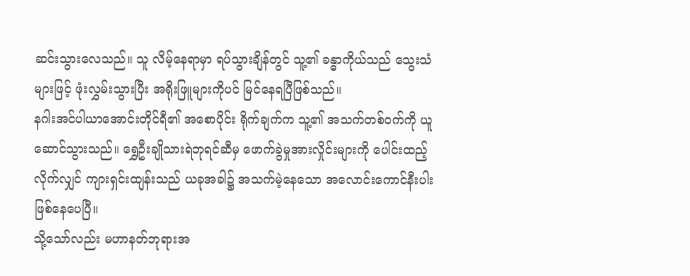ဆင်းသွားလေသည်။ သူ လိမ့်နေရာမှာ ရပ်သွားချိန်တွင် သူ့၏ ခန္ဓာကိုယ်သည် သွေးသံများဖြင့် ဖုံးလွှမ်းသွားပြီး အရိုးဖြူများကိုပင် မြင်နေရပြီဖြစ်သည်။
နဂါးအင်ပါယာအောင်းတိုင်ရီ၏ အစောပိုင်း ရိုက်ချက်က သူ့၏ အသက်တစ်ဝက်ကို ယူဆောင်သွားသည်။ ရွှေဦးချိုသားရဲဘုရင်ဆီမှ ဖောက်ခွဲမှုအားလှိုင်းများကို ပေါင်းထည့်လိုက်လျှင် ကျားရှင်းထျန်းသည် ယခုအခါ၌ အသက်မဲ့နေသော အလောင်းကောင်နီးပါး ဖြစ်နေပေပြီ။
သို့သော်လည်း မဟာနတ်ဘုရားအ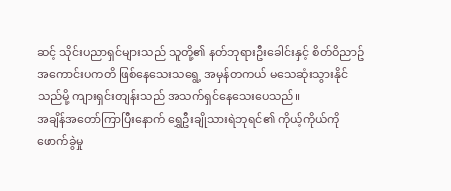ဆင့် သိုင်းပညာရှင်များသည် သူတို့၏ နတ်ဘုရားဦးခေါင်းနှင့် စိတ်ဝိညာဥ် အကောင်းပကတိ ဖြစ်နေသေးသရွေ့ အမှန်တကယ် မသေဆုံးသွားနိုင်သည်မို့ ကျားရှင်းတျန်းသည် အသက်ရှင်နေသေးပေသည်။
အချိန်အတော်ကြာပြီးနောက် ရွှေဦးချိုသားရဲဘုရင်၏ ကိုယ့်ကိုယ်ကို ဖောက်ခွဲမှု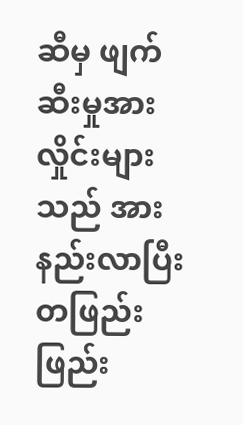ဆီမှ ဖျက်ဆီးမှုအားလှိုင်းများသည် အားနည်းလာပြီး တဖြည်းဖြည်း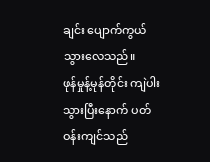ချင်း ပျောက်ကွယ်သွားလေသည်။
ဖုန်မှုန့်မုန်တိုင်း ကျဲပါးသွားပြီးနောက် ပတ်ဝန်းကျင်သည်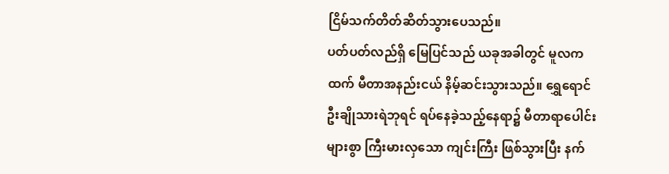ငြိမ်သက်တိတ်ဆိတ်သွားပေသည်။
ပတ်ပတ်လည်ရှိ မြေပြင်သည် ယခုအခါတွင် မူလကထက် မီတာအနည်းငယ် နိမ့်ဆင်းသွားသည်။ ရွှေရောင်ဦးချိုသားရဲဘုရင် ရပ်နေခဲ့သည့်နေရာ၌ မီတာရာပေါင်းများစွာ ကြီးမားလှသော ကျင်းကြီး ဖြစ်သွားပြီး နက်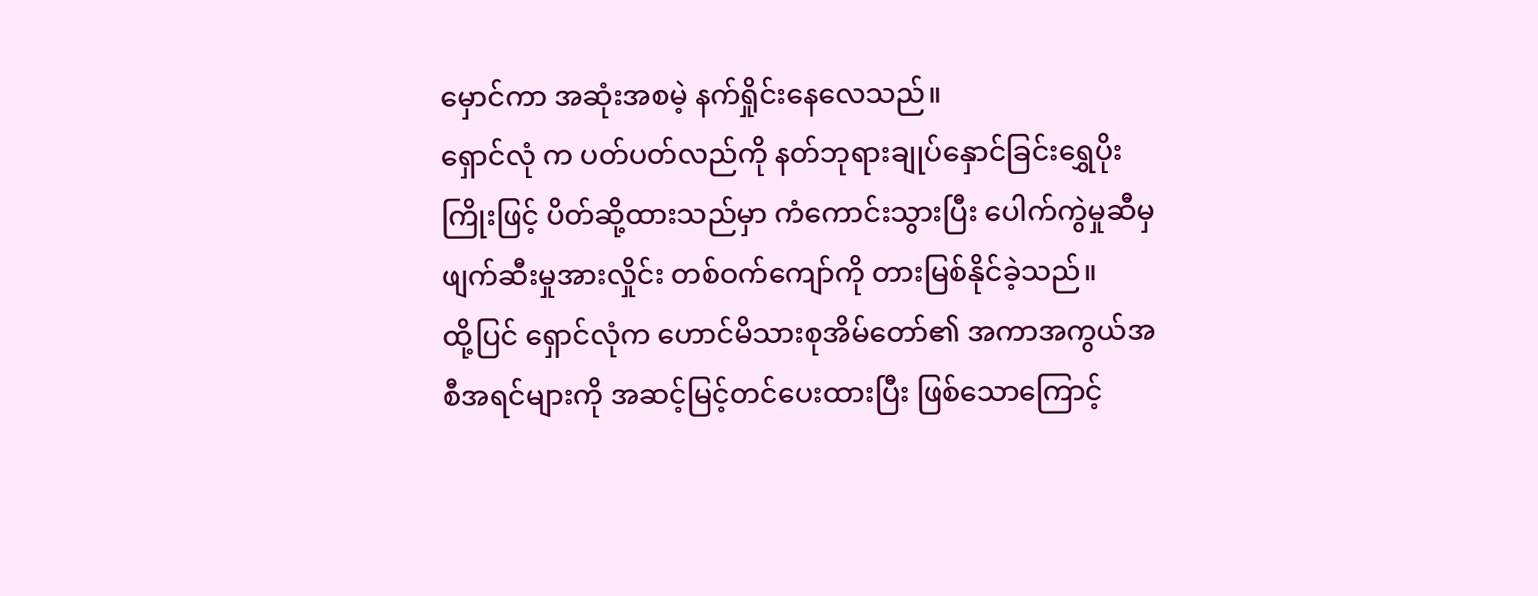မှောင်ကာ အဆုံးအစမဲ့ နက်ရှိုင်းနေလေသည်။
ရှောင်လုံ က ပတ်ပတ်လည်ကို နတ်ဘုရားချုပ်နှောင်ခြင်းရွှေပိုးကြိုးဖြင့် ပိတ်ဆို့ထားသည်မှာ ကံကောင်းသွားပြီး ပေါက်ကွဲမှုဆီမှ ဖျက်ဆီးမှုအားလှိုင်း တစ်ဝက်ကျော်ကို တားမြစ်နိုင်ခဲ့သည်။
ထို့ပြင် ရှောင်လုံက ဟောင်မိသားစုအိမ်တော်၏ အကာအကွယ်အစီအရင်များကို အဆင့်မြင့်တင်ပေးထားပြီး ဖြစ်သောကြောင့်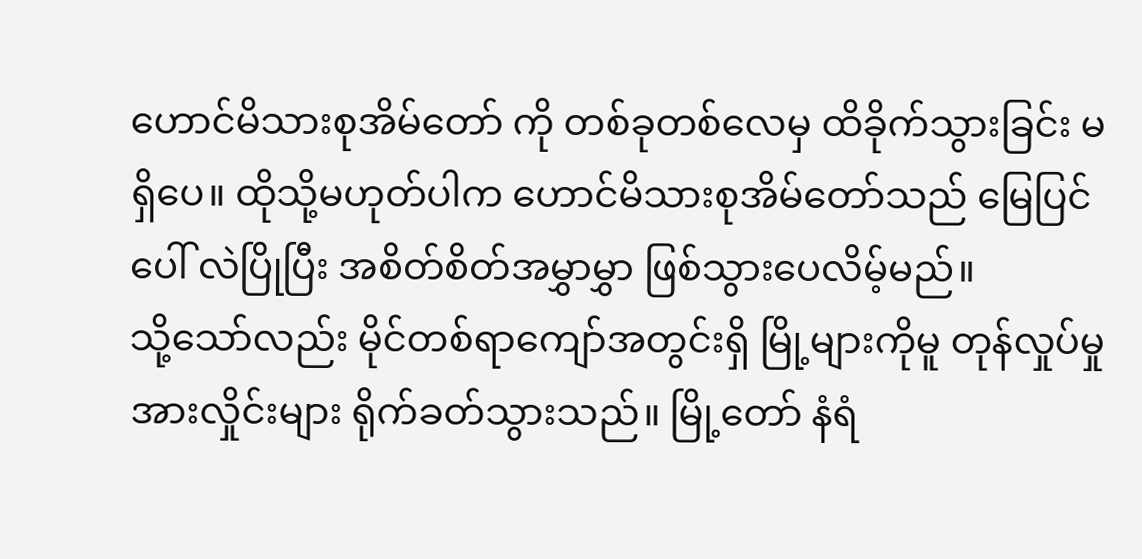ဟောင်မိသားစုအိမ်တော် ကို တစ်ခုတစ်လေမှ ထိခိုက်သွားခြင်း မရှိပေ။ ထိုသို့မဟုတ်ပါက ဟောင်မိသားစုအိမ်တော်သည် မြေပြင်ပေါ် လဲပြိုပြီး အစိတ်စိတ်အမွှာမွှာ ဖြစ်သွားပေလိမ့်မည်။
သို့သော်လည်း မိုင်တစ်ရာကျော်အတွင်းရှိ မြို့များကိုမူ တုန်လှုပ်မှုအားလှိုင်းများ ရိုက်ခတ်သွားသည်။ မြို့တော် နံရံ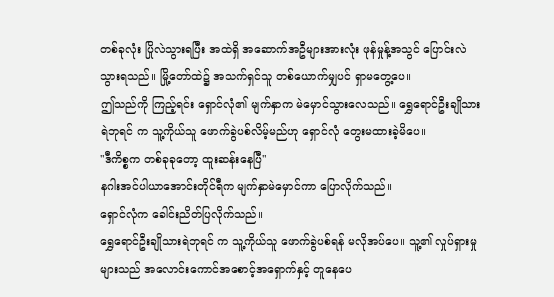တစ်ခုလုံး ပြိုလဲသွားရပြီး အထဲရှိ အဆောက်အဦများအားလုံး ဖုန်မှုန့်အသွင် ပြောင်းလဲသွားရသည်။ မြို့တော်ထဲ၌ အသက်ရှင်သူ တစ်ယောက်မျှပင် ရှာမတွေ့ပေ။
ဤသည်ကို ကြည့်ရင်း ရှောင်လုံ၏ မျက်နှာက မဲမှောင်သွားလေသည်။ ရွှေရောင်ဦးချိုသားရဲဘုရင် က သူ့ကိုယ်သူ ဖောက်ခွဲပစ်လိမ့်မည်ဟု ရှောင်လုံ တွေးမထားခဲ့မိပေ။
"ဒီကိစ္စက တစ်ခုခုတော့ ထူးဆန်းနေပြီ"
နဂါးအင်ပါယာအောင်းတိုင်ရီက မျက်နှာမဲမှောင်ကာ ပြောလိုက်သည်။
ရှောင်လုံက ခေါင်းညိတ်ပြလိုက်သည်။
ရွှေရောင်ဦးချိုသားရဲဘုရင် က သူ့ကိုယ်သူ ဖောက်ခွဲပစ်ရန် မလိုအပ်ပေ။ သူ့၏ လှုပ်ရှားမှုများသည် အလောင်းကောင်အစောင့်အရှောက်နှင့် တူနေပေ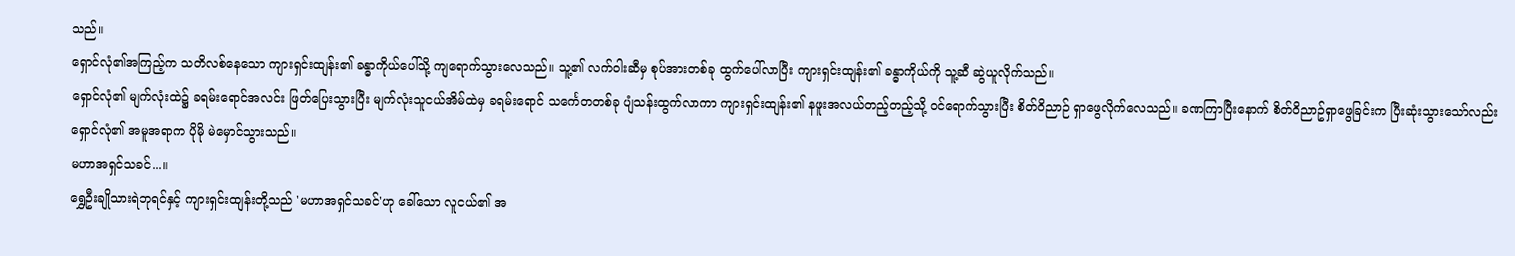သည်။
ရှောင်လုံ၏အကြည့်က သတိလစ်နေသော ကျားရှင်းထျန်း၏ ခန္ဓာကိုယ်ပေါ်သို့ ကျရောက်သွားလေသည်။ သူ့၏ လက်ဝါးဆီမှ စုပ်အားတစ်ခု ထွက်ပေါ်လာပြီး ကျားရှင်းထျန်း၏ ခန္ဓာကိုယ်ကို သူ့ဆီ ဆွဲယူလိုက်သည်။
ရှောင်လုံ၏ မျက်လုံးထဲ၌ ခရမ်းရောင်အလင်း ဖြတ်ပြေးသွားပြီး မျက်လုံးသူငယ်အိမ်ထဲမှ ခရမ်းရောင် သင်္ကေတတစ်ခု ပျံသန်းထွက်လာကာ ကျားရှင်းထျန်း၏ နဖူးအလယ်တည့်တည့်သို့ ဝင်ရောက်သွားပြီး စိတ်ဝိညာဉ် ရှာဖွေလိုက်လေသည်။ ခဏကြာပြီးနောက် စိတ်ဝိညာဥ်ရှာဖွေခြင်းက ပြီးဆုံးသွားသော်လည်း ရှောင်လုံ၏ အမူအရာက ပိုမို မဲမှောင်သွားသည်။
မဟာအရှင်သခင်...။
ရွှေဦးချိုသားရဲဘုရင်နှင့် ကျားရှင်းထျန်းတို့သည် 'မဟာအရှင်သခင်'ဟု ခေါ်သော လူငယ်၏ အ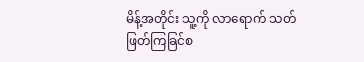မိန့်အတိုင်း သူ့ကို လာရောက် သတ်ဖြတ်ကြခြင်စ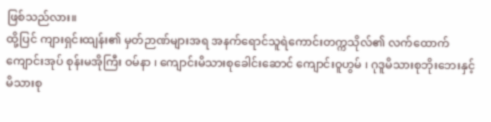ဖြစ်သည်လား။
ထို့ပြင် ကျားရှင်းထျန်း၏ မှတ်ဉာဏ်များအရ အနက်ရောင်သူရဲကောင်းတက္ကသိုလ်၏ လက်ထောက်ကျောင်းအုပ် စုန်းမအိုကြီး ဝမ်နာ ၊ ကျောင်းမိသားစုခေါင်းဆောင် ကျောင်းဝူဟွမ် ၊ ဂုဒူမိသားစုဘိုးဘေးနှင့် မိသားစု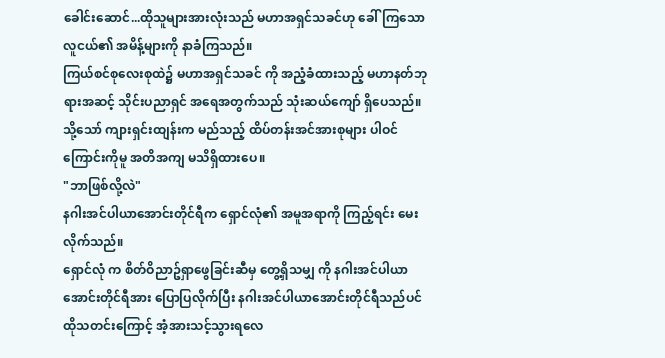ခေါင်းဆောင်...ထိုသူများအားလုံးသည် မဟာအရှင်သခင်ဟု ခေါ်ကြသော လူငယ်၏ အမိန့်များကို နာခံကြသည်။
ကြယ်စင်စုလေးစုထဲ၌ မဟာအရှင်သခင် ကို အညံ့ခံထားသည့် မဟာနတ်ဘုရားအဆင့် သိုင်းပညာရှင် အရေအတွက်သည် သုံးဆယ်ကျော် ရှိပေသည်။
သို့သော် ကျားရှင်းထျန်းက မည်သည့် ထိပ်တန်းအင်အားစုများ ပါဝင်ကြောင်းကိုမူ အတိအကျ မသိရှိထားပေ။
"ဘာဖြစ်လို့လဲ"
နဂါးအင်ပါယာအောင်းတိုင်ရီက ရှောင်လုံ၏ အမူအရာကို ကြည့်ရင်း မေးလိုက်သည်။
ရှောင်လုံ က စိတ်ဝိညာဥ်ရှာဖွေခြင်းဆီမှ တွေ့ရှိသမျှ ကို နဂါးအင်ပါယာအောင်းတိုင်ရီအား ပြောပြလိုက်ပြီး နဂါးအင်ပါယာအောင်းတိုင်ရီသည်ပင် ထိုသတင်းကြောင့် အံ့အားသင့်သွားရလေ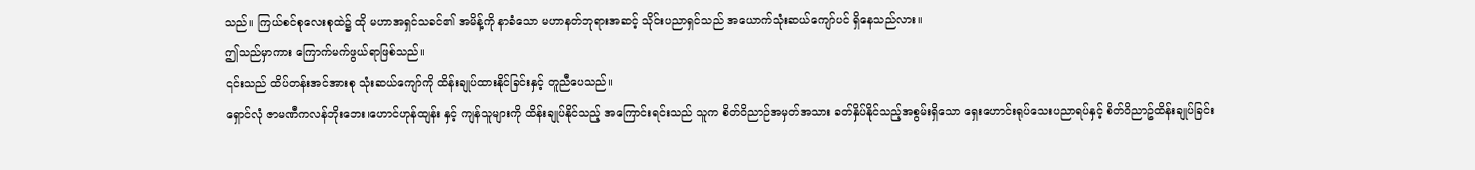သည်။ ကြယ်စင်စုလေးစုထဲ၌ ထို မဟာအရှင်သခင်၏ အမိန့်ကို နာခံသော မဟာနတ်ဘုရားအဆင့် သိုင်းပညာရှင်သည် အယောက်သုံးဆယ်ကျော်ပင် ရှိနေသည်လား။
ဤသည်မှာကား ကြောက်မက်ဖွယ်ရာဖြစ်သည်။
၎င်းသည် ထိပ်တန်းအင်အားစု သုံးဆယ်ကျော်ကို ထိန်းချုပ်ထားနိုင်ခြင်းနှင့် တူညီပေသည်။
ရှောင်လုံ ဇာမဏီကလန်ဘိုးဘေး၊ဟောင်ဟုန်ထျန်း နှင့် ကျန်သူများကို ထိန်းချုပ်နိုင်သည့် အကြောင်းရင်းသည် သူက စိတ်ဝိညာဉ်အမှတ်အသား ခတ်နှိပ်နိုင်သည့်အစွမ်းရှိသော ရှေးဟောင်းရုပ်သေးပညာရပ်နှင့် စိတ်ဝိညာဥ်ထိန်းချုပ်ခြင်း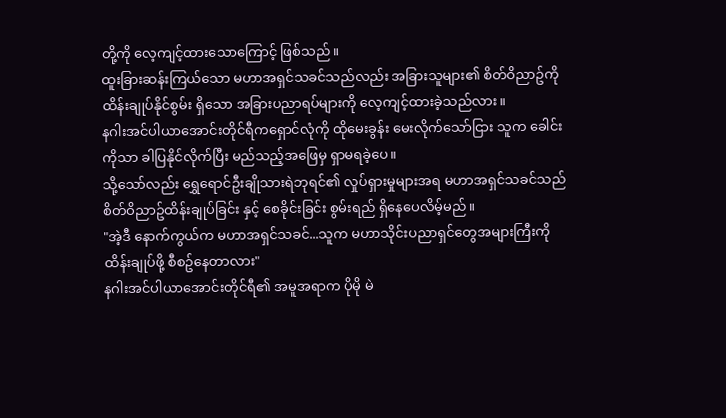တို့ကို လေ့ကျင့်ထားသောကြောင့် ဖြစ်သည်။
ထူးခြားဆန်းကြယ်သော မဟာအရှင်သခင်သည်လည်း အခြားသူများ၏ စိတ်ဝိညာဥ်ကို ထိန်းချုပ်နိုင်စွမ်း ရှိသော အခြားပညာရပ်များကို လေ့ကျင့်ထားခဲ့သည်လား။
နဂါးအင်ပါယာအောင်းတိုင်ရီကရှောင်လုံကို ထိုမေးခွန်း မေးလိုက်သော်ငြား သူက ခေါင်းကိုသာ ခါပြနိုင်လိုက်ပြီး မည်သည့်အဖြေမှ ရှာမရခဲ့ပေ။
သို့သော်လည်း ရွှေရောင်ဦးချိုသားရဲဘုရင်၏ လှုပ်ရှားမှုများအရ မဟာအရှင်သခင်သည် စိတ်ဝိညာဥ်ထိန်းချုပ်ခြင်း နှင့် စေခိုင်းခြင်း စွမ်းရည် ရှိနေပေလိမ့်မည်။
"အဲ့ဒီ နောက်ကွယ်က မဟာအရှင်သခင်...သူက မဟာသိုင်းပညာရှင်တွေအများကြီးကို ထိန်းချုပ်ဖို့ စီစဥ်နေတာလား"
နဂါးအင်ပါယာအောင်းတိုင်ရီ၏ အမူအရာက ပိုမို မဲ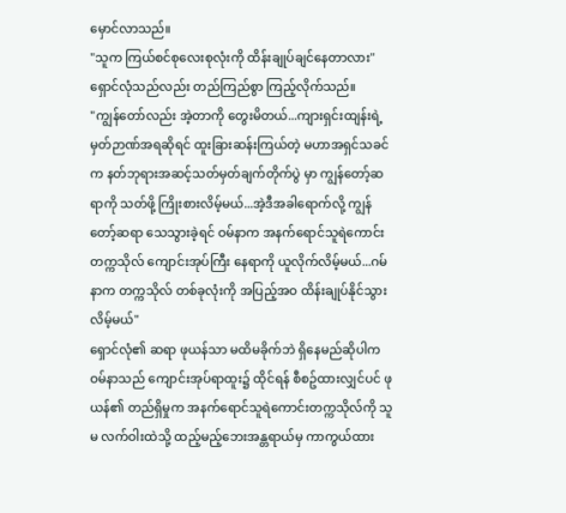မှောင်လာသည်။
"သူက ကြယ်စင်စုလေးစုလုံးကို ထိန်းချုပ်ချင်နေတာလား"
ရှောင်လုံသည်လည်း တည်ကြည်စွာ ကြည့်လိုက်သည်။
"ကျွန်တော်လည်း အဲ့တာကို တွေးမိတယ်...ကျားရှင်းထျန်းရဲ့ မှတ်ဉာဏ်အရဆိုရင် ထူးခြားဆန်းကြယ်တဲ့ မဟာအရှင်သခင် က နတ်ဘုရားအဆင့်သတ်မှတ်ချက်တိုက်ပွဲ မှာ ကျွန်တော့်ဆရာကို သတ်ဖို့ ကြိုးစားလိမ့်မယ်...အဲ့ဒီအခါရောက်လို့ ကျွန်တော့်ဆရာ သေသွားခဲ့ရင် ဝမ်နာက အနက်ရောင်သူရဲကောင်းတက္ကသိုလ် ကျောင်းအုပ်ကြီး နေရာကို ယူလိုက်လိမ့်မယ်...ဂမ်နာက တက္ကသိုလ် တစ်ခုလုံးကို အပြည့်အဝ ထိန်းချုပ်နိုင်သွားလိမ့်မယ်"
ရှောင်လုံ၏ ဆရာ ဖုယန်သာ မထိမခိုက်ဘဲ ရှိနေမည်ဆိုပါက ဝမ်နာသည် ကျောင်းအုပ်ရာထူး၌ ထိုင်ရန် စီစဥ်ထားလျှင်ပင် ဖုယန်၏ တည်ရှိမှုက အနက်ရောင်သူရဲကောင်းတက္ကသိုလ်ကို သူမ လက်ဝါးထဲသို့ ထည့်မည့်ဘေးအန္တရာယ်မှ ကာကွယ်ထား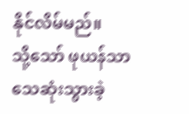နိုင်လိမ်မည်။
သို့သော် ဖုယန်သာ သေဆုံးသွားခဲ့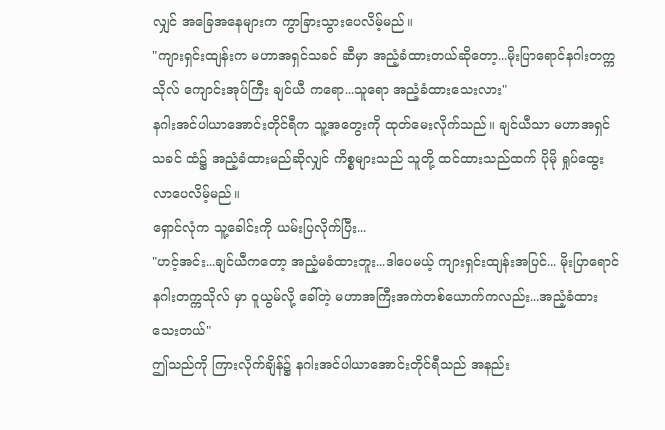လျှင် အခြေအနေများက ကွာခြားသွားပေလိမ့်မည်။
"ကျားရှင်းထျန်းက မဟာအရှင်သခင် ဆီမှာ အညံ့ခံထားတယ်ဆိုတော့...မိုးပြာရောင်နဂါးတက္ကသိုလ် ကျောင်းအုပ်ကြီး ချင်ယီ ကရော...သူရော အညံ့ခံထားသေးလား"
နဂါးအင်ပါယာအောင်းတိုင်ရီက သူ့အတွေးကို ထုတ်မေးလိုက်သည်။ ချင်ယီသာ မဟာအရှင်သခင် ထံ၌ အညံ့ခံထားမည်ဆိုလျှင် ကိစ္စများသည် သူတို့ ထင်ထားသည်ထက် ပိုမို ရှုပ်ထွေးလာပေလိမ့်မည်။
ရှောင်လုံက သူ့ခေါင်းကို ယမ်းပြလိုက်ပြီး...
"ဟင့်အင်း...ချင်ယီကတော့ အညံ့မခံထားဘူး...ဒါပေမယ့် ကျားရှင်းထျန်းအပြင်... မိုးပြာရောင်နဂါးတက္ကသိုလ် မှာ ဝူယွမ်လို့ ခေါ်တဲ့ မဟာအကြီးအကဲတစ်ယောက်ကလည်း...အညံ့ခံထားသေးတယ်"
ဤသည်ကို ကြားလိုက်ချိန်၌ နဂါးအင်ပါယာအောင်းတိုင်ရီသည် အနည်း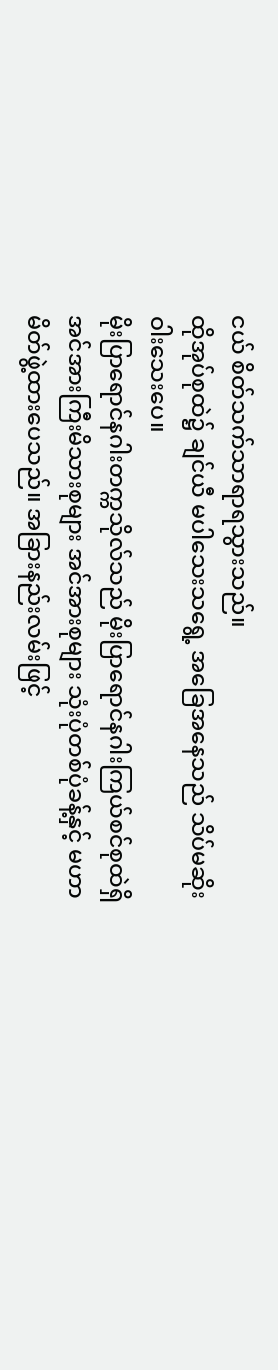ငယ် စိတ်သက်သာရာရသွားသည်။
ထိုအုပ်စုထဲ၌ ချင်ယီ မပါသေးသရွေ့ အခြေအနေသည် သိပ်မဆိုးဝါးသေးပေ။
မိုးပြာရောင်နဂါးတက္ကသိုလ်သည် မိုးပြာရောင်နဂါးကြယ်စင်စုထဲရှိ အင်အားကြီးမိသားစုများ အင်အားစုများ သုံးပုံတစ်ပုံခန့်နှင့် မဟာမိတ်ဖွဲ့ထားပေသည်။ အခြားနည်းလမ်းဖြင့်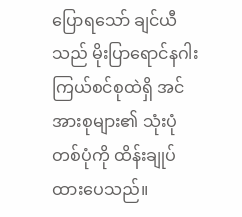ပြောရသော် ချင်ယီ သည် မိုးပြာရောင်နဂါးကြယ်စင်စုထဲရှိ အင်အားစုများ၏ သုံးပုံတစ်ပုံကို ထိန်းချုပ်ထားပေသည်။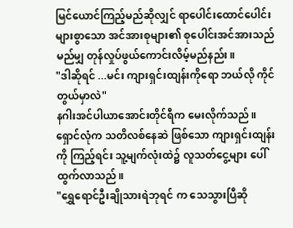မြင်ယောင်ကြည့်မည်ဆိုလျှင် ရာပေါင်းထောင်ပေါင်းများစွာသော အင်အားစုများ၏ စုပေါင်းအင်အားသည် မည်မျှ တုန်လှုပ်ဖွယ်ကောင်းလိမ့်မည်နည်း။
"ဒါဆိုရင် ...မင်း ကျားရှင်းထျန်းကိုရော ဘယ်လို ကိုင်တွယ်မှာလဲ"
နဂါးအင်ပါယာအောင်းတိုင်ရီက မေးလိုက်သည်။
ရှောင်လုံက သတိလစ်နေဆဲ ဖြစ်သော ကျားရှင်းထျန်းကို ကြည့်ရင်း သူ့မျက်လုံးထဲ၌ လူသတ်ငွေ့များ ပေါ်ထွက်လာသည်။
"ရွှေရောင်ဦးချိုသားရဲဘုရင် က သေသွားပြီဆို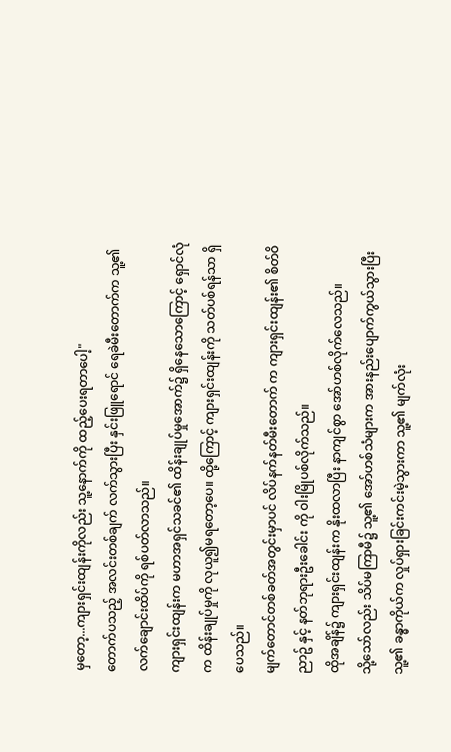မှတော့...ကျားရှင်းထျန်းကိုလည်း သူ့နောက်ကို ထည့်ပေးရတာပေါ့"
တောက်ပသည့် အလင်းတစ်ချက် လက်သွားပြီး နှင်းဖြူရောင် ရေခဲမီးတောက်က သူ့၏ လက်ချောင်းထိပ်ကို ရစ်ပတ်လာသည်။
ကျားရှင်းထျန်းက မဟာအရှင်သခင်၏ ထိန်းချုပ်မှုအောက်၌ ရှိနေသောကြောင့် ရှောင်လုံက ထိန်းချုပ်မှုကို လုယူ၍မရတော့ပေ။ ထို့ကြောင့် ကျားရှင်းထျန်းကို သတ်ပစ်ရန်သာ ရှိပေသည်။
မျက်တောင်တစ်ခတ်အတွင်းမှာပင် လိပ်နက်နတ်မီးတောက် က ကျားရှင်းထျန်း၏ စိတ်ဝိညာဥ် နှင့် နတ်ဘုရားဦးခေါင်း ကို ဝါးမြိုပစ်လိုက်သည်။
ထိုအချိန်၌ ကျားရှင်းထျန်းက နိုးထလာပြီး နာကျင်စွာ အော်ဟစ်လိုက်လေသည်။
သို့သော်လည်း သိပ်မကြာမီ၌ သူ့၏ အော်ဟစ်သံများက အားနည်းပျောက်ကွယ်သွားပြီး သူ့၏ ခန္ဓာကိုယ်က လှုပ်ရှားခြင်းကင်းမဲ့သွားကာ သူ့၏ မျက်လုံး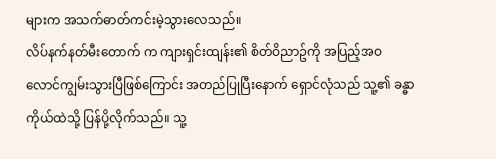များက အသက်ဓာတ်ကင်းမဲ့သွားလေသည်။
လိပ်နက်နတ်မီးတောက် က ကျားရှင်းထျန်း၏ စိတ်ဝိညာဥ်ကို အပြည့်အဝ လောင်ကျွမ်းသွားပြီဖြစ်ကြောင်း အတည်ပြုပြီးနောက် ရှောင်လုံသည် သူ့၏ ခန္ဓာကိုယ်ထဲသို့ ပြန်ပို့လိုက်သည်။ သူ့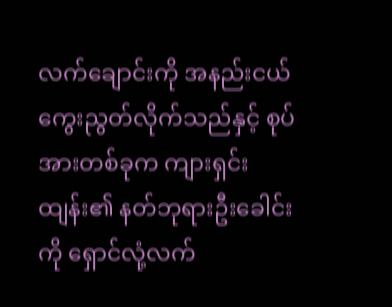လက်ချောင်းကို အနည်းငယ် ကွေးညွတ်လိုက်သည်နှင့် စုပ်အားတစ်ခုက ကျားရှင်းထျန်း၏ နတ်ဘုရားဦးခေါင်းကို ရှောင်လုံ့လက်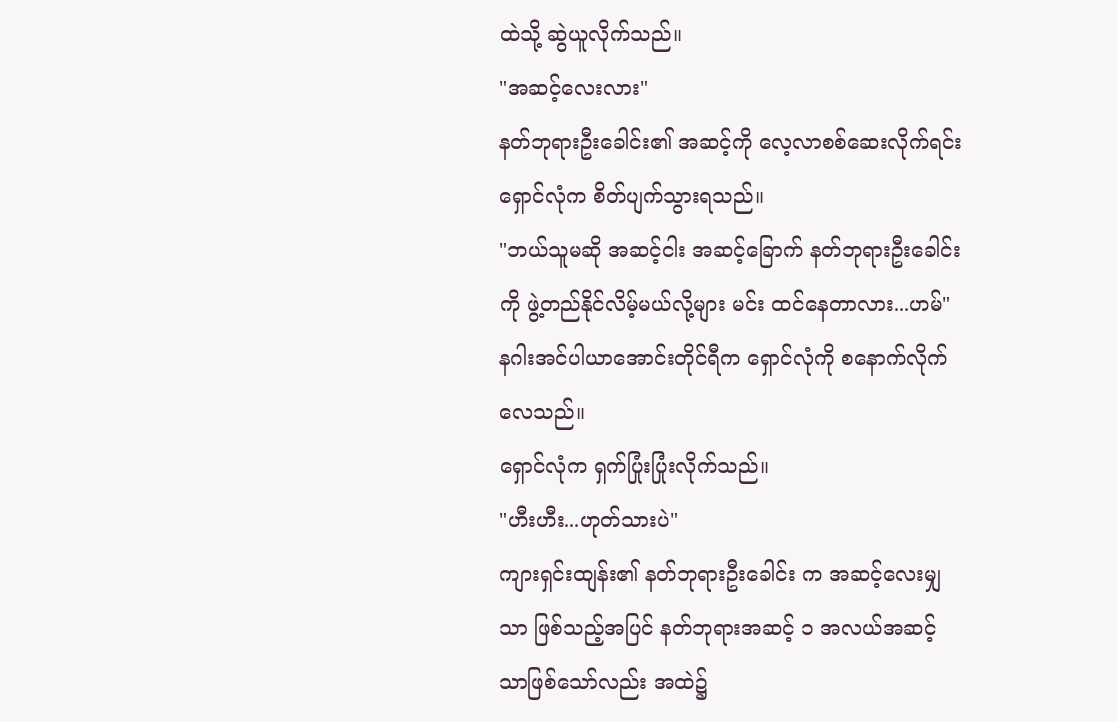ထဲသို့ ဆွဲယူလိုက်သည်။
"အဆင့်လေးလား"
နတ်ဘုရားဦးခေါင်း၏ အဆင့်ကို လေ့လာစစ်ဆေးလိုက်ရင်း ရှောင်လုံက စိတ်ပျက်သွားရသည်။
"ဘယ်သူမဆို အဆင့်ငါး အဆင့်ခြောက် နတ်ဘုရားဦးခေါင်း ကို ဖွဲ့တည်နိုင်လိမ့်မယ်လို့များ မင်း ထင်နေတာလား...ဟမ်"
နဂါးအင်ပါယာအောင်းတိုင်ရီက ရှောင်လုံကို စနောက်လိုက်လေသည်။
ရှောင်လုံက ရှက်ပြုံးပြုံးလိုက်သည်။
"ဟီးဟီး...ဟုတ်သားပဲ"
ကျားရှင်းထျန်း၏ နတ်ဘုရားဦးခေါင်း က အဆင့်လေးမျှသာ ဖြစ်သည့်အပြင် နတ်ဘုရားအဆင့် ၁ အလယ်အဆင့် သာဖြစ်သော်လည်း အထဲ၌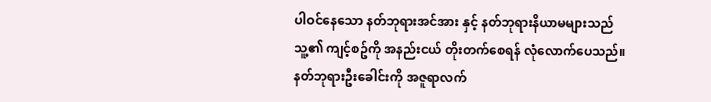ပါဝင်နေသော နတ်ဘုရားအင်အား နှင့် နတ်ဘုရားနိယာမများသည် သူ့၏ ကျင့်စဥ်ကို အနည်းငယ် တိုးတက်စေရန် လုံလောက်ပေသည်။
နတ်ဘုရားဦးခေါင်းကို အဇူရာလက်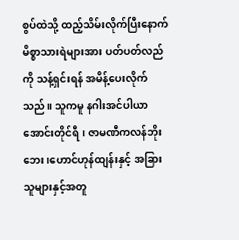စွပ်ထဲသို့ ထည့်သိမ်းလိုက်ပြီးနောက် မိစ္စာသားရဲများအား ပတ်ပတ်လည်ကို သန့်ရှင်းရန် အမိန့်ပေးလိုက်သည်။ သူကမူ နဂါးအင်ပါယာအောင်းတိုင်ရီ၊ ဇာမဏီကလန်ဘိုးဘေး၊ဟောင်ဟုန်ထျန်းနှင့် အခြားသူများနှင့်အတူ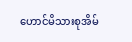ဟောင်မိသားစုအိမ်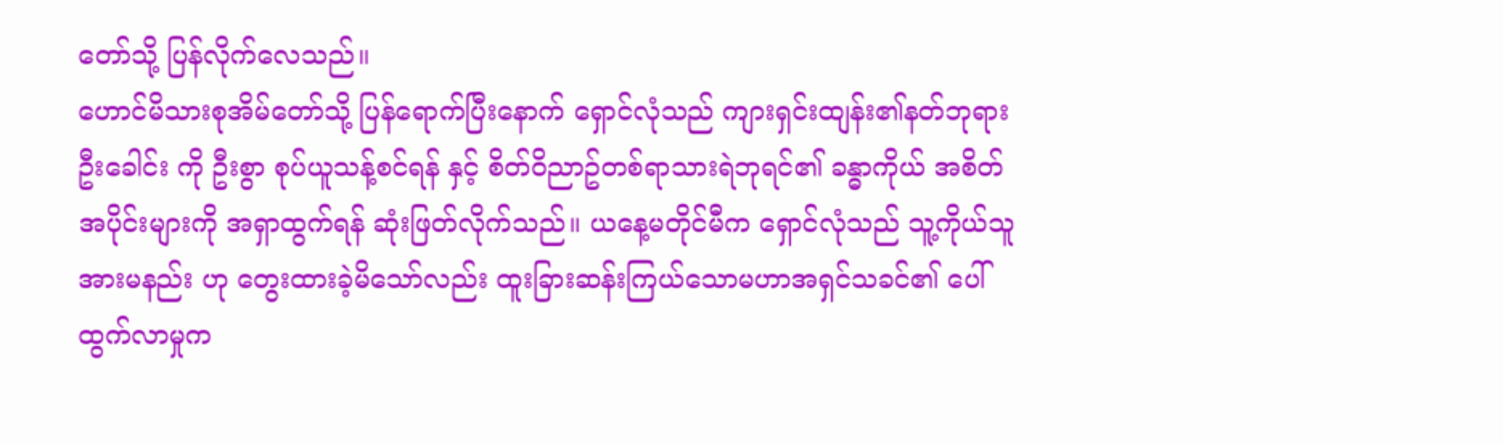တော်သို့ ပြန်လိုက်လေသည်။
ဟောင်မိသားစုအိမ်တော်သို့ ပြန်ရောက်ပြီးနောက် ရှောင်လုံသည် ကျားရှင်းထျန်း၏နတ်ဘုရားဦးခေါင်း ကို ဦးစွာ စုပ်ယူသန့်စင်ရန် နှင့် စိတ်ဝိညာဥ်တစ်ရာသားရဲဘုရင်၏ ခန္ဓာကိုယ် အစိတ်အပိုင်းများကို အရှာထွက်ရန် ဆုံးဖြတ်လိုက်သည်။ ယနေ့မတိုင်မီက ရှောင်လုံသည် သူ့ကိုယ်သူ အားမနည်း ဟု တွေးထားခဲ့မိသော်လည်း ထူးခြားဆန်းကြယ်သောမဟာအရှင်သခင်၏ ပေါ်ထွက်လာမှုက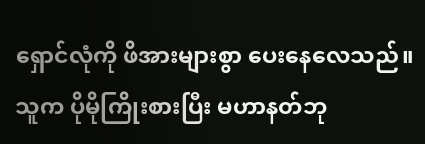ရှောင်လုံကို ဖိအားများစွာ ပေးနေလေသည်။
သူက ပိုမိုကြိုးစားပြီး မဟာနတ်ဘု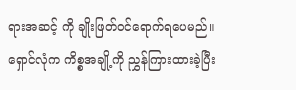ရားအဆင့် ကို ချိုးဖြတ်ဝင်ရောက်ရပေမည်။
ရှောင်လုံက ကိစ္စအချို့ကို ညွှန်ကြားထားခဲ့ပြီး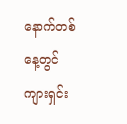နောက်တစ်နေ့တွင် ကျားရှင်း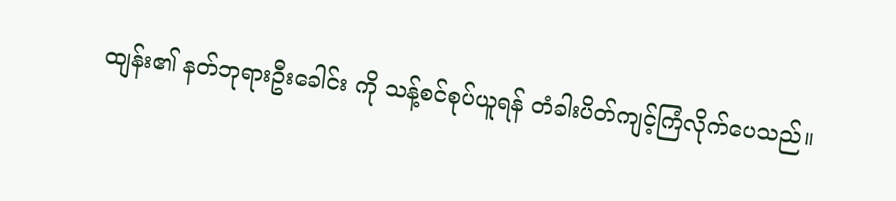ထျန်း၏ နတ်ဘုရားဦးခေါင်း ကို သန့်စင်စုပ်ယူရန် တံခါးပိတ်ကျင့်ကြံလိုက်ပေသည်။